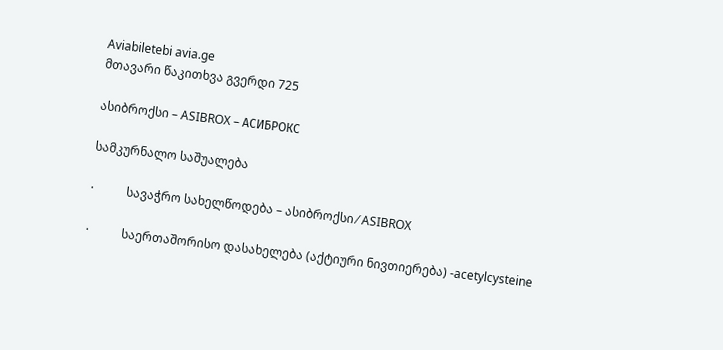Aviabiletebi avia.ge
მთავარი წაკითხვა გვერდი 725

ასიბროქსი – ASIBROX – АСИБРОКС

სამკურნალო საშუალება

·           სავაჭრო სახელწოდება – ასიბროქსი ⁄ ASIBROX

·           საერთაშორისო დასახელება (აქტიური ნივთიერება) -acetylcysteine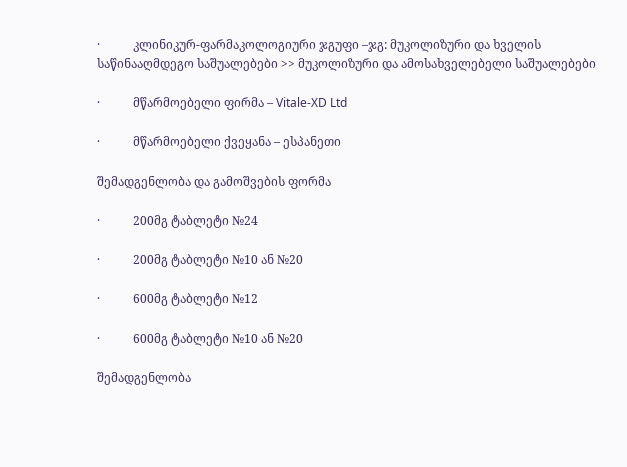·           კლინიკურ-ფარმაკოლოგიური ჯგუფი –ჯგ: მუკოლიზური და ხველის საწინააღმდეგო საშუალებები >> მუკოლიზური და ამოსახველებელი საშუალებები

·           მწარმოებელი ფირმა – Vitale-XD Ltd

·           მწარმოებელი ქვეყანა – ესპანეთი

შემადგენლობა და გამოშვების ფორმა

·           200მგ ტაბლეტი №24

·           200მგ ტაბლეტი №10 ან №20

·           600მგ ტაბლეტი №12

·           600მგ ტაბლეტი №10 ან №20

შემადგენლობა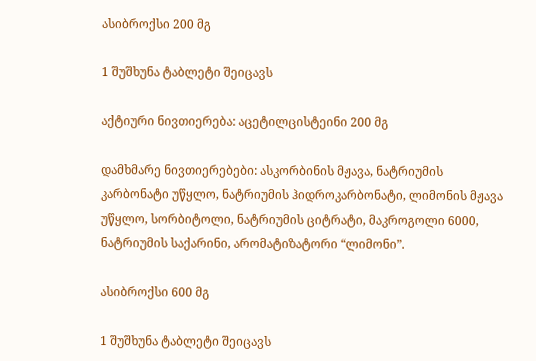ასიბროქსი 200 მგ

1 შუშხუნა ტაბლეტი შეიცავს

აქტიური ნივთიერება: აცეტილცისტეინი 200 მგ

დამხმარე ნივთიერებები: ასკორბინის მჟავა, ნატრიუმის კარბონატი უწყლო, ნატრიუმის ჰიდროკარბონატი, ლიმონის მჟავა უწყლო, სორბიტოლი, ნატრიუმის ციტრატი, მაკროგოლი 6000, ნატრიუმის საქარინი, არომატიზატორი “ლიმონი”.

ასიბროქსი 600 მგ

1 შუშხუნა ტაბლეტი შეიცავს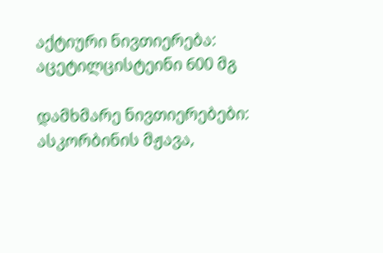აქტიური ნივთიერება: აცეტილცისტეინი 600 მგ

დამხმარე ნივთიერებები: ასკორბინის მჟავა,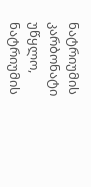ნატრიუმის კარბონატი უწყლო, ნატრიუმის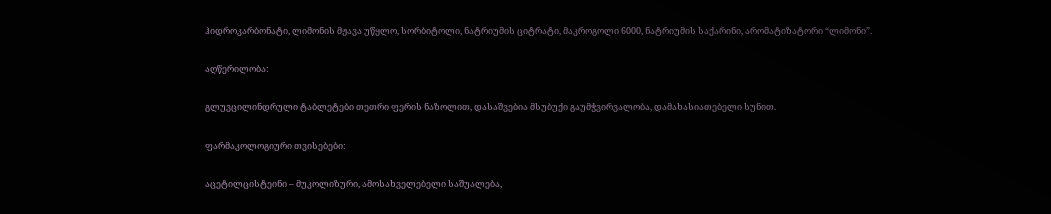ჰიდროკარბონატი, ლიმონის მჟავა უწყლო, სორბიტოლი, ნატრიუმის ციტრატი, მაკროგოლი 6000, ნატრიუმის საქარინი, არომატიზატორი “ლიმონი”.

აღწერილობა:

გლუვცილინდრული ტაბლეტები თეთრი ფერის ნაზოლით, დასაშვებია მსუბუქი გაუმჭვირვალობა, დამახასიათებელი სუნით.

ფარმაკოლოგიური თვისებები:

აცეტილცისტეინი – მუკოლიზური, ამოსახველებელი საშუალება,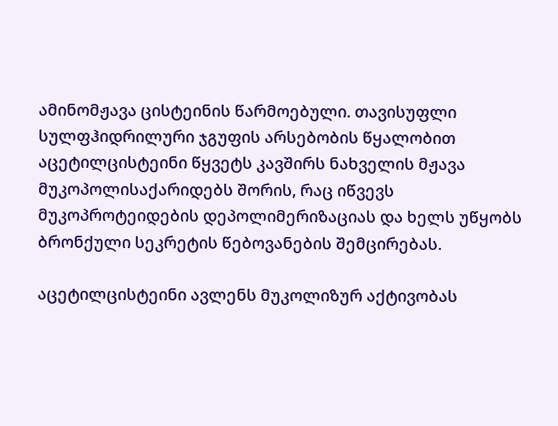ამინომჟავა ცისტეინის წარმოებული. თავისუფლი სულფჰიდრილური ჯგუფის არსებობის წყალობით აცეტილცისტეინი წყვეტს კავშირს ნახველის მჟავა მუკოპოლისაქარიდებს შორის, რაც იწვევს მუკოპროტეიდების დეპოლიმერიზაციას და ხელს უწყობს ბრონქული სეკრეტის წებოვანების შემცირებას.

აცეტილცისტეინი ავლენს მუკოლიზურ აქტივობას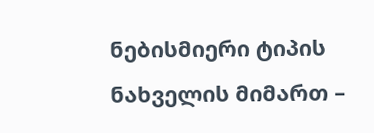ნებისმიერი ტიპის ნახველის მიმართ –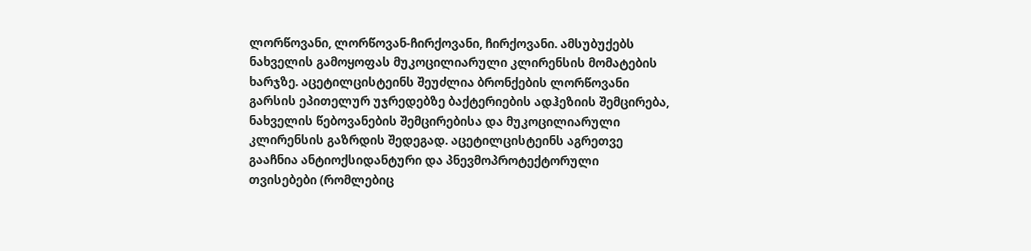ლორწოვანი, ლორწოვან-ჩირქოვანი, ჩირქოვანი. ამსუბუქებს ნახველის გამოყოფას მუკოცილიარული კლირენსის მომატების ხარჯზე. აცეტილცისტეინს შეუძლია ბრონქების ლორწოვანი გარსის ეპითელურ უჯრედებზე ბაქტერიების ადჰეზიის შემცირება, ნახველის წებოვანების შემცირებისა და მუკოცილიარული კლირენსის გაზრდის შედეგად. აცეტილცისტეინს აგრეთვე გააჩნია ანტიოქსიდანტური და პნევმოპროტექტორული თვისებები (რომლებიც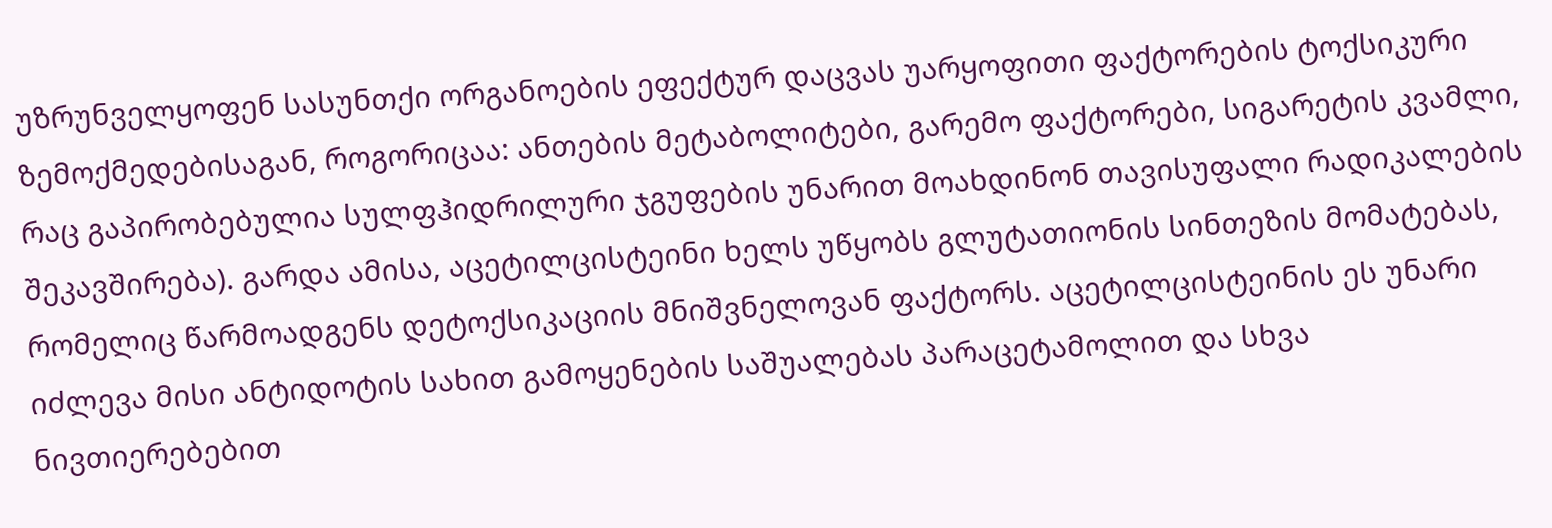უზრუნველყოფენ სასუნთქი ორგანოების ეფექტურ დაცვას უარყოფითი ფაქტორების ტოქსიკური ზემოქმედებისაგან, როგორიცაა: ანთების მეტაბოლიტები, გარემო ფაქტორები, სიგარეტის კვამლი, რაც გაპირობებულია სულფჰიდრილური ჯგუფების უნარით მოახდინონ თავისუფალი რადიკალების შეკავშირება). გარდა ამისა, აცეტილცისტეინი ხელს უწყობს გლუტათიონის სინთეზის მომატებას, რომელიც წარმოადგენს დეტოქსიკაციის მნიშვნელოვან ფაქტორს. აცეტილცისტეინის ეს უნარი იძლევა მისი ანტიდოტის სახით გამოყენების საშუალებას პარაცეტამოლით და სხვა ნივთიერებებით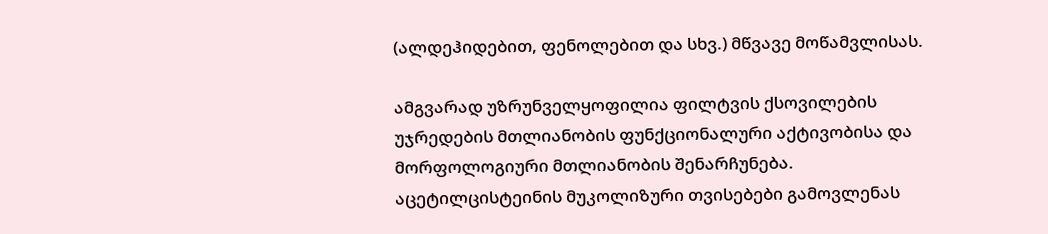(ალდეჰიდებით, ფენოლებით და სხვ.) მწვავე მოწამვლისას.

ამგვარად უზრუნველყოფილია ფილტვის ქსოვილების უჯრედების მთლიანობის ფუნქციონალური აქტივობისა და მორფოლოგიური მთლიანობის შენარჩუნება. აცეტილცისტეინის მუკოლიზური თვისებები გამოვლენას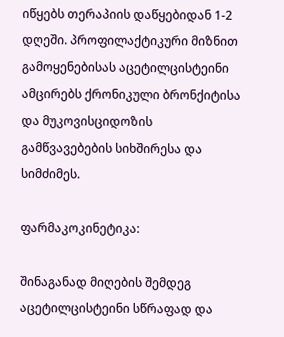იწყებს თერაპიის დაწყებიდან 1-2 დღეში. პროფილაქტიკური მიზნით გამოყენებისას აცეტილცისტეინი ამცირებს ქრონიკული ბრონქიტისა და მუკოვისციდოზის გამწვავებების სიხშირესა და სიმძიმეს.

ფარმაკოკინეტიკა:

შინაგანად მიღების შემდეგ აცეტილცისტეინი სწრაფად და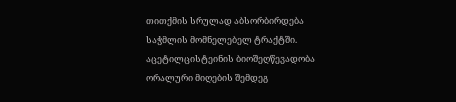თითქმის სრულად აბსორბირდება საჭმლის მომნელებელ ტრაქტში. აცეტილცისტეინის ბიოშეღწევადობა ორალური მიღების შემდეგ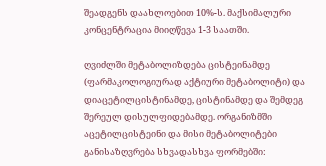შეადგენს დაახლოებით 10%-ს. მაქსიმალური კონცენტრაცია მიიღწევა 1-3 საათში.

ღვიძლში მეტაბოლიზდება ცისტეინამდე (ფარმაკოლოგიურად აქტიური მეტაბოლიტი) და დიაცეტილცისტინამდე, ცისტინამდე და შემდეგ შერეულ დისულფიდებამდე. ორგანიზმში აცეტილცისტეინი და მისი მეტაბოლიტები განისაზღვრება სხვადასხვა ფორმებში: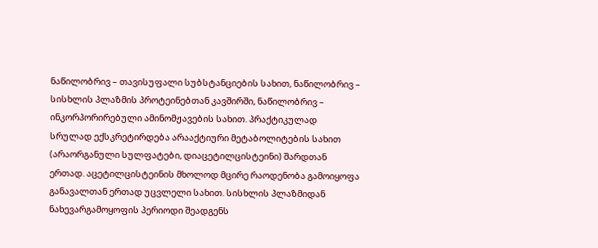ნაწილობრივ – თავისუფალი სუბსტანციების სახით, ნაწილობრივ – სისხლის პლაზმის პროტეინებთან კავშირში, ნაწილობრივ – ინკორპორირებული ამინომჟავების სახით. პრაქტიკულად სრულად ექსკრეტირდება არააქტიური მეტაბოლიტების სახით (არაორგანული სულფატები, დიაცეტილცისტეინი) შარდთან ერთად. აცეტილცისტეინის მხოლოდ მცირე რაოდენობა გამოიყოფა განავალთან ერთად უცვლელი სახით. სისხლის პლაზმიდან ნახევარგამოყოფის პერიოდი შეადგენს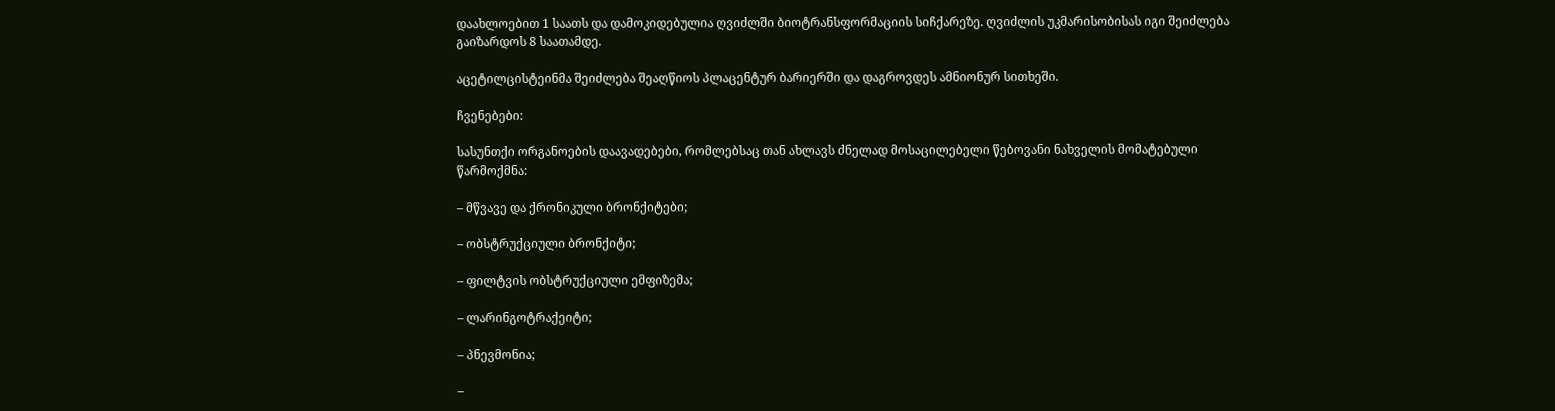დაახლოებით 1 საათს და დამოკიდებულია ღვიძლში ბიოტრანსფორმაციის სიჩქარეზე. ღვიძლის უკმარისობისას იგი შეიძლება გაიზარდოს 8 საათამდე.

აცეტილცისტეინმა შეიძლება შეაღწიოს პლაცენტურ ბარიერში და დაგროვდეს ამნიონურ სითხეში.

ჩვენებები:

სასუნთქი ორგანოების დაავადებები, რომლებსაც თან ახლავს ძნელად მოსაცილებელი წებოვანი ნახველის მომატებული წარმოქმნა:

– მწვავე და ქრონიკული ბრონქიტები;

– ობსტრუქციული ბრონქიტი;

– ფილტვის ობსტრუქციული ემფიზემა;

– ლარინგოტრაქეიტი;

– პნევმონია;

–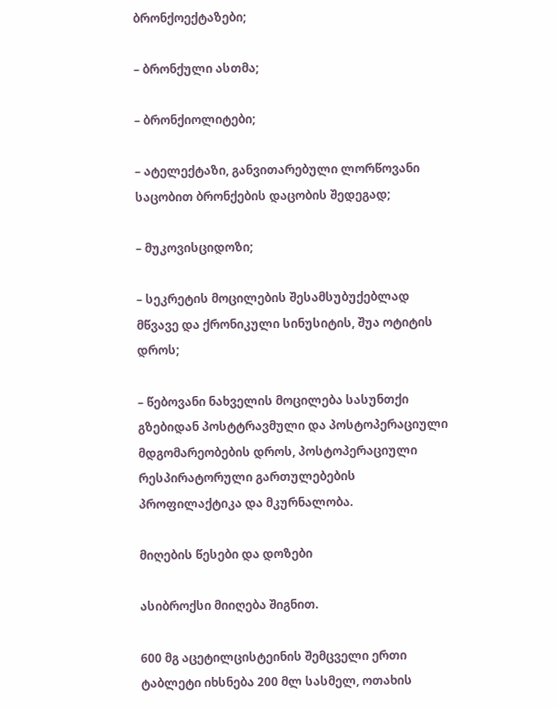ბრონქოექტაზები;

– ბრონქული ასთმა;

– ბრონქიოლიტები;

– ატელექტაზი, განვითარებული ლორწოვანი საცობით ბრონქების დაცობის შედეგად;

– მუკოვისციდოზი;

– სეკრეტის მოცილების შესამსუბუქებლად მწვავე და ქრონიკული სინუსიტის, შუა ოტიტის დროს;

– წებოვანი ნახველის მოცილება სასუნთქი გზებიდან პოსტტრავმული და პოსტოპერაციული მდგომარეობების დროს, პოსტოპერაციული რესპირატორული გართულებების პროფილაქტიკა და მკურნალობა.

მიღების წესები და დოზები

ასიბროქსი მიიღება შიგნით.

600 მგ აცეტილცისტეინის შემცველი ერთი ტაბლეტი იხსნება 200 მლ სასმელ, ოთახის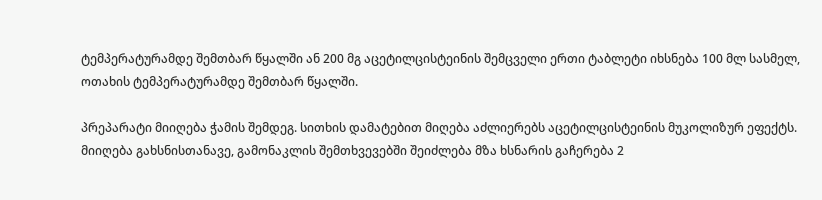ტემპერატურამდე შემთბარ წყალში ან 200 მგ აცეტილცისტეინის შემცველი ერთი ტაბლეტი იხსნება 100 მლ სასმელ, ოთახის ტემპერატურამდე შემთბარ წყალში.

პრეპარატი მიიღება ჭამის შემდეგ. სითხის დამატებით მიღება აძლიერებს აცეტილცისტეინის მუკოლიზურ ეფექტს. მიიღება გახსნისთანავე, გამონაკლის შემთხვევებში შეიძლება მზა ხსნარის გაჩერება 2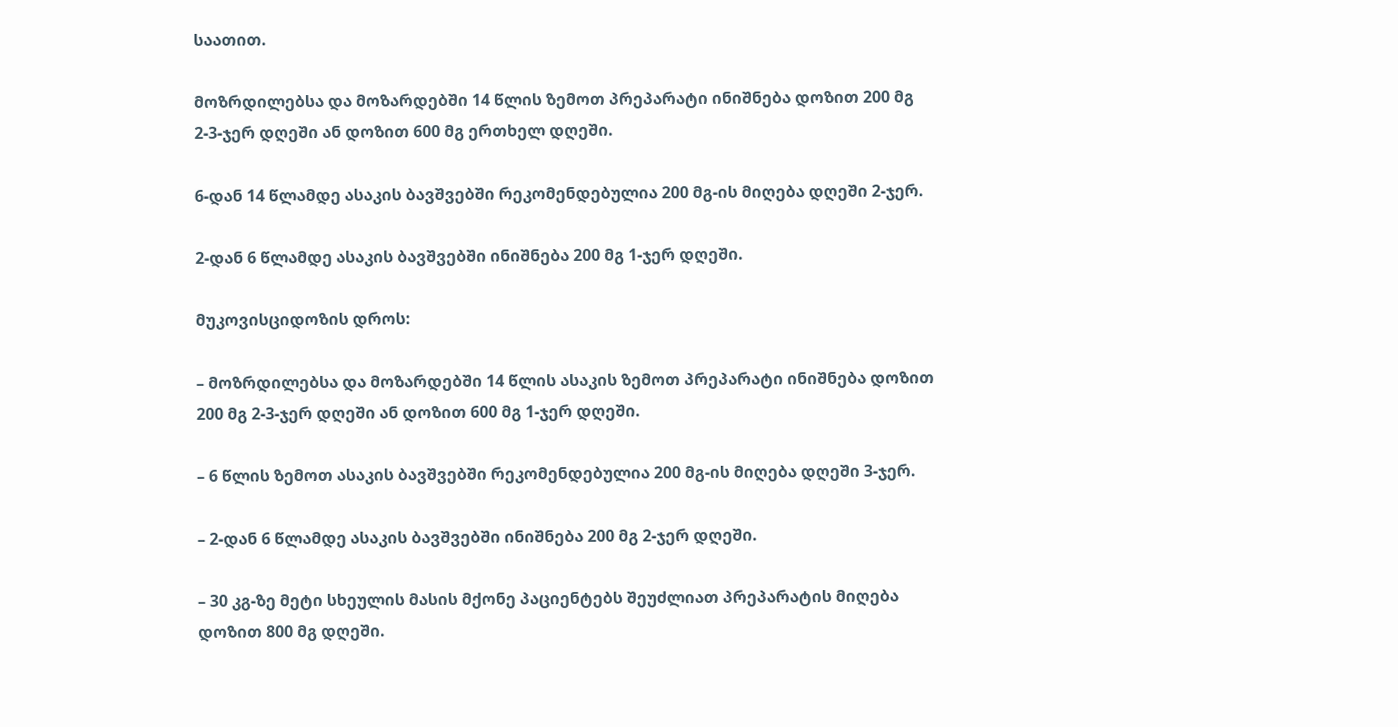საათით.

მოზრდილებსა და მოზარდებში 14 წლის ზემოთ პრეპარატი ინიშნება დოზით 200 მგ 2-3-ჯერ დღეში ან დოზით 600 მგ ერთხელ დღეში.

6-დან 14 წლამდე ასაკის ბავშვებში რეკომენდებულია 200 მგ-ის მიღება დღეში 2-ჯერ.

2-დან 6 წლამდე ასაკის ბავშვებში ინიშნება 200 მგ 1-ჯერ დღეში.

მუკოვისციდოზის დროს:

– მოზრდილებსა და მოზარდებში 14 წლის ასაკის ზემოთ პრეპარატი ინიშნება დოზით 200 მგ 2-3-ჯერ დღეში ან დოზით 600 მგ 1-ჯერ დღეში.

– 6 წლის ზემოთ ასაკის ბავშვებში რეკომენდებულია 200 მგ-ის მიღება დღეში 3-ჯერ.

– 2-დან 6 წლამდე ასაკის ბავშვებში ინიშნება 200 მგ 2-ჯერ დღეში.

– 30 კგ-ზე მეტი სხეულის მასის მქონე პაციენტებს შეუძლიათ პრეპარატის მიღება დოზით 800 მგ დღეში.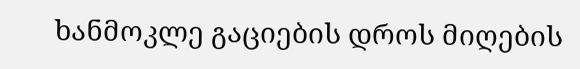ხანმოკლე გაციების დროს მიღების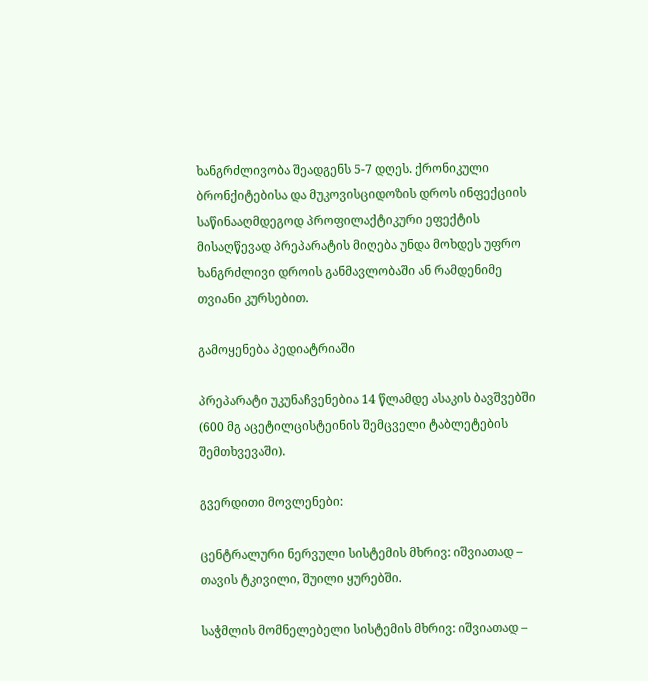ხანგრძლივობა შეადგენს 5-7 დღეს. ქრონიკული ბრონქიტებისა და მუკოვისციდოზის დროს ინფექციის საწინააღმდეგოდ პროფილაქტიკური ეფექტის მისაღწევად პრეპარატის მიღება უნდა მოხდეს უფრო ხანგრძლივი დროის განმავლობაში ან რამდენიმე თვიანი კურსებით.

გამოყენება პედიატრიაში

პრეპარატი უკუნაჩვენებია 14 წლამდე ასაკის ბავშვებში (600 მგ აცეტილცისტეინის შემცველი ტაბლეტების შემთხვევაში).

გვერდითი მოვლენები:

ცენტრალური ნერვული სისტემის მხრივ: იშვიათად – თავის ტკივილი, შუილი ყურებში.

საჭმლის მომნელებელი სისტემის მხრივ: იშვიათად –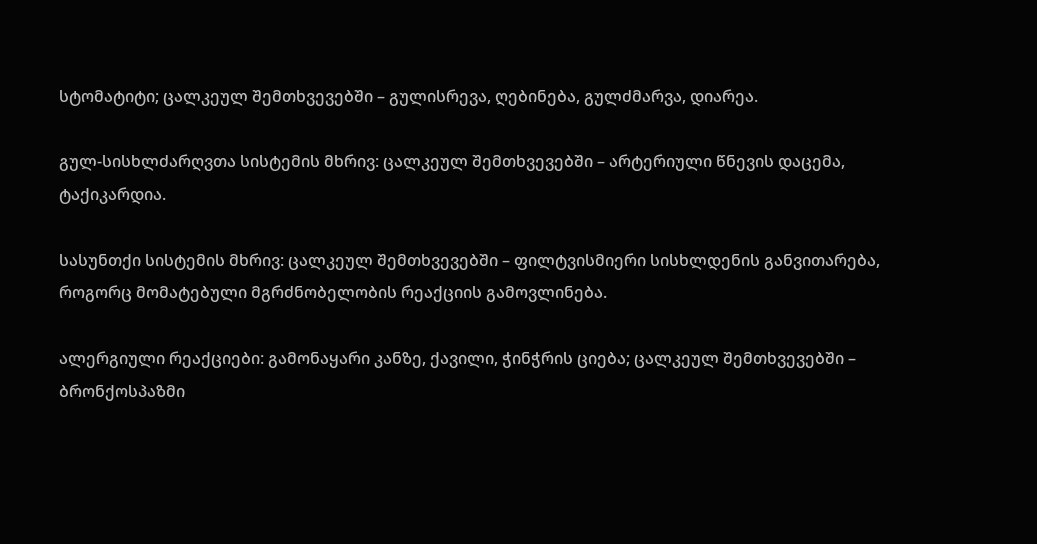სტომატიტი; ცალკეულ შემთხვევებში – გულისრევა, ღებინება, გულძმარვა, დიარეა.

გულ-სისხლძარღვთა სისტემის მხრივ: ცალკეულ შემთხვევებში – არტერიული წნევის დაცემა, ტაქიკარდია.

სასუნთქი სისტემის მხრივ: ცალკეულ შემთხვევებში – ფილტვისმიერი სისხლდენის განვითარება, როგორც მომატებული მგრძნობელობის რეაქციის გამოვლინება.

ალერგიული რეაქციები: გამონაყარი კანზე, ქავილი, ჭინჭრის ციება; ცალკეულ შემთხვევებში – ბრონქოსპაზმი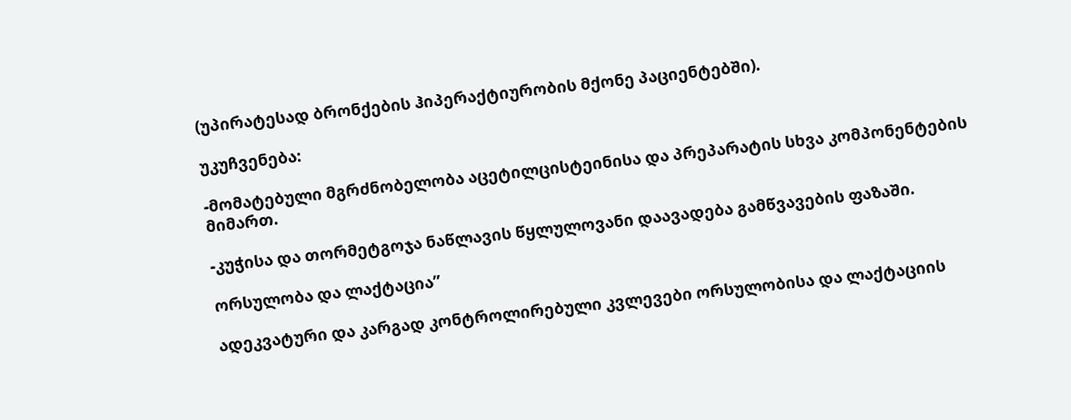(უპირატესად ბრონქების ჰიპერაქტიურობის მქონე პაციენტებში).

უკუჩვენება:

-მომატებული მგრძნობელობა აცეტილცისტეინისა და პრეპარატის სხვა კომპონენტების მიმართ.

-კუჭისა და თორმეტგოჯა ნაწლავის წყლულოვანი დაავადება გამწვავების ფაზაში.

ორსულობა და ლაქტაცია”

ადეკვატური და კარგად კონტროლირებული კვლევები ორსულობისა და ლაქტაციის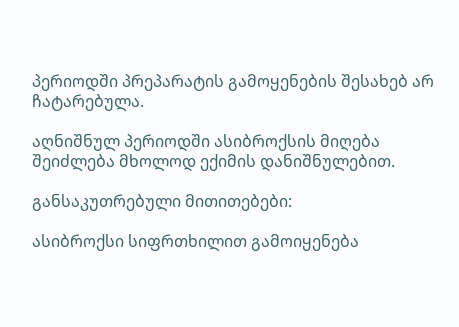პერიოდში პრეპარატის გამოყენების შესახებ არ ჩატარებულა.

აღნიშნულ პერიოდში ასიბროქსის მიღება შეიძლება მხოლოდ ექიმის დანიშნულებით.

განსაკუთრებული მითითებები:

ასიბროქსი სიფრთხილით გამოიყენება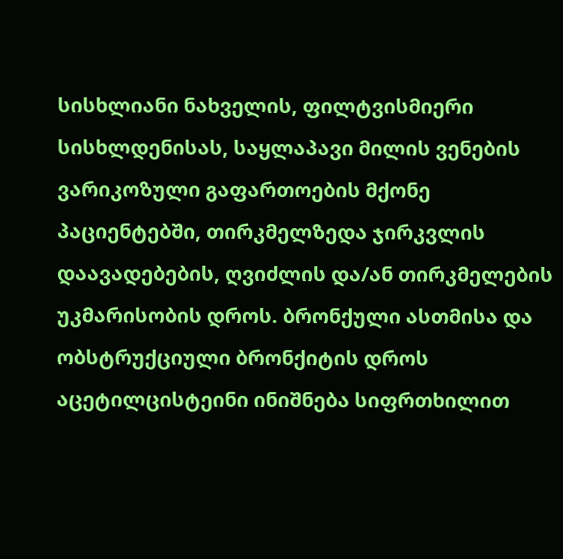სისხლიანი ნახველის, ფილტვისმიერი სისხლდენისას, საყლაპავი მილის ვენების ვარიკოზული გაფართოების მქონე პაციენტებში, თირკმელზედა ჯირკვლის დაავადებების, ღვიძლის და/ან თირკმელების უკმარისობის დროს. ბრონქული ასთმისა და ობსტრუქციული ბრონქიტის დროს აცეტილცისტეინი ინიშნება სიფრთხილით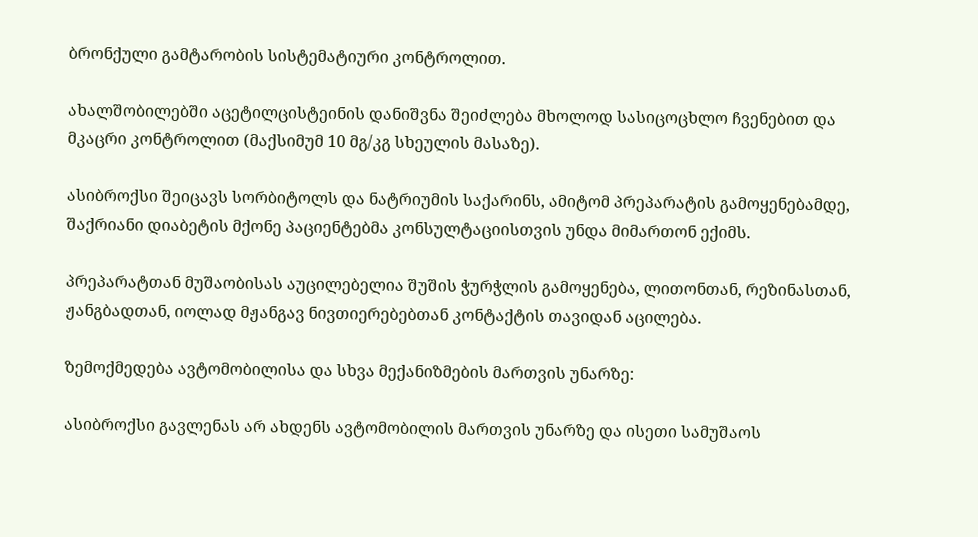ბრონქული გამტარობის სისტემატიური კონტროლით.

ახალშობილებში აცეტილცისტეინის დანიშვნა შეიძლება მხოლოდ სასიცოცხლო ჩვენებით და მკაცრი კონტროლით (მაქსიმუმ 10 მგ/კგ სხეულის მასაზე).

ასიბროქსი შეიცავს სორბიტოლს და ნატრიუმის საქარინს, ამიტომ პრეპარატის გამოყენებამდე, შაქრიანი დიაბეტის მქონე პაციენტებმა კონსულტაციისთვის უნდა მიმართონ ექიმს.

პრეპარატთან მუშაობისას აუცილებელია შუშის ჭურჭლის გამოყენება, ლითონთან, რეზინასთან, ჟანგბადთან, იოლად მჟანგავ ნივთიერებებთან კონტაქტის თავიდან აცილება.

ზემოქმედება ავტომობილისა და სხვა მექანიზმების მართვის უნარზე:

ასიბროქსი გავლენას არ ახდენს ავტომობილის მართვის უნარზე და ისეთი სამუშაოს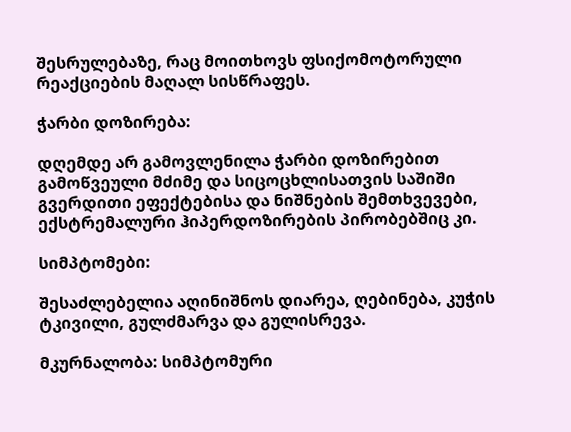შესრულებაზე, რაც მოითხოვს ფსიქომოტორული რეაქციების მაღალ სისწრაფეს.

ჭარბი დოზირება:

დღემდე არ გამოვლენილა ჭარბი დოზირებით გამოწვეული მძიმე და სიცოცხლისათვის საშიში გვერდითი ეფექტებისა და ნიშნების შემთხვევები, ექსტრემალური ჰიპერდოზირების პირობებშიც კი.

სიმპტომები:

შესაძლებელია აღინიშნოს დიარეა, ღებინება, კუჭის ტკივილი, გულძმარვა და გულისრევა.

მკურნალობა: სიმპტომური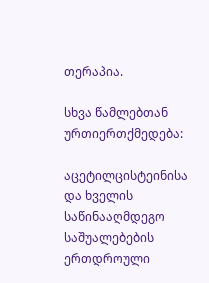თერაპია.

სხვა წამლებთან ურთიერთქმედება:

აცეტილცისტეინისა და ხველის საწინააღმდეგო საშუალებების ერთდროული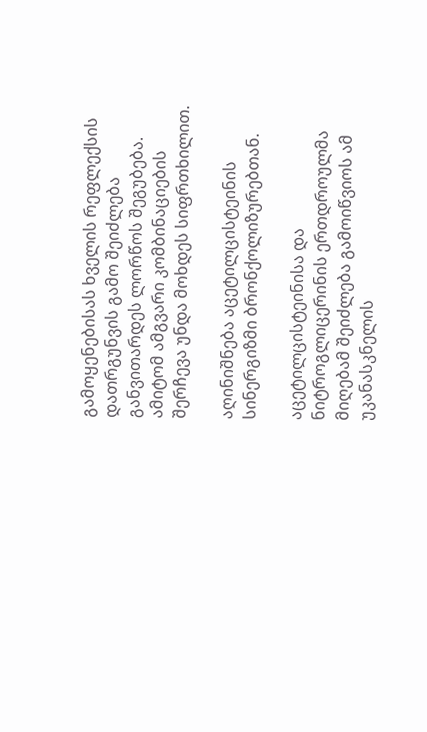გამოყენებისას ხველის რეფლექსის დათრგუნვის გამო შეიძლება განვითარდეს ლორწოს შეგუბება. ამიტომ ამგვარი კომბინაციების შერჩევა უნდა მოხდეს სიფრთხილით.

აღინიშნება აცეტილცისტეინის სინერგიზმი ბრონქოლიზურებთან.

აცეტილცისტეინისა და ნიტროგლიცერინის ერთდროულმა მიღებამ შეიძლება გამოიწვიოს ამ უკანასკნელის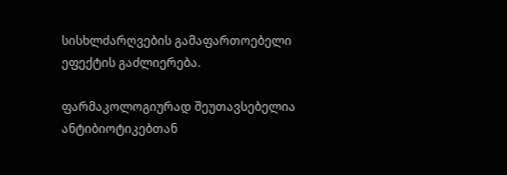სისხლძარღვების გამაფართოებელი ეფექტის გაძლიერება.

ფარმაკოლოგიურად შეუთავსებელია ანტიბიოტიკებთან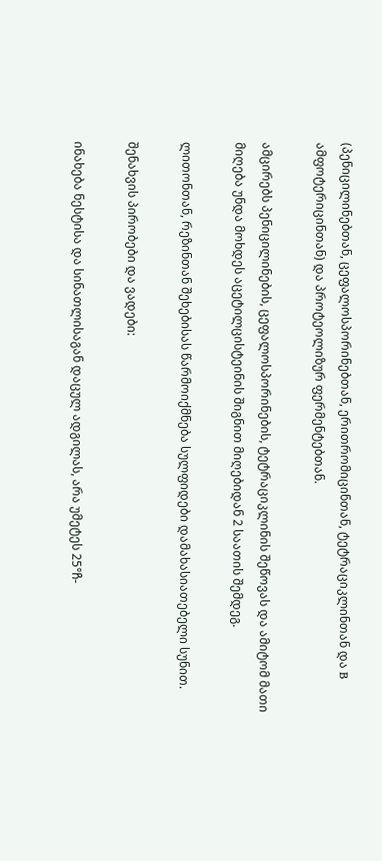(პენიცილინებთან, ცეფალოსპორინებთან, ერითრომიცინთან, ტეტრაციკლინთან და B ამფოტერიცინთან) და პროტეოლიზურ ფერმენტებთან.

ამცირებს პენიცილინების, ცეფალოსპორინების, ტეტრაციკლინის შეწოვას და ამიტომ მათი მიღება უნდა მოხდეს აცეტილცისტეინის შიგნით მიღებიდან 2 საათის შემდეგ.

ლითონთან, რეზინთან შეხებისას წარმოიქმნება სულფიდები დამახასიათებელი სუნით.

შენახვის პირობები და ვადები:

ინახება ნესტისა და სინათლისაგან დაცულ ადგილას, არა უმეტეს 25°ჩ-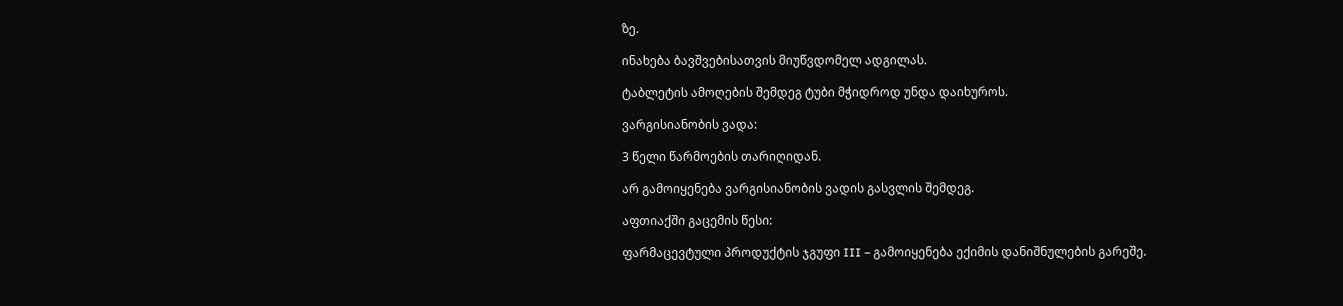ზე.

ინახება ბავშვებისათვის მიუწვდომელ ადგილას.

ტაბლეტის ამოღების შემდეგ ტუბი მჭიდროდ უნდა დაიხუროს.

ვარგისიანობის ვადა:

3 წელი წარმოების თარიღიდან.

არ გამოიყენება ვარგისიანობის ვადის გასვლის შემდეგ.

აფთიაქში გაცემის წესი:

ფარმაცევტული პროდუქტის ჯგუფი III – გამოიყენება ექიმის დანიშნულების გარეშე.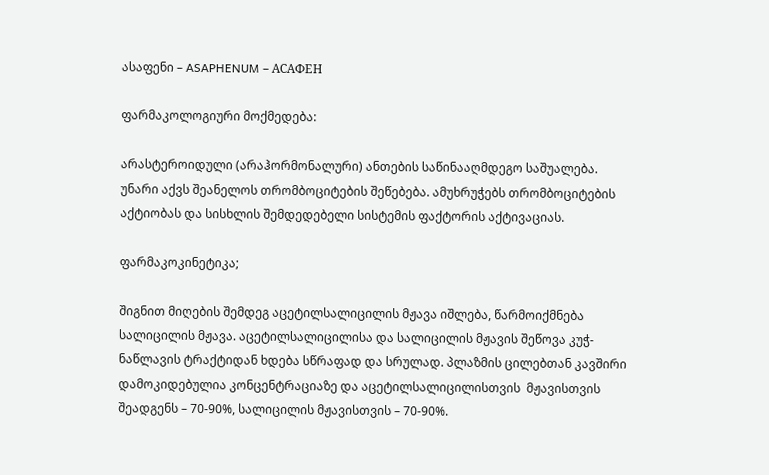ასაფენი – ASAPHENUM – АСАФЕН

ფარმაკოლოგიური მოქმედება:

არასტეროიდული (არაჰორმონალური) ანთების საწინააღმდეგო საშუალება. უნარი აქვს შეანელოს თრომბოციტების შეწებება. ამუხრუჭებს თრომბოციტების აქტიობას და სისხლის შემდედებელი სისტემის ფაქტორის აქტივაციას.

ფარმაკოკინეტიკა;

შიგნით მიღების შემდეგ აცეტილსალიცილის მჟავა იშლება, წარმოიქმნება სალიცილის მჟავა. აცეტილსალიცილისა და სალიცილის მჟავის შეწოვა კუჭ-ნაწლავის ტრაქტიდან ხდება სწრაფად და სრულად. პლაზმის ცილებთან კავშირი დამოკიდებულია კონცენტრაციაზე და აცეტილსალიცილისთვის  მჟავისთვის შეადგენს – 70-90%, სალიცილის მჟავისთვის – 70-90%.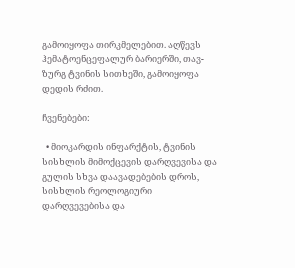გამოიყოფა თირკმელებით. აღწევს ჰემატოენცეფალურ ბარიერში, თავ-ზურგ ტვინის სითხეში, გამოიყოფა დედის რძით.

ჩვენებები:

  • მიოკარდის ინფარქტის, ტვინის სისხლის მიმოქცევის დარღვევისა და გულის სხვა დაავადებების დროს, სისხლის რეოლოგიური დარღვევებისა და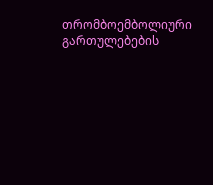თრომბოემბოლიური გართულებების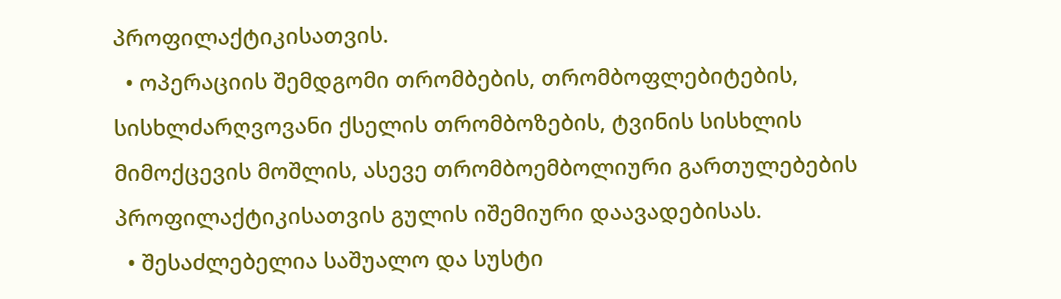პროფილაქტიკისათვის.
  • ოპერაციის შემდგომი თრომბების, თრომბოფლებიტების, სისხლძარღვოვანი ქსელის თრომბოზების, ტვინის სისხლის მიმოქცევის მოშლის, ასევე თრომბოემბოლიური გართულებების პროფილაქტიკისათვის გულის იშემიური დაავადებისას.
  • შესაძლებელია საშუალო და სუსტი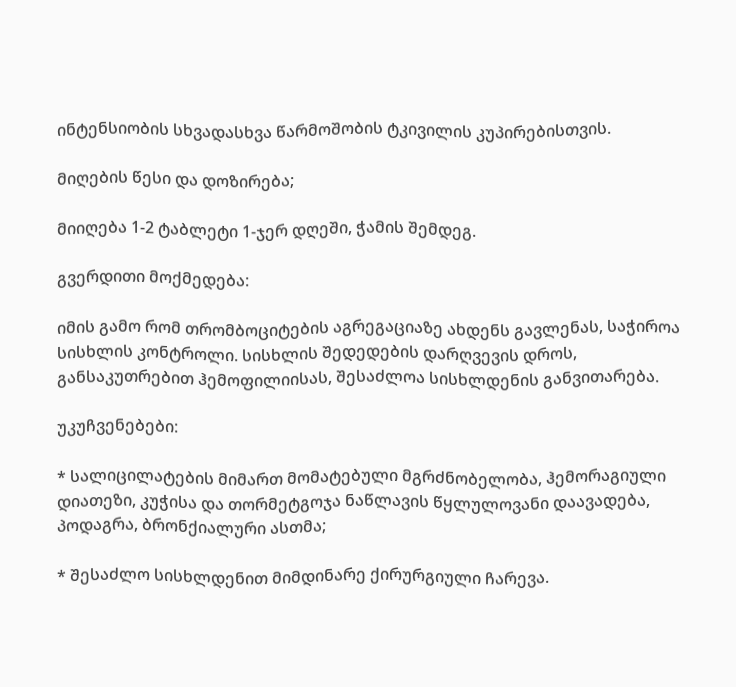ინტენსიობის სხვადასხვა წარმოშობის ტკივილის კუპირებისთვის.

მიღების წესი და დოზირება;

მიიღება 1-2 ტაბლეტი 1-ჯერ დღეში, ჭამის შემდეგ.

გვერდითი მოქმედება:

იმის გამო რომ თრომბოციტების აგრეგაციაზე ახდენს გავლენას, საჭიროა სისხლის კონტროლი. სისხლის შედედების დარღვევის დროს, განსაკუთრებით ჰემოფილიისას, შესაძლოა სისხლდენის განვითარება.

უკუჩვენებები:

* სალიცილატების მიმართ მომატებული მგრძნობელობა, ჰემორაგიული დიათეზი, კუჭისა და თორმეტგოჯა ნაწლავის წყლულოვანი დაავადება, პოდაგრა, ბრონქიალური ასთმა;

* შესაძლო სისხლდენით მიმდინარე ქირურგიული ჩარევა.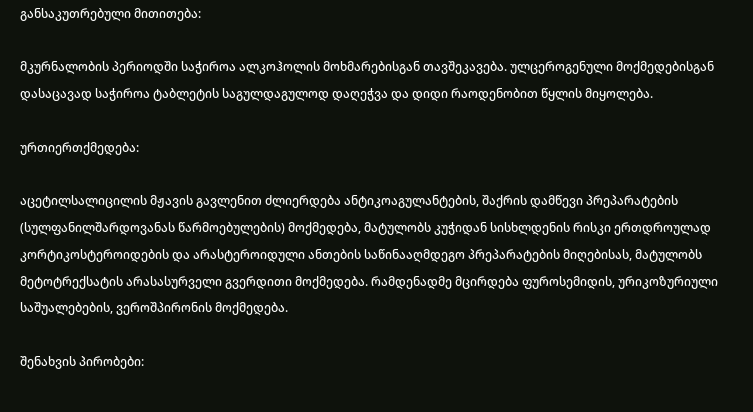განსაკუთრებული მითითება:

მკურნალობის პერიოდში საჭიროა ალკოჰოლის მოხმარებისგან თავშეკავება. ულცეროგენული მოქმედებისგან დასაცავად საჭიროა ტაბლეტის საგულდაგულოდ დაღეჭვა და დიდი რაოდენობით წყლის მიყოლება.

ურთიერთქმედება:

აცეტილსალიცილის მჟავის გავლენით ძლიერდება ანტიკოაგულანტების, შაქრის დამწევი პრეპარატების (სულფანილშარდოვანას წარმოებულების) მოქმედება, მატულობს კუჭიდან სისხლდენის რისკი ერთდროულად კორტიკოსტეროიდების და არასტეროიდული ანთების საწინააღმდეგო პრეპარატების მიღებისას, მატულობს მეტოტრექსატის არასასურველი გვერდითი მოქმედება. რამდენადმე მცირდება ფუროსემიდის, ურიკოზურიული საშუალებების, ვეროშპირონის მოქმედება.

შენახვის პირობები: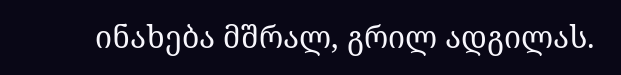ინახება მშრალ, გრილ ადგილას.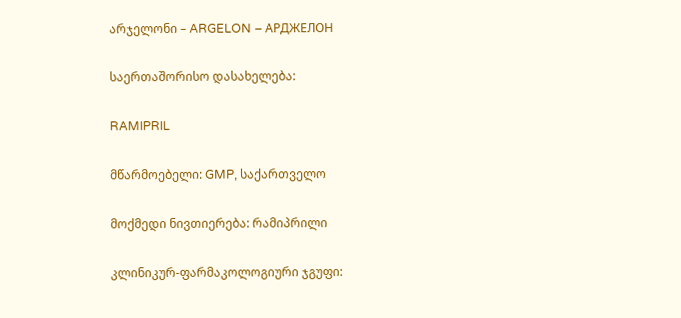არჯელონი – ARGELON – АРДЖЕЛОН

საერთაშორისო დასახელება:

RAMIPRIL

მწარმოებელი: GMP, საქართველო

მოქმედი ნივთიერება: რამიპრილი

კლინიკურ-ფარმაკოლოგიური ჯგუფი: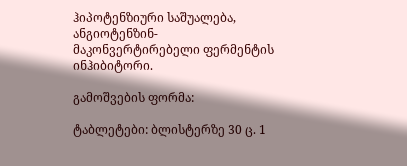ჰიპოტენზიური საშუალება, ანგიოტენზინ-მაკონვერტირებელი ფერმენტის ინჰიბიტორი.

გამოშვების ფორმა:

ტაბლეტები: ბლისტერზე 30 ც. 1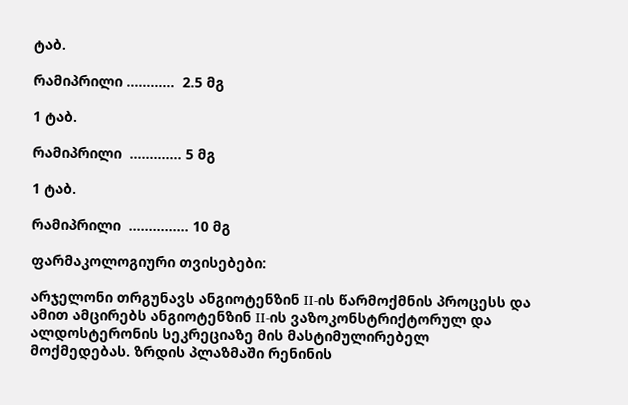ტაბ.

რამიპრილი …………  2.5 მგ

1 ტაბ.

რამიპრილი  …………. 5 მგ

1 ტაბ.

რამიპრილი  …………… 10 მგ

ფარმაკოლოგიური თვისებები:

არჯელონი თრგუნავს ანგიოტენზინ II-ის წარმოქმნის პროცესს და ამით ამცირებს ანგიოტენზინ II-ის ვაზოკონსტრიქტორულ და ალდოსტერონის სეკრეციაზე მის მასტიმულირებელ მოქმედებას. ზრდის პლაზმაში რენინის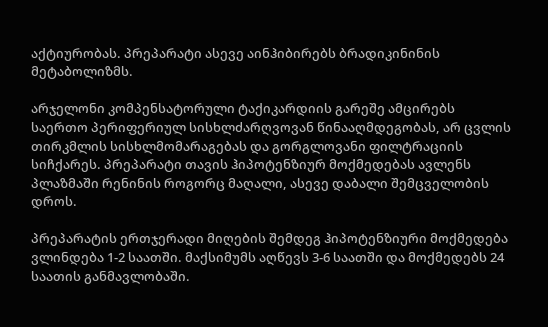აქტიურობას. პრეპარატი ასევე აინჰიბირებს ბრადიკინინის მეტაბოლიზმს.

არჯელონი კომპენსატორული ტაქიკარდიის გარეშე ამცირებს საერთო პერიფერიულ სისხლძარღვოვან წინააღმდეგობას, არ ცვლის თირკმლის სისხლმომარაგებას და გორგლოვანი ფილტრაციის სიჩქარეს. პრეპარატი თავის ჰიპოტენზიურ მოქმედებას ავლენს პლაზმაში რენინის როგორც მაღალი, ასევე დაბალი შემცველობის დროს.

პრეპარატის ერთჯერადი მიღების შემდეგ ჰიპოტენზიური მოქმედება ვლინდება 1-2 საათში. მაქსიმუმს აღწევს 3-6 საათში და მოქმედებს 24 საათის განმავლობაში.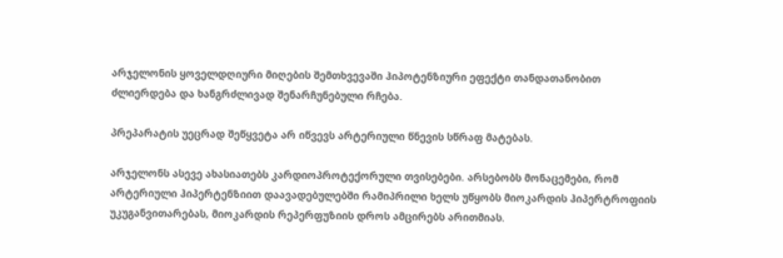არჯელონის ყოველდღიური მიღების შემთხვევაში ჰიპოტენზიური ეფექტი თანდათანობით ძლიერდება და ხანგრძლივად შენარჩუნებული რჩება.

პრეპარატის უეცრად შეწყვეტა არ იწვევს არტერიული წნევის სწრაფ მატებას.

არჯელონს ასევე ახასიათებს კარდიოპროტექორული თვისებები. არსებობს მონაცემები, რომ არტერიული ჰიპერტენზიით დაავადებულებში რამიპრილი ხელს უწყობს მიოკარდის ჰიპერტროფიის უკუგანვითარებას, მიოკარდის რეპერფუზიის დროს ამცირებს არითმიას.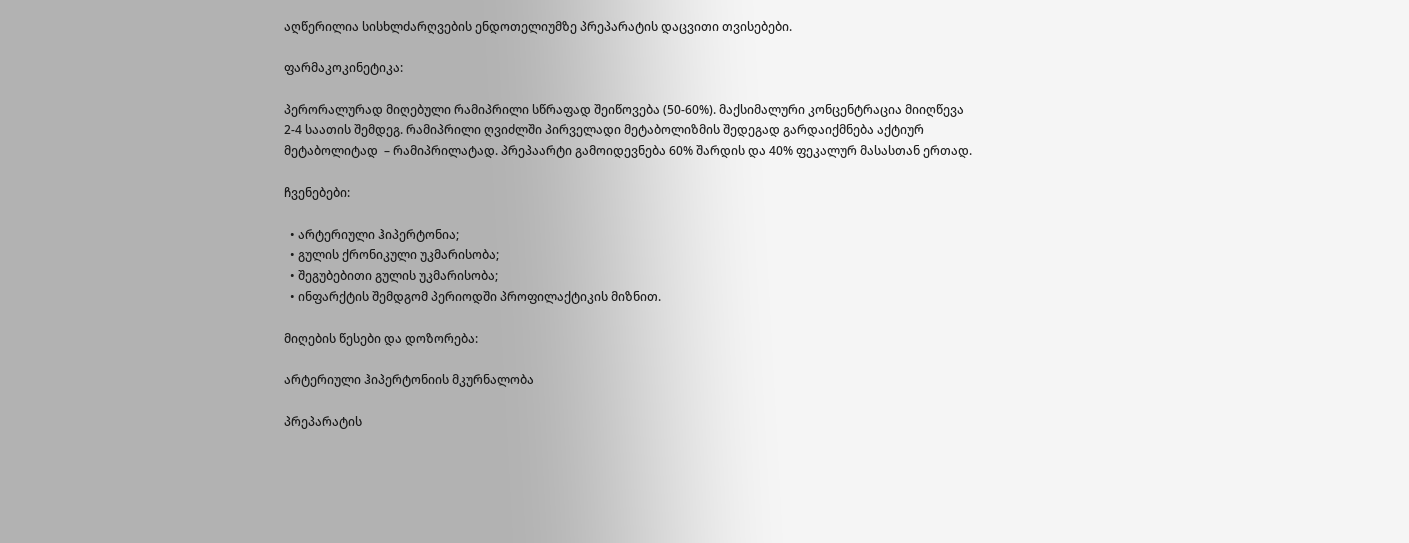აღწერილია სისხლძარღვების ენდოთელიუმზე პრეპარატის დაცვითი თვისებები.

ფარმაკოკინეტიკა:

პერორალურად მიღებული რამიპრილი სწრაფად შეიწოვება (50-60%). მაქსიმალური კონცენტრაცია მიიღწევა 2-4 საათის შემდეგ. რამიპრილი ღვიძლში პირველადი მეტაბოლიზმის შედეგად გარდაიქმნება აქტიურ მეტაბოლიტად  – რამიპრილატად. პრეპაარტი გამოიდევნება 60% შარდის და 40% ფეკალურ მასასთან ერთად.

ჩვენებები:

  • არტერიული ჰიპერტონია;
  • გულის ქრონიკული უკმარისობა;
  • შეგუბებითი გულის უკმარისობა;
  • ინფარქტის შემდგომ პერიოდში პროფილაქტიკის მიზნით.

მიღების წესები და დოზორება:

არტერიული ჰიპერტონიის მკურნალობა

პრეპარატის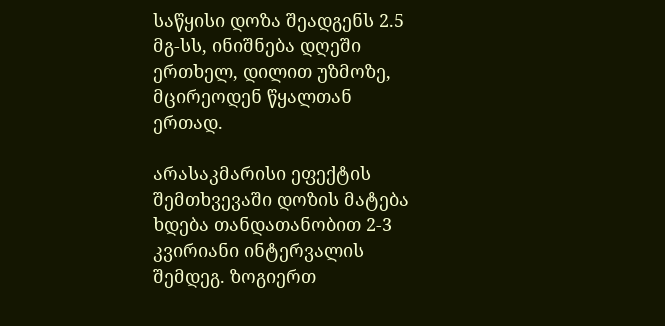საწყისი დოზა შეადგენს 2.5 მგ-სს, ინიშნება დღეში ერთხელ, დილით უზმოზე, მცირეოდენ წყალთან ერთად.

არასაკმარისი ეფექტის შემთხვევაში დოზის მატება ხდება თანდათანობით 2-3 კვირიანი ინტერვალის შემდეგ. ზოგიერთ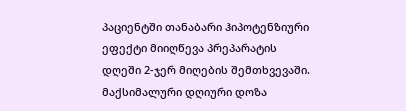პაციენტში თანაბარი ჰიპოტენზიური ეფექტი მიიღწევა პრეპარატის დღეში 2-ჯერ მიღების შემთხვევაში. მაქსიმალური დღიური დოზა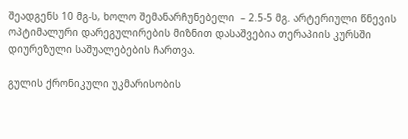შეადგენს 10 მგ-ს, ხოლო შემანარჩუნებელი  – 2.5-5 მგ. არტერიული წნევის ოპტიმალური დარეგულირების მიზნით დასაშვებია თერაპიის კურსში დიურეზული საშუალებების ჩართვა.

გულის ქრონიკული უკმარისობის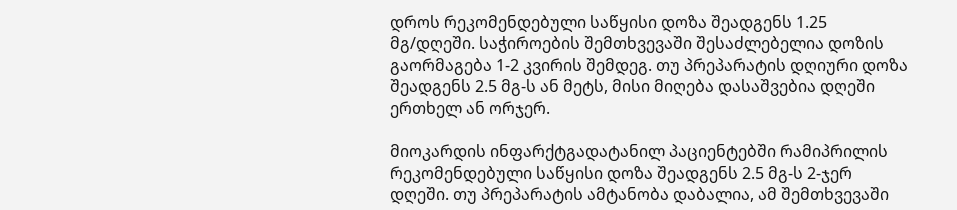დროს რეკომენდებული საწყისი დოზა შეადგენს 1.25 მგ/დღეში. საჭიროების შემთხვევაში შესაძლებელია დოზის გაორმაგება 1-2 კვირის შემდეგ. თუ პრეპარატის დღიური დოზა შეადგენს 2.5 მგ-ს ან მეტს, მისი მიღება დასაშვებია დღეში ერთხელ ან ორჯერ.

მიოკარდის ინფარქტგადატანილ პაციენტებში რამიპრილის რეკომენდებული საწყისი დოზა შეადგენს 2.5 მგ-ს 2-ჯერ დღეში. თუ პრეპარატის ამტანობა დაბალია, ამ შემთხვევაში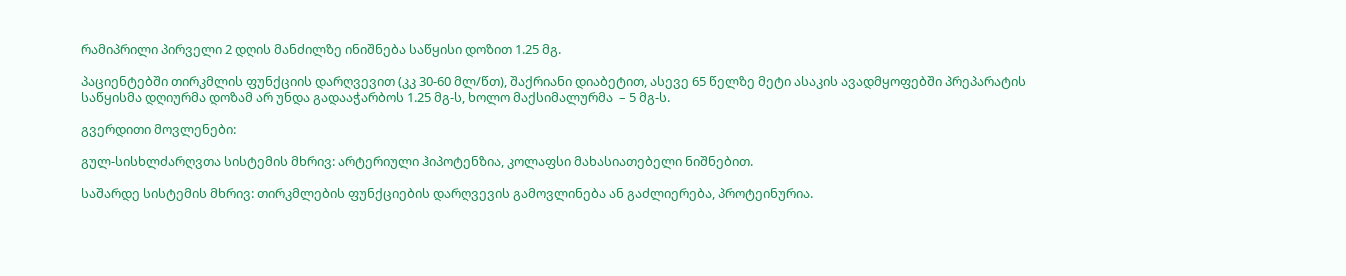რამიპრილი პირველი 2 დღის მანძილზე ინიშნება საწყისი დოზით 1.25 მგ.

პაციენტებში თირკმლის ფუნქციის დარღვევით (კკ 30-60 მლ/წთ), შაქრიანი დიაბეტით, ასევე 65 წელზე მეტი ასაკის ავადმყოფებში პრეპარატის საწყისმა დღიურმა დოზამ არ უნდა გადააჭარბოს 1.25 მგ-ს, ხოლო მაქსიმალურმა  – 5 მგ-ს.

გვერდითი მოვლენები:

გულ-სისხლძარღვთა სისტემის მხრივ: არტერიული ჰიპოტენზია, კოლაფსი მახასიათებელი ნიშნებით.

საშარდე სისტემის მხრივ: თირკმლების ფუნქციების დარღვევის გამოვლინება ან გაძლიერება, პროტეინურია.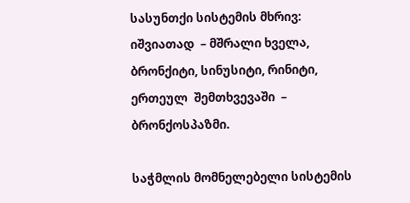სასუნთქი სისტემის მხრივ: იშვიათად  – მშრალი ხველა, ბრონქიტი, სინუსიტი, რინიტი, ერთეულ  შემთხვევაში  – ბრონქოსპაზმი.

საჭმლის მომნელებელი სისტემის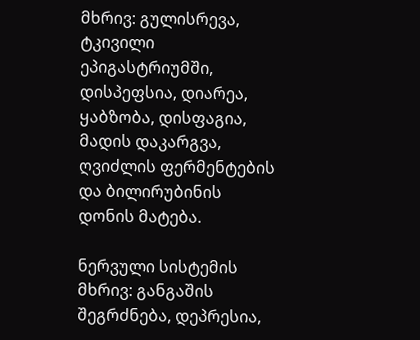მხრივ: გულისრევა, ტკივილი ეპიგასტრიუმში, დისპეფსია, დიარეა, ყაბზობა, დისფაგია, მადის დაკარგვა, ღვიძლის ფერმენტების და ბილირუბინის დონის მატება.

ნერვული სისტემის მხრივ: განგაშის შეგრძნება, დეპრესია,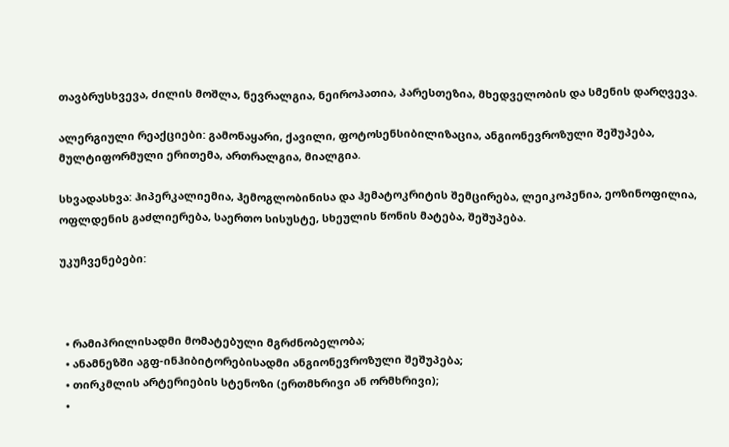თავბრუსხვევა, ძილის მოშლა, ნევრალგია, ნეიროპათია, პარესთეზია, მხედველობის და სმენის დარღვევა.

ალერგიული რეაქციები: გამონაყარი, ქავილი, ფოტოსენსიბილიზაცია, ანგიონევროზული შეშუპება, მულტიფორმული ერითემა, ართრალგია, მიალგია.

სხვადასხვა: ჰიპერკალიემია, ჰემოგლობინისა და ჰემატოკრიტის შემცირება, ლეიკოპენია, ეოზინოფილია, ოფლდენის გაძლიერება, საერთო სისუსტე, სხეულის წონის მატება, შეშუპება.

უკუჩვენებები:



  • რამიპრილისადმი მომატებული მგრძნობელობა;
  • ანამნეზში აგფ-ინჰიბიტორებისადმი ანგიონევროზული შეშუპება;
  • თირკმლის არტერიების სტენოზი (ერთმხრივი ან ორმხრივი);
  •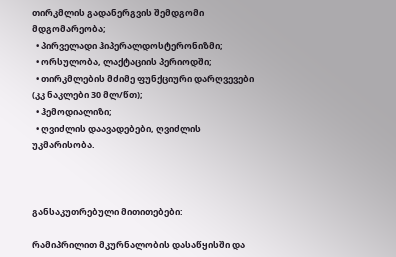თირკმლის გადანერგვის შემდგომი მდგომარეობა;
  • პირველადი ჰიპერალდოსტერონიზმი;
  • ორსულობა, ლაქტაციის პერიოდში;
  • თირკმლების მძიმე ფუნქციური დარღვევები (კკ ნაკლები 30 მლ/წთ);
  • ჰემოდიალიზი;
  • ღვიძლის დაავადებები, ღვიძლის უკმარისობა.



განსაკუთრებული მითითებები:

რამიპრილით მკურნალობის დასაწყისში და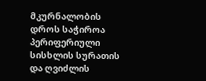მკურნალობის დროს საჭიროა პერიფერიული სისხლის სურათის და ღვიძლის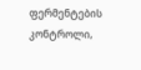ფერმენტების კონტროლი,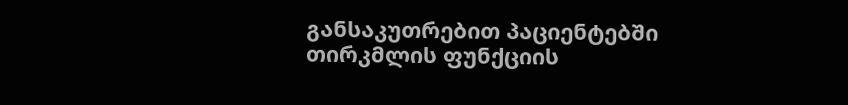განსაკუთრებით პაციენტებში თირკმლის ფუნქციის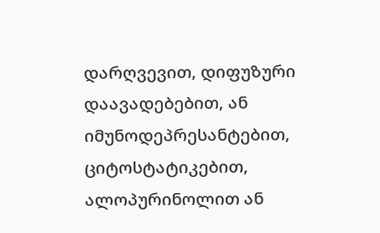დარღვევით, დიფუზური დაავადებებით, ან იმუნოდეპრესანტებით, ციტოსტატიკებით, ალოპურინოლით ან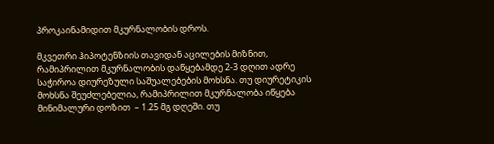პროკაინამიდით მკურნალობის დროს.

მკვეთრი ჰიპოტენზიის თავიდან აცილების მიზნით, რამიპრილით მკურნალობის დაწყებამდე 2-3 დღით ადრე საჭიროა დიურეზული საშუალებების მოხსნა. თუ დიურეტიკის მოხსნა შეუძლებელია, რამიპრილით მკურნალობა იწყება მინიმალური დოზით  – 1.25 მგ დღეში. თუ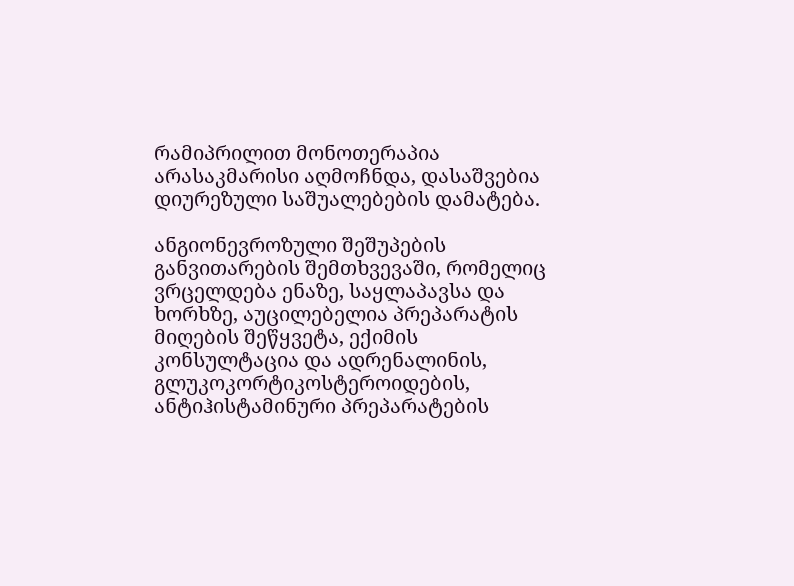რამიპრილით მონოთერაპია არასაკმარისი აღმოჩნდა, დასაშვებია დიურეზული საშუალებების დამატება.

ანგიონევროზული შეშუპების განვითარების შემთხვევაში, რომელიც ვრცელდება ენაზე, საყლაპავსა და ხორხზე, აუცილებელია პრეპარატის მიღების შეწყვეტა, ექიმის კონსულტაცია და ადრენალინის, გლუკოკორტიკოსტეროიდების, ანტიჰისტამინური პრეპარატების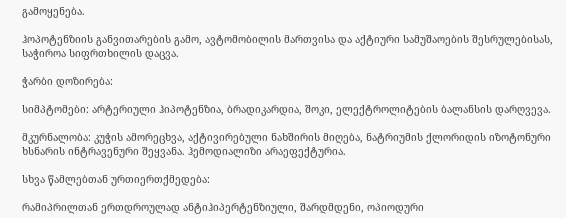გამოყენება.

ჰოპოტენზიის განვითარების გამო, ავტომობილის მართვისა და აქტიური სამუშაოების შესრულებისას, საჭიროა სიფრთხილის დაცვა.

ჭარბი დოზირება:

სიმპტომები: არტერიული ჰიპოტენზია, ბრადიკარდია, შოკი, ელექტროლიტების ბალანსის დარღვევა.

მკურნალობა: კუჭის ამორეცხვა, აქტივირებული ნახშირის მიღება, ნატრიუმის ქლორიდის იზოტონური ხსნარის ინტრავენური შეყვანა. ჰემოდიალიზი არაეფექტურია.

სხვა წამლებთან ურთიერთქმედება:

რამიპრილთან ერთდროულად ანტიჰიპერტენზიული, შარდმდენი, ოპიოდური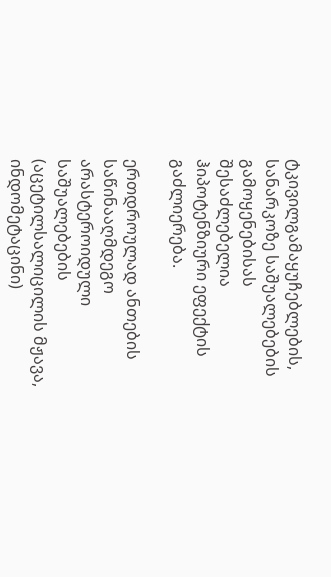ტკივილგამაყუჩებლების, სანარკოზე საშუალებების გამოყენებისას შესაძლებელია ჰიპოტენზიური ეფექტის გაძლიერება.

ერთდროულად ანთების საწინააღმდეგო არასტეროიდული საშუალებების (აცეტილსალიცილის მჟავა, ინდომეტაცინი)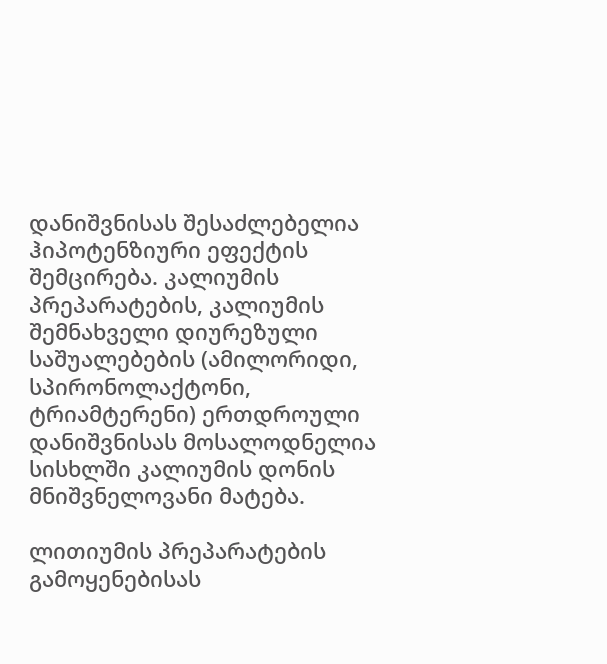დანიშვნისას შესაძლებელია ჰიპოტენზიური ეფექტის შემცირება. კალიუმის პრეპარატების, კალიუმის შემნახველი დიურეზული საშუალებების (ამილორიდი, სპირონოლაქტონი, ტრიამტერენი) ერთდროული დანიშვნისას მოსალოდნელია სისხლში კალიუმის დონის მნიშვნელოვანი მატება.

ლითიუმის პრეპარატების გამოყენებისას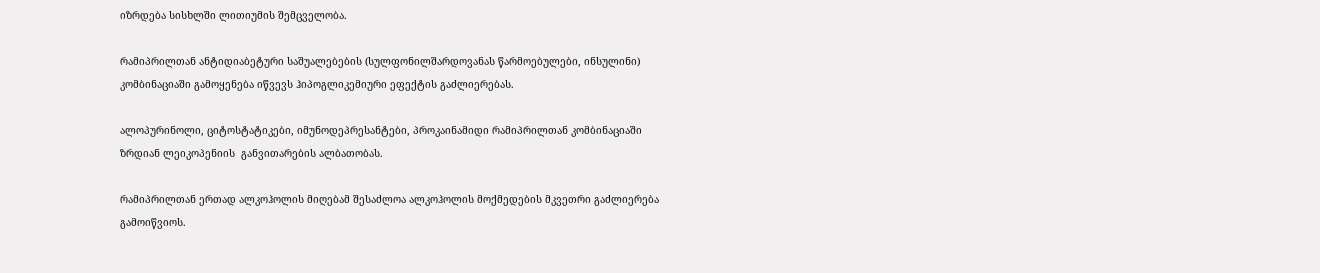იზრდება სისხლში ლითიუმის შემცველობა.

რამიპრილთან ანტიდიაბეტური საშუალებების (სულფონილშარდოვანას წარმოებულები, ინსულინი) კომბინაციაში გამოყენება იწვევს ჰიპოგლიკემიური ეფექტის გაძლიერებას.

ალოპურინოლი, ციტოსტატიკები, იმუნოდეპრესანტები, პროკაინამიდი რამიპრილთან კომბინაციაში ზრდიან ლეიკოპენიის  განვითარების ალბათობას.

რამიპრილთან ერთად ალკოჰოლის მიღებამ შესაძლოა ალკოჰოლის მოქმედების მკვეთრი გაძლიერება გამოიწვიოს.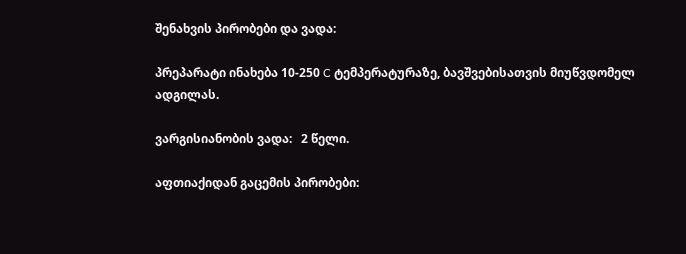შენახვის პირობები და ვადა:

პრეპარატი ინახება 10-250 C ტემპერატურაზე, ბავშვებისათვის მიუწვდომელ ადგილას.

ვარგისიანობის ვადა:   2 წელი.

აფთიაქიდან გაცემის პირობები: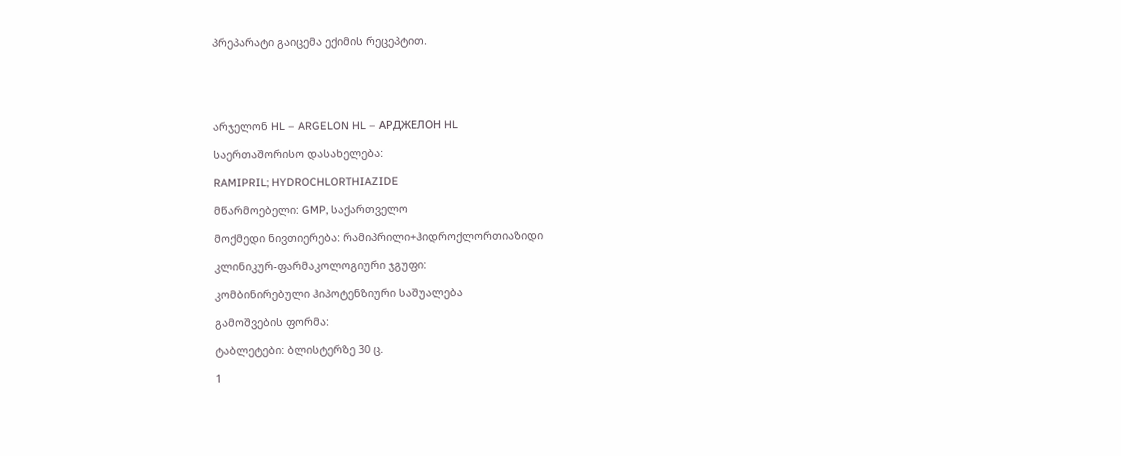პრეპარატი გაიცემა ექიმის რეცეპტით.





არჯელონ HL – ARGELON HL – АРДЖЕЛОН HL

საერთაშორისო დასახელება:

RAMIPRIL; HYDROCHLORTHIAZIDE

მწარმოებელი: GMP, საქართველო

მოქმედი ნივთიერება: რამიპრილი+ჰიდროქლორთიაზიდი

კლინიკურ-ფარმაკოლოგიური ჯგუფი:

კომბინირებული ჰიპოტენზიური საშუალება

გამოშვების ფორმა:

ტაბლეტები: ბლისტერზე 30 ც.

1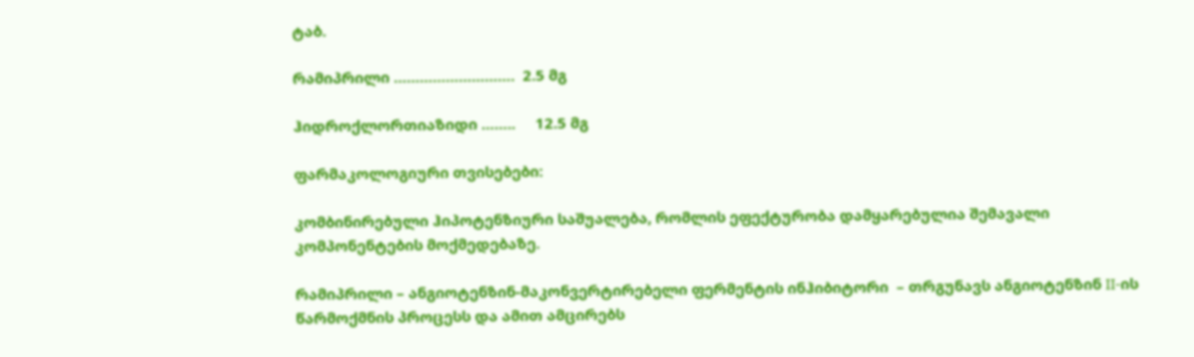ტაბ.

რამიპრილი ……………………….  2.5 მგ

ჰიდროქლორთიაზიდი ……..     12.5 მგ

ფარმაკოლოგიური თვისებები:

კომბინირებული ჰიპოტენზიური საშუალება, რომლის ეფექტურობა დამყარებულია შემავალი კომპონენტების მოქმედებაზე.

რამიპრილი – ანგიოტენზინ-მაკონვერტირებელი ფერმენტის ინჰიბიტორი  – თრგუნავს ანგიოტენზინ II-ის წარმოქმნის პროცესს და ამით ამცირებს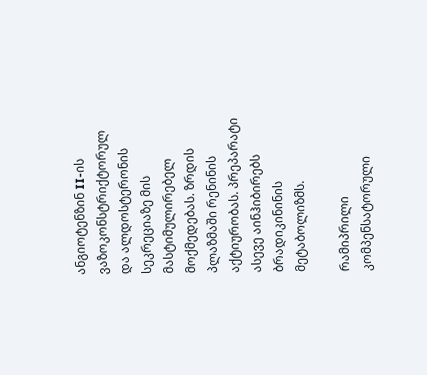ანგიოტენზინ II-ის ვაზოკონსტრიქტორულ და ალდოსტერონის სეკრეციაზე მის მასტიმულირებელ მოქმედებას. ზრდის პლაზმაში რენინის აქტიურობას. პრეპარატი ასევე აინჰიბირებს ბრადიკინინის მეტაბოლიზმს.

რამიპრილი კომპენსატორული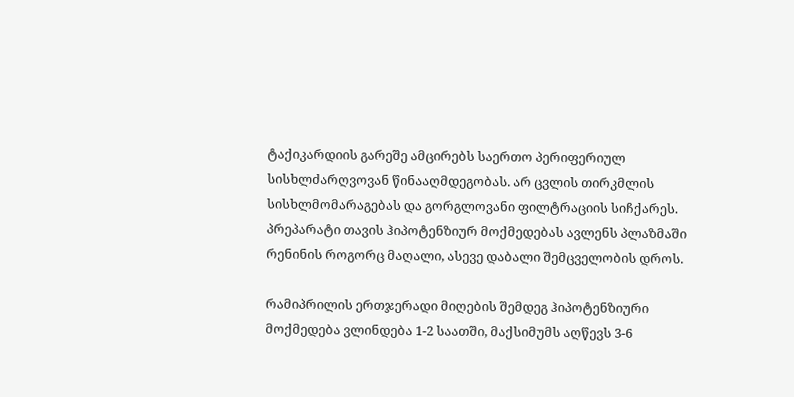ტაქიკარდიის გარეშე ამცირებს საერთო პერიფერიულ სისხლძარღვოვან წინააღმდეგობას. არ ცვლის თირკმლის სისხლმომარაგებას და გორგლოვანი ფილტრაციის სიჩქარეს. პრეპარატი თავის ჰიპოტენზიურ მოქმედებას ავლენს პლაზმაში რენინის როგორც მაღალი, ასევე დაბალი შემცველობის დროს.

რამიპრილის ერთჯერადი მიღების შემდეგ ჰიპოტენზიური მოქმედება ვლინდება 1-2 საათში, მაქსიმუმს აღწევს 3-6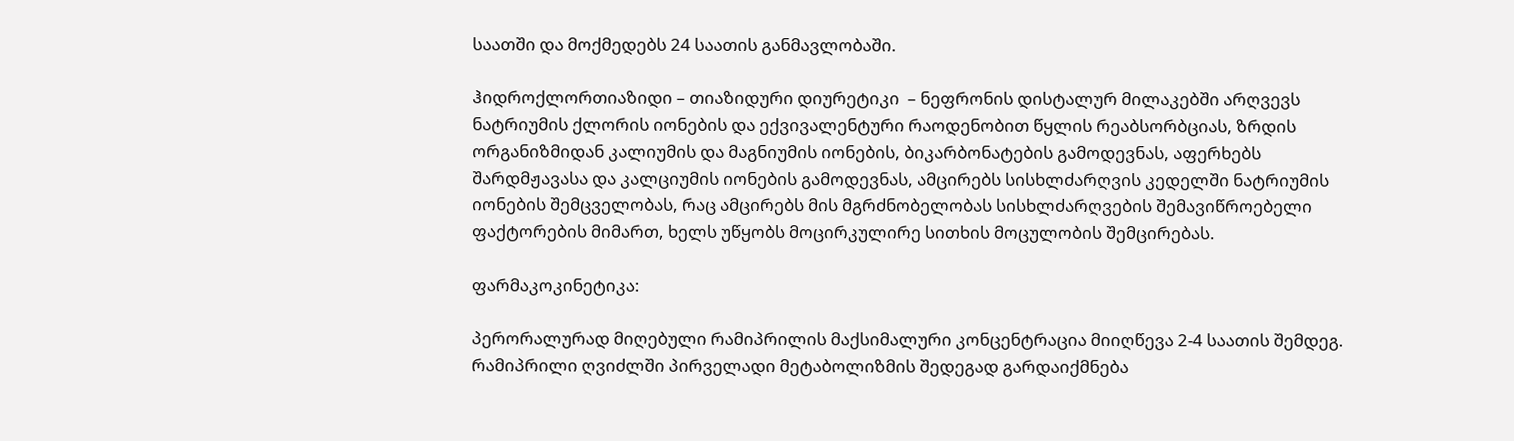საათში და მოქმედებს 24 საათის განმავლობაში.

ჰიდროქლორთიაზიდი – თიაზიდური დიურეტიკი  – ნეფრონის დისტალურ მილაკებში არღვევს ნატრიუმის ქლორის იონების და ექვივალენტური რაოდენობით წყლის რეაბსორბციას, ზრდის ორგანიზმიდან კალიუმის და მაგნიუმის იონების, ბიკარბონატების გამოდევნას, აფერხებს შარდმჟავასა და კალციუმის იონების გამოდევნას, ამცირებს სისხლძარღვის კედელში ნატრიუმის იონების შემცველობას, რაც ამცირებს მის მგრძნობელობას სისხლძარღვების შემავიწროებელი ფაქტორების მიმართ, ხელს უწყობს მოცირკულირე სითხის მოცულობის შემცირებას.

ფარმაკოკინეტიკა:

პერორალურად მიღებული რამიპრილის მაქსიმალური კონცენტრაცია მიიღწევა 2-4 საათის შემდეგ. რამიპრილი ღვიძლში პირველადი მეტაბოლიზმის შედეგად გარდაიქმნება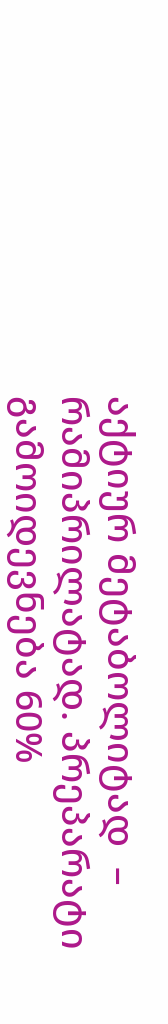აქტიურ მეტაბოლიტად  – რამიპრილატად. პრეპარატი გამოიდევნება 60%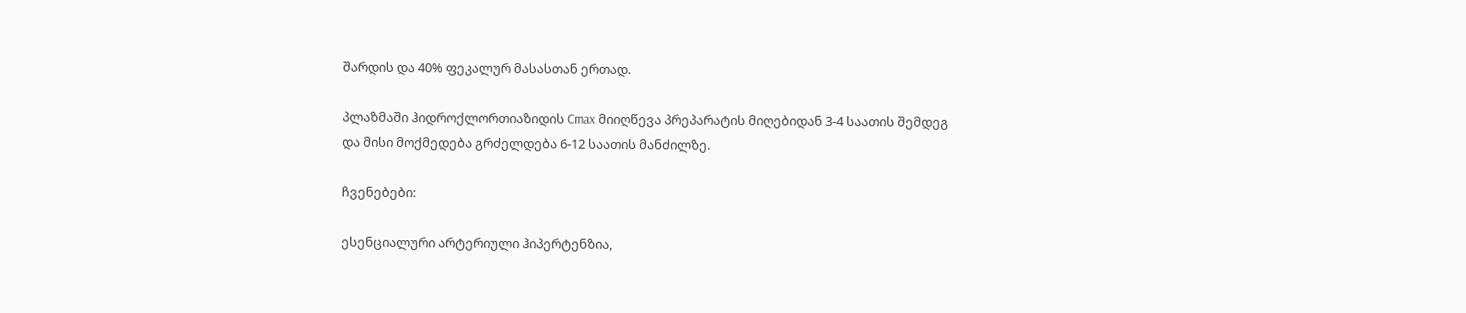შარდის და 40% ფეკალურ მასასთან ერთად.

პლაზმაში ჰიდროქლორთიაზიდის Cmax მიიღწევა პრეპარატის მიღებიდან 3-4 საათის შემდეგ და მისი მოქმედება გრძელდება 6-12 საათის მანძილზე.

ჩვენებები:

ესენციალური არტერიული ჰიპერტენზია,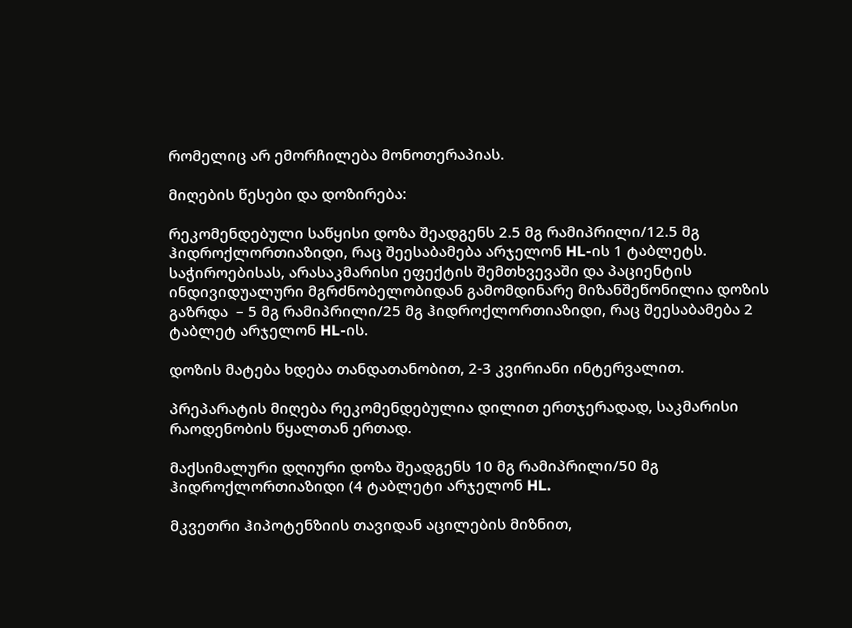რომელიც არ ემორჩილება მონოთერაპიას.

მიღების წესები და დოზირება:

რეკომენდებული საწყისი დოზა შეადგენს 2.5 მგ რამიპრილი/12.5 მგ ჰიდროქლორთიაზიდი, რაც შეესაბამება არჯელონ HL-ის 1 ტაბლეტს. საჭიროებისას, არასაკმარისი ეფექტის შემთხვევაში და პაციენტის ინდივიდუალური მგრძნობელობიდან გამომდინარე მიზანშეწონილია დოზის გაზრდა  – 5 მგ რამიპრილი/25 მგ ჰიდროქლორთიაზიდი, რაც შეესაბამება 2 ტაბლეტ არჯელონ HL-ის.

დოზის მატება ხდება თანდათანობით, 2-3 კვირიანი ინტერვალით.

პრეპარატის მიღება რეკომენდებულია დილით ერთჯერადად, საკმარისი რაოდენობის წყალთან ერთად.

მაქსიმალური დღიური დოზა შეადგენს 10 მგ რამიპრილი/50 მგ ჰიდროქლორთიაზიდი (4 ტაბლეტი არჯელონ HL.

მკვეთრი ჰიპოტენზიის თავიდან აცილების მიზნით,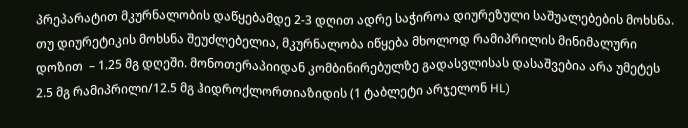პრეპარატით მკურნალობის დაწყებამდე 2-3 დღით ადრე საჭიროა დიურეზული საშუალებების მოხსნა. თუ დიურეტიკის მოხსნა შეუძლებელია, მკურნალობა იწყება მხოლოდ რამიპრილის მინიმალური დოზით  – 1.25 მგ დღეში. მონოთერაპიიდან კომბინირებულზე გადასვლისას დასაშვებია არა უმეტეს 2.5 მგ რამიპრილი/12.5 მგ ჰიდროქლორთიაზიდის (1 ტაბლეტი არჯელონ HL)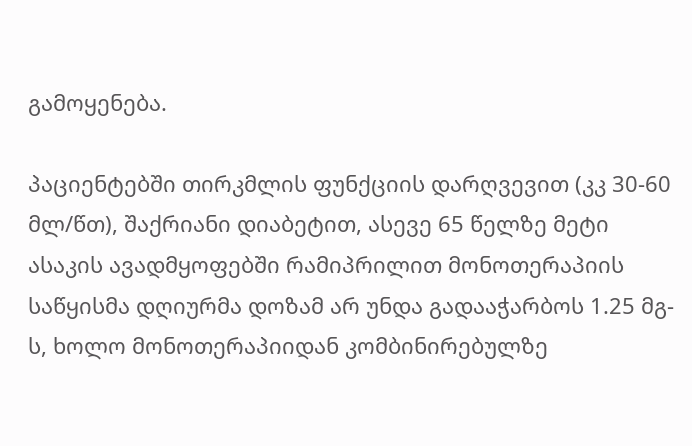გამოყენება.

პაციენტებში თირკმლის ფუნქციის დარღვევით (კკ 30-60 მლ/წთ), შაქრიანი დიაბეტით, ასევე 65 წელზე მეტი ასაკის ავადმყოფებში რამიპრილით მონოთერაპიის საწყისმა დღიურმა დოზამ არ უნდა გადააჭარბოს 1.25 მგ-ს, ხოლო მონოთერაპიიდან კომბინირებულზე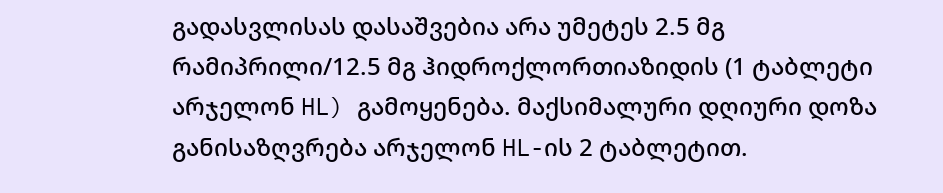გადასვლისას დასაშვებია არა უმეტეს 2.5 მგ რამიპრილი/12.5 მგ ჰიდროქლორთიაზიდის (1 ტაბლეტი არჯელონ HL) გამოყენება. მაქსიმალური დღიური დოზა განისაზღვრება არჯელონ HL-ის 2 ტაბლეტით.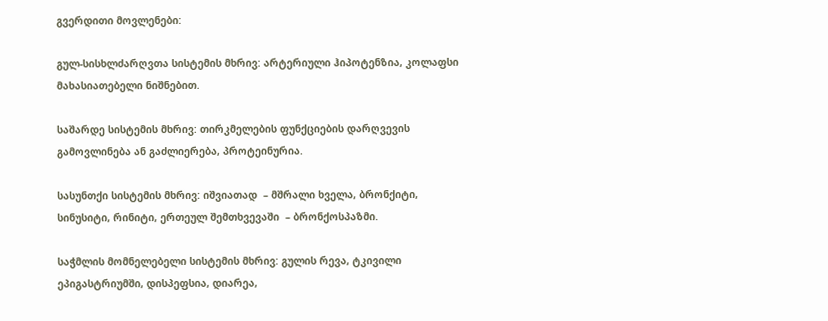გვერდითი მოვლენები:

გულ-სისხლძარღვთა სისტემის მხრივ: არტერიული ჰიპოტენზია, კოლაფსი მახასიათებელი ნიშნებით.

საშარდე სისტემის მხრივ: თირკმელების ფუნქციების დარღვევის გამოვლინება ან გაძლიერება, პროტეინურია.

სასუნთქი სისტემის მხრივ: იშვიათად  – მშრალი ხველა, ბრონქიტი, სინუსიტი, რინიტი, ერთეულ შემთხვევაში  – ბრონქოსპაზმი.

საჭმლის მომნელებელი სისტემის მხრივ: გულის რევა, ტკივილი ეპიგასტრიუმში, დისპეფსია, დიარეა,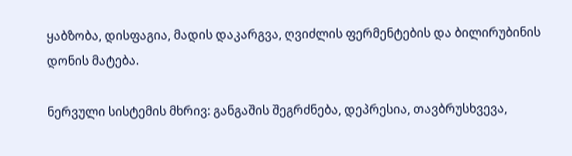ყაბზობა, დისფაგია, მადის დაკარგვა, ღვიძლის ფერმენტების და ბილირუბინის დონის მატება.

ნერვული სისტემის მხრივ: განგაშის შეგრძნება, დეპრესია, თავბრუსხვევა,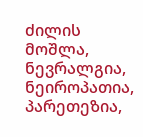ძილის მოშლა, ნევრალგია, ნეიროპათია, პარეთეზია,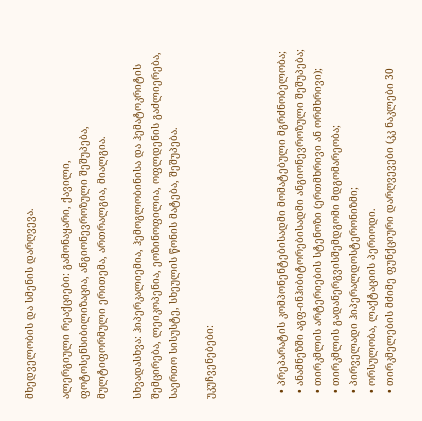მხედველობის და სმენის დარღვევა.

ალერგიული რეაქციები: გამონაყარი, ქავილი, ფოტოსენსიბილიზაცია, ანგიონევროზული შეშუპება, მულტიფორმული ერითემა, ართრალგია, მიალგია.

სხვადასხვა: ჰიპერკალიემია, ჰემოგლობინისა და ჰემატოკრიტის შემცირება, ლეიკოპენია, ეოზინოფილია, ოფლდენის გაძლიერება, საერთო სისუსტე, სხეულის წონის მატება, შეშუპება.

უკუჩვენებები:



  • პრეპარატის კომპონენტებისადმი მომატებული მგრძნობელობა;
  • ანამნეზში აგფ-ინჰიბიტორებისადმი ანგიონევროზული შეშუპება;
  • თირკმლის არტერიების სტენოზი (ერთმხრივი ან ორმხრივი);
  • თირკმლის გადანერგვისშემდგომი მდგომარეობა;
  • პირველადი ჰიპერალდოსტერონიზმი;
  • ორსულობა, ლაქტაციის პერიოდი.
  • თირკმელების მძიმე ფუნქციური დარღვევები (კკ ნაკლები 30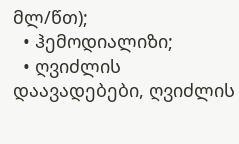მლ/წთ);
  • ჰემოდიალიზი;
  • ღვიძლის დაავადებები, ღვიძლის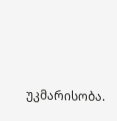უკმარისობა.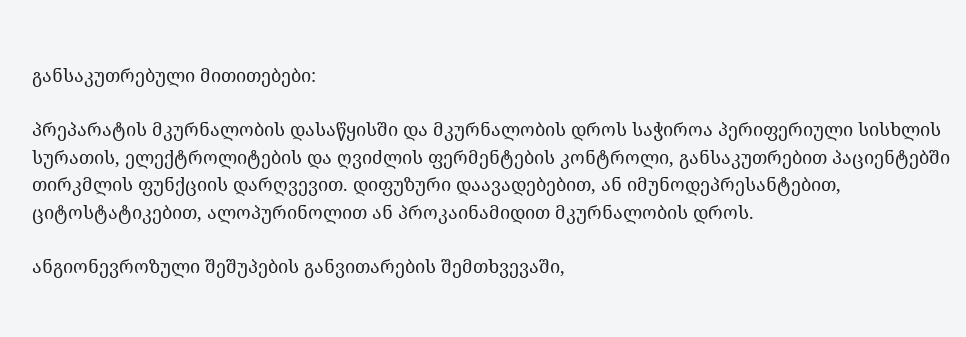განსაკუთრებული მითითებები:

პრეპარატის მკურნალობის დასაწყისში და მკურნალობის დროს საჭიროა პერიფერიული სისხლის სურათის, ელექტროლიტების და ღვიძლის ფერმენტების კონტროლი, განსაკუთრებით პაციენტებში თირკმლის ფუნქციის დარღვევით. დიფუზური დაავადებებით, ან იმუნოდეპრესანტებით, ციტოსტატიკებით, ალოპურინოლით ან პროკაინამიდით მკურნალობის დროს.

ანგიონევროზული შეშუპების განვითარების შემთხვევაში,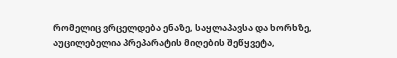რომელიც ვრცელდება ენაზე, საყლაპავსა და ხორხზე, აუცილებელია პრეპარატის მიღების შეწყვეტა,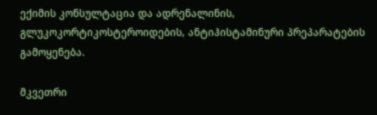ექიმის კონსულტაცია და ადრენალინის, გლუკოკორტიკოსტეროიდების, ანტიჰისტამინური პრეპარატების გამოყენება.

მკვეთრი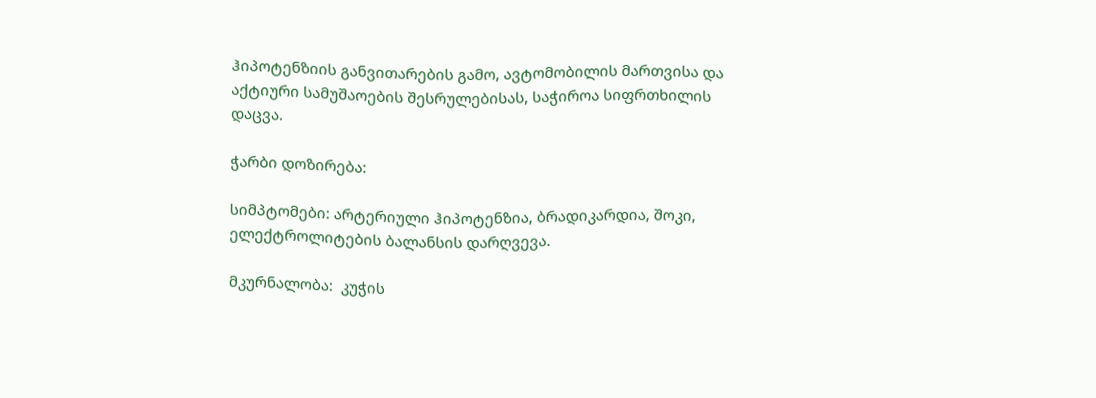ჰიპოტენზიის განვითარების გამო, ავტომობილის მართვისა და აქტიური სამუშაოების შესრულებისას, საჭიროა სიფრთხილის დაცვა.

ჭარბი დოზირება:

სიმპტომები: არტერიული ჰიპოტენზია, ბრადიკარდია, შოკი, ელექტროლიტების ბალანსის დარღვევა.

მკურნალობა:  კუჭის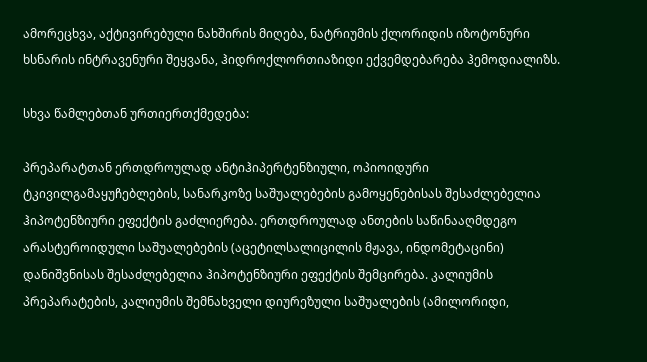ამორეცხვა, აქტივირებული ნახშირის მიღება, ნატრიუმის ქლორიდის იზოტონური ხსნარის ინტრავენური შეყვანა, ჰიდროქლორთიაზიდი ექვემდებარება ჰემოდიალიზს.

სხვა წამლებთან ურთიერთქმედება:

პრეპარატთან ერთდროულად ანტიჰიპერტენზიული, ოპიოიდური ტკივილგამაყუჩებლების, სანარკოზე საშუალებების გამოყენებისას შესაძლებელია ჰიპოტენზიური ეფექტის გაძლიერება. ერთდროულად ანთების საწინააღმდეგო არასტეროიდული საშუალებების (აცეტილსალიცილის მჟავა, ინდომეტაცინი) დანიშვნისას შესაძლებელია ჰიპოტენზიური ეფექტის შემცირება. კალიუმის პრეპარატების, კალიუმის შემნახველი დიურეზული საშუალების (ამილორიდი,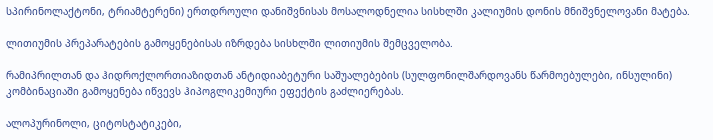სპირინოლაქტონი, ტრიამტერენი) ერთდროული დანიშვნისას მოსალოდნელია სისხლში კალიუმის დონის მნიშვნელოვანი მატება.

ლითიუმის პრეპარატების გამოყენებისას იზრდება სისხლში ლითიუმის შემცველობა.

რამიპრილთან და ჰიდროქლორთიაზიდთან ანტიდიაბეტური საშუალებების (სულფონილშარდოვანს წარმოებულები, ინსულინი) კომბინაციაში გამოყენება იწვევს ჰიპოგლიკემიური ეფექტის გაძლიერებას.

ალოპურინოლი, ციტოსტატიკები,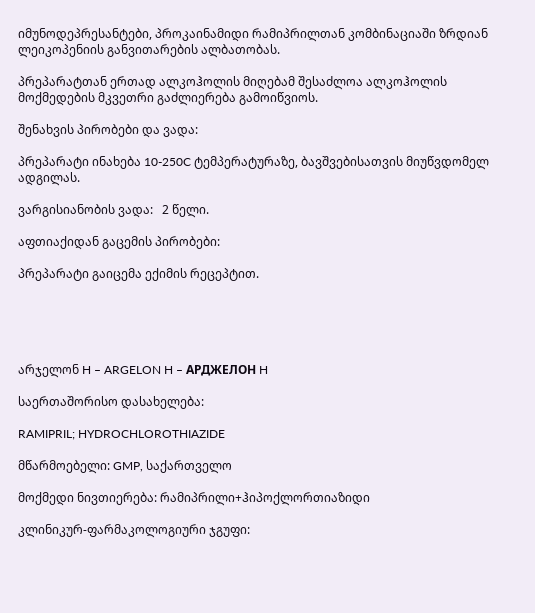იმუნოდეპრესანტები, პროკაინამიდი რამიპრილთან კომბინაციაში ზრდიან ლეიკოპენიის განვითარების ალბათობას.

პრეპარატთან ერთად ალკოჰოლის მიღებამ შესაძლოა ალკოჰოლის მოქმედების მკვეთრი გაძლიერება გამოიწვიოს.

შენახვის პირობები და ვადა:

პრეპარატი ინახება 10-250C ტემპერატურაზე, ბავშვებისათვის მიუწვდომელ ადგილას.

ვარგისიანობის ვადა:   2 წელი.

აფთიაქიდან გაცემის პირობები:

პრეპარატი გაიცემა ექიმის რეცეპტით.





არჯელონ H – ARGELON H – АРДЖЕЛОН H

საერთაშორისო დასახელება:

RAMIPRIL; HYDROCHLOROTHIAZIDE

მწარმოებელი: GMP, საქართველო

მოქმედი ნივთიერება: რამიპრილი+ჰიპოქლორთიაზიდი

კლინიკურ-ფარმაკოლოგიური ჯგუფი: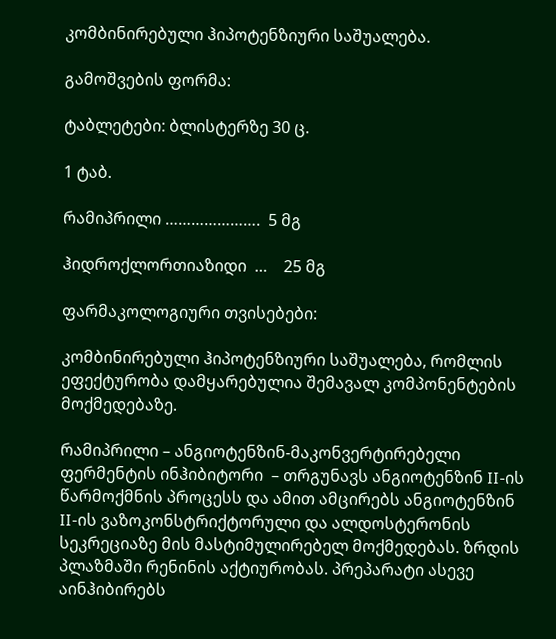კომბინირებული ჰიპოტენზიური საშუალება.

გამოშვების ფორმა:

ტაბლეტები: ბლისტერზე 30 ც.

1 ტაბ.

რამიპრილი ………………….  5 მგ

ჰიდროქლორთიაზიდი  …    25 მგ

ფარმაკოლოგიური თვისებები:

კომბინირებული ჰიპოტენზიური საშუალება, რომლის ეფექტურობა დამყარებულია შემავალ კომპონენტების მოქმედებაზე.

რამიპრილი – ანგიოტენზინ-მაკონვერტირებელი ფერმენტის ინჰიბიტორი  – თრგუნავს ანგიოტენზინ II-ის წარმოქმნის პროცესს და ამით ამცირებს ანგიოტენზინ II-ის ვაზოკონსტრიქტორული და ალდოსტერონის სეკრეციაზე მის მასტიმულირებელ მოქმედებას. ზრდის პლაზმაში რენინის აქტიურობას. პრეპარატი ასევე აინჰიბირებს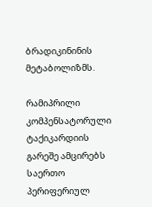ბრადიკინინის მეტაბოლიზმს.

რამიპრილი კომპენსატორული ტაქიკარდიის გარეშე ამცირებს საერთო პერიფერიულ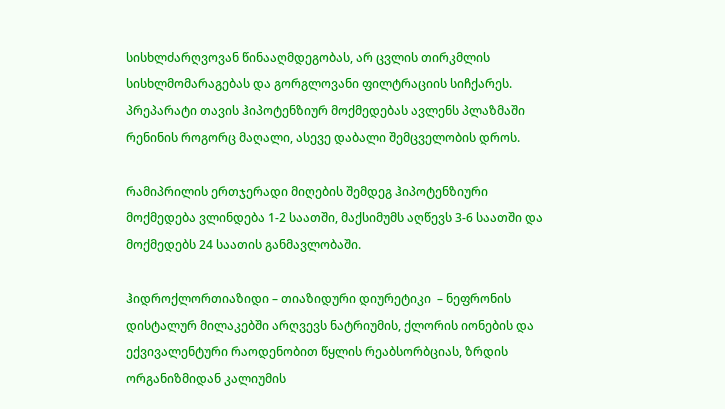სისხლძარღვოვან წინააღმდეგობას, არ ცვლის თირკმლის სისხლმომარაგებას და გორგლოვანი ფილტრაციის სიჩქარეს. პრეპარატი თავის ჰიპოტენზიურ მოქმედებას ავლენს პლაზმაში რენინის როგორც მაღალი, ასევე დაბალი შემცველობის დროს.

რამიპრილის ერთჯერადი მიღების შემდეგ ჰიპოტენზიური მოქმედება ვლინდება 1-2 საათში, მაქსიმუმს აღწევს 3-6 საათში და მოქმედებს 24 საათის განმავლობაში.

ჰიდროქლორთიაზიდი – თიაზიდური დიურეტიკი  – ნეფრონის დისტალურ მილაკებში არღვევს ნატრიუმის, ქლორის იონების და ექვივალენტური რაოდენობით წყლის რეაბსორბციას, ზრდის ორგანიზმიდან კალიუმის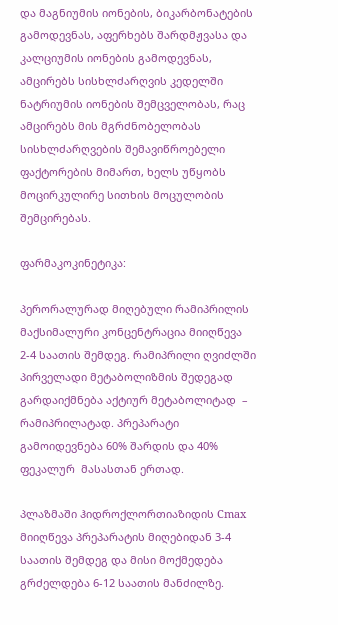და მაგნიუმის იონების, ბიკარბონატების გამოდევნას, აფერხებს შარდმჟვასა და კალციუმის იონების გამოდევნას, ამცირებს სისხლძარღვის კედელში ნატრიუმის იონების შემცველობას, რაც ამცირებს მის მგრძნობელობას სისხლძარღვების შემავიწროებელი ფაქტორების მიმართ, ხელს უწყობს მოცირკულირე სითხის მოცულობის შემცირებას.

ფარმაკოკინეტიკა:

პერორალურად მიღებული რამიპრილის მაქსიმალური კონცენტრაცია მიიღწევა 2-4 საათის შემდეგ. რამიპრილი ღვიძლში პირველადი მეტაბოლიზმის შედეგად გარდაიქმნება აქტიურ მეტაბოლიტად  – რამიპრილატად. პრეპარატი გამოიდევნება 60% შარდის და 40% ფეკალურ  მასასთან ერთად.

პლაზმაში ჰიდროქლორთიაზიდის Cmax მიიღწევა პრეპარატის მიღებიდან 3-4 საათის შემდეგ და მისი მოქმედება გრძელდება 6-12 საათის მანძილზე.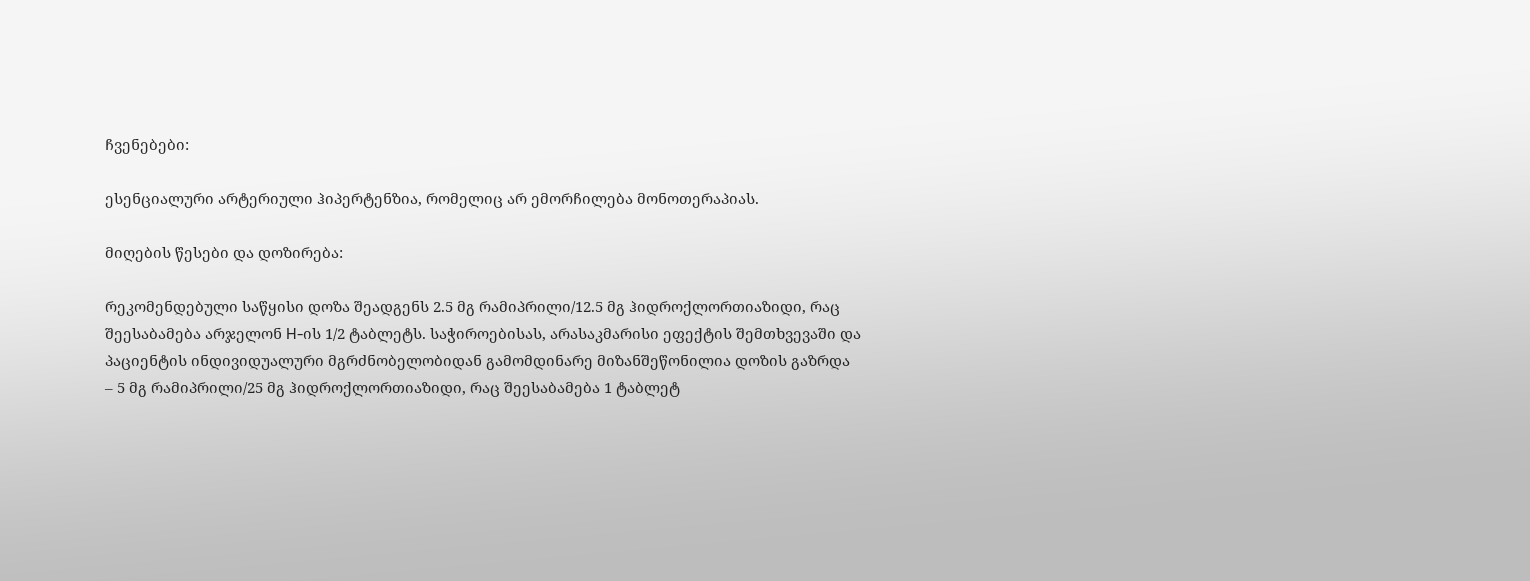ჩვენებები:

ესენციალური არტერიული ჰიპერტენზია, რომელიც არ ემორჩილება მონოთერაპიას.

მიღების წესები და დოზირება:

რეკომენდებული საწყისი დოზა შეადგენს 2.5 მგ რამიპრილი/12.5 მგ ჰიდროქლორთიაზიდი, რაც შეესაბამება არჯელონ H-ის 1/2 ტაბლეტს. საჭიროებისას, არასაკმარისი ეფექტის შემთხვევაში და პაციენტის ინდივიდუალური მგრძნობელობიდან გამომდინარე მიზანშეწონილია დოზის გაზრდა  – 5 მგ რამიპრილი/25 მგ ჰიდროქლორთიაზიდი, რაც შეესაბამება 1 ტაბლეტ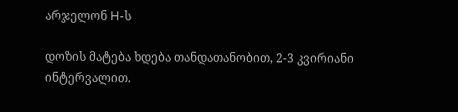არჯელონ H-ს

დოზის მატება ხდება თანდათანობით, 2-3 კვირიანი ინტერვალით.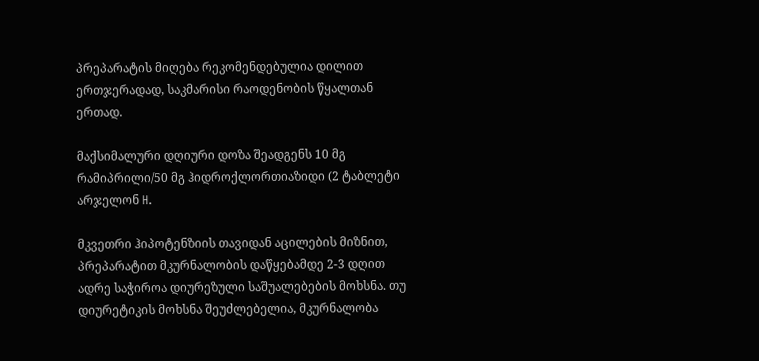პრეპარატის მიღება რეკომენდებულია დილით ერთჯერადად, საკმარისი რაოდენობის წყალთან ერთად.

მაქსიმალური დღიური დოზა შეადგენს 10 მგ რამიპრილი/50 მგ ჰიდროქლორთიაზიდი (2 ტაბლეტი არჯელონ H.

მკვეთრი ჰიპოტენზიის თავიდან აცილების მიზნით, პრეპარატით მკურნალობის დაწყებამდე 2-3 დღით ადრე საჭიროა დიურეზული საშუალებების მოხსნა. თუ დიურეტიკის მოხსნა შეუძლებელია, მკურნალობა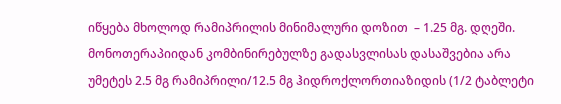იწყება მხოლოდ რამიპრილის მინიმალური დოზით  – 1.25 მგ. დღეში. მონოთერაპიიდან კომბინირებულზე გადასვლისას დასაშვებია არა უმეტეს 2.5 მგ რამიპრილი/12.5 მგ ჰიდროქლორთიაზიდის (1/2 ტაბლეტი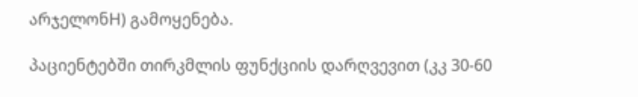არჯელონH) გამოყენება.

პაციენტებში თირკმლის ფუნქციის დარღვევით (კკ 30-60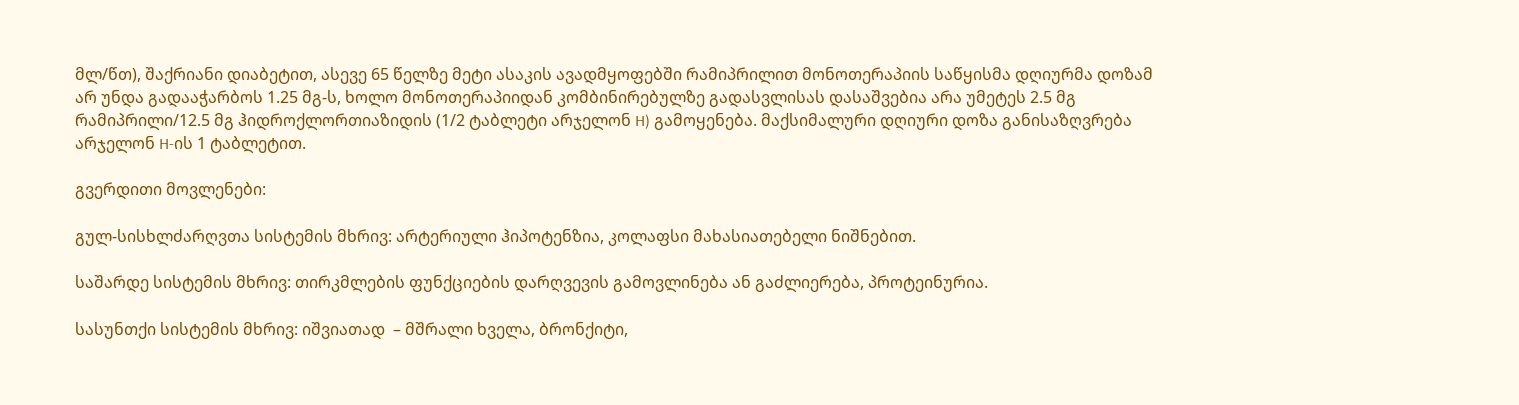მლ/წთ), შაქრიანი დიაბეტით, ასევე 65 წელზე მეტი ასაკის ავადმყოფებში რამიპრილით მონოთერაპიის საწყისმა დღიურმა დოზამ არ უნდა გადააჭარბოს 1.25 მგ-ს, ხოლო მონოთერაპიიდან კომბინირებულზე გადასვლისას დასაშვებია არა უმეტეს 2.5 მგ რამიპრილი/12.5 მგ ჰიდროქლორთიაზიდის (1/2 ტაბლეტი არჯელონ H) გამოყენება. მაქსიმალური დღიური დოზა განისაზღვრება არჯელონ H-ის 1 ტაბლეტით.

გვერდითი მოვლენები:

გულ-სისხლძარღვთა სისტემის მხრივ: არტერიული ჰიპოტენზია, კოლაფსი მახასიათებელი ნიშნებით.

საშარდე სისტემის მხრივ: თირკმლების ფუნქციების დარღვევის გამოვლინება ან გაძლიერება, პროტეინურია.

სასუნთქი სისტემის მხრივ: იშვიათად  – მშრალი ხველა, ბრონქიტი,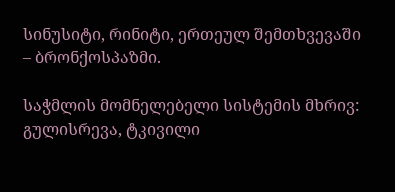სინუსიტი, რინიტი, ერთეულ შემთხვევაში  – ბრონქოსპაზმი.

საჭმლის მომნელებელი სისტემის მხრივ: გულისრევა, ტკივილი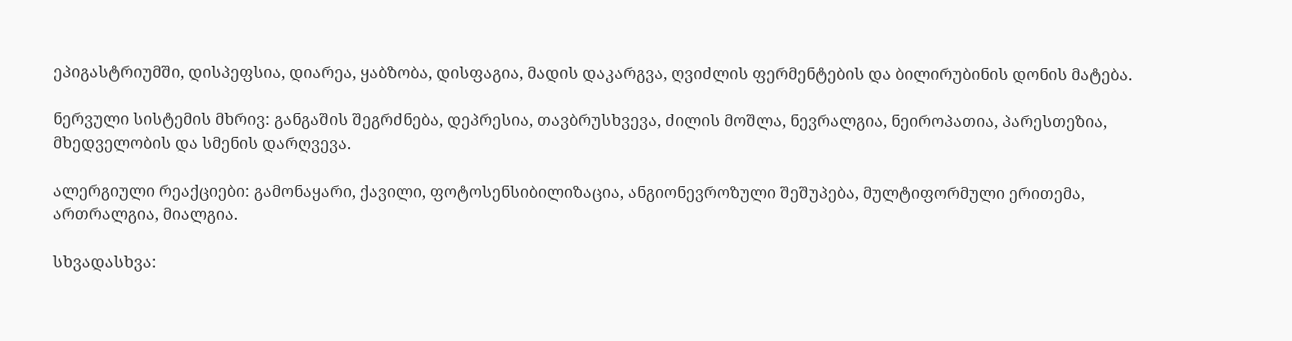ეპიგასტრიუმში, დისპეფსია, დიარეა, ყაბზობა, დისფაგია, მადის დაკარგვა, ღვიძლის ფერმენტების და ბილირუბინის დონის მატება.

ნერვული სისტემის მხრივ: განგაშის შეგრძნება, დეპრესია, თავბრუსხვევა, ძილის მოშლა, ნევრალგია, ნეიროპათია, პარესთეზია, მხედველობის და სმენის დარღვევა.

ალერგიული რეაქციები: გამონაყარი, ქავილი, ფოტოსენსიბილიზაცია, ანგიონევროზული შეშუპება, მულტიფორმული ერითემა, ართრალგია, მიალგია.

სხვადასხვა: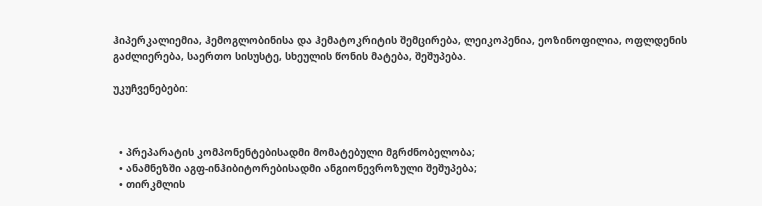ჰიპერკალიემია, ჰემოგლობინისა და ჰემატოკრიტის შემცირება, ლეიკოპენია, ეოზინოფილია, ოფლდენის გაძლიერება, საერთო სისუსტე, სხეულის წონის მატება, შეშუპება.

უკუჩვენებები:



  • პრეპარატის კომპონენტებისადმი მომატებული მგრძნობელობა;
  • ანამნეზში აგფ-ინჰიბიტორებისადმი ანგიონევროზული შეშუპება;
  • თირკმლის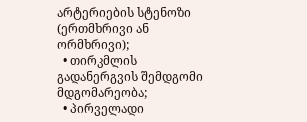არტერიების სტენოზი (ერთმხრივი ან ორმხრივი);
  • თირკმლის გადანერგვის შემდგომი მდგომარეობა;
  • პირველადი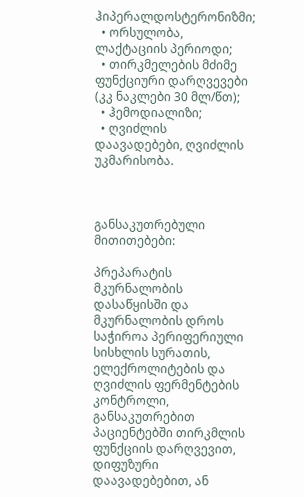ჰიპერალდოსტერონიზმი;
  • ორსულობა, ლაქტაციის პერიოდი;
  • თირკმელების მძიმე ფუნქციური დარღვევები (კკ ნაკლები 30 მლ/წთ);
  • ჰემოდიალიზი;
  • ღვიძლის დაავადებები, ღვიძლის უკმარისობა.



განსაკუთრებული მითითებები:

პრეპარატის მკურნალობის დასაწყისში და მკურნალობის დროს საჭიროა პერიფერიული სისხლის სურათის, ელექროლიტების და ღვიძლის ფერმენტების კონტროლი, განსაკუთრებით პაციენტებში თირკმლის ფუნქციის დარღვევით, დიფუზური დაავადებებით, ან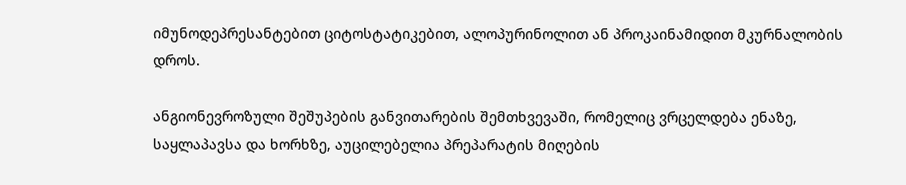იმუნოდეპრესანტებით ციტოსტატიკებით, ალოპურინოლით ან პროკაინამიდით მკურნალობის დროს.

ანგიონევროზული შეშუპების განვითარების შემთხვევაში, რომელიც ვრცელდება ენაზე, საყლაპავსა და ხორხზე, აუცილებელია პრეპარატის მიღების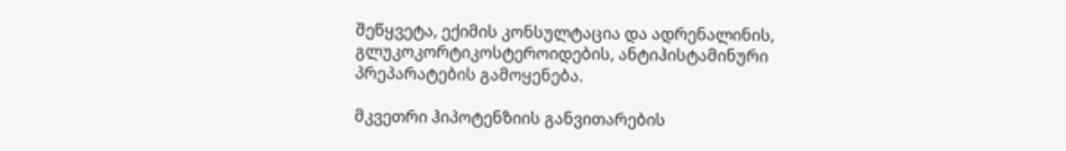შეწყვეტა, ექიმის კონსულტაცია და ადრენალინის, გლუკოკორტიკოსტეროიდების, ანტიჰისტამინური პრეპარატების გამოყენება.

მკვეთრი ჰიპოტენზიის განვითარების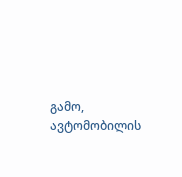გამო, ავტომობილის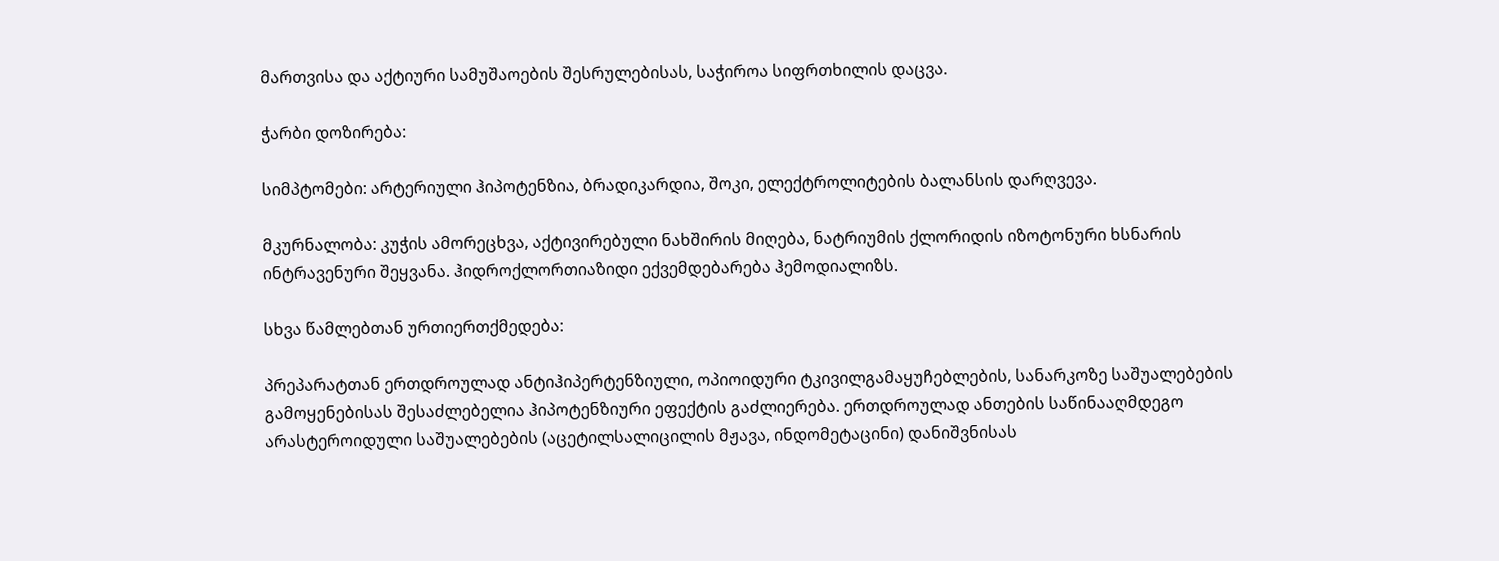მართვისა და აქტიური სამუშაოების შესრულებისას, საჭიროა სიფრთხილის დაცვა.

ჭარბი დოზირება:

სიმპტომები: არტერიული ჰიპოტენზია, ბრადიკარდია, შოკი, ელექტროლიტების ბალანსის დარღვევა.

მკურნალობა: კუჭის ამორეცხვა, აქტივირებული ნახშირის მიღება, ნატრიუმის ქლორიდის იზოტონური ხსნარის ინტრავენური შეყვანა. ჰიდროქლორთიაზიდი ექვემდებარება ჰემოდიალიზს.

სხვა წამლებთან ურთიერთქმედება:

პრეპარატთან ერთდროულად ანტიჰიპერტენზიული, ოპიოიდური ტკივილგამაყუჩებლების, სანარკოზე საშუალებების გამოყენებისას შესაძლებელია ჰიპოტენზიური ეფექტის გაძლიერება. ერთდროულად ანთების საწინააღმდეგო არასტეროიდული საშუალებების (აცეტილსალიცილის მჟავა, ინდომეტაცინი) დანიშვნისას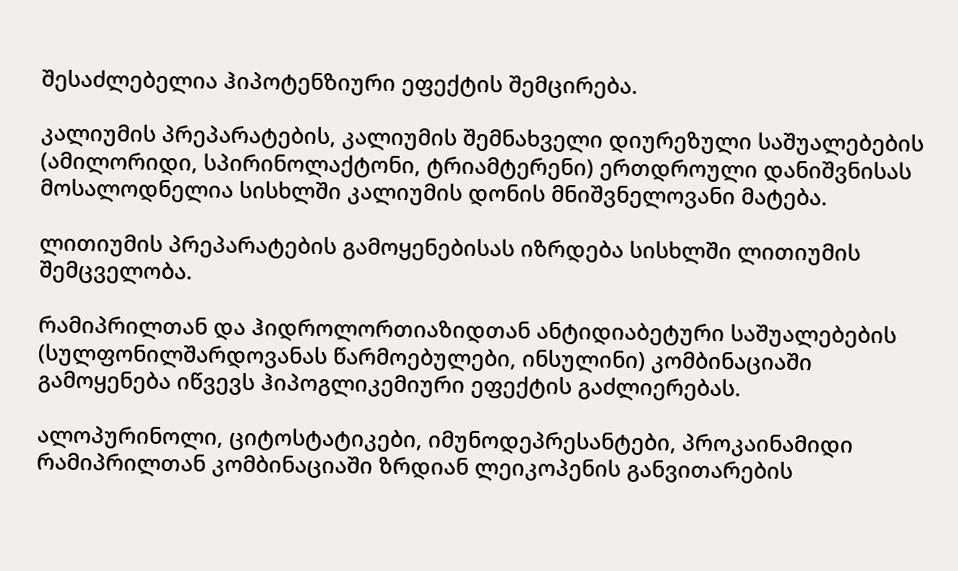შესაძლებელია ჰიპოტენზიური ეფექტის შემცირება.

კალიუმის პრეპარატების, კალიუმის შემნახველი დიურეზული საშუალებების (ამილორიდი, სპირინოლაქტონი, ტრიამტერენი) ერთდროული დანიშვნისას მოსალოდნელია სისხლში კალიუმის დონის მნიშვნელოვანი მატება.

ლითიუმის პრეპარატების გამოყენებისას იზრდება სისხლში ლითიუმის შემცველობა.

რამიპრილთან და ჰიდროლორთიაზიდთან ანტიდიაბეტური საშუალებების (სულფონილშარდოვანას წარმოებულები, ინსულინი) კომბინაციაში გამოყენება იწვევს ჰიპოგლიკემიური ეფექტის გაძლიერებას.

ალოპურინოლი, ციტოსტატიკები, იმუნოდეპრესანტები, პროკაინამიდი რამიპრილთან კომბინაციაში ზრდიან ლეიკოპენის განვითარების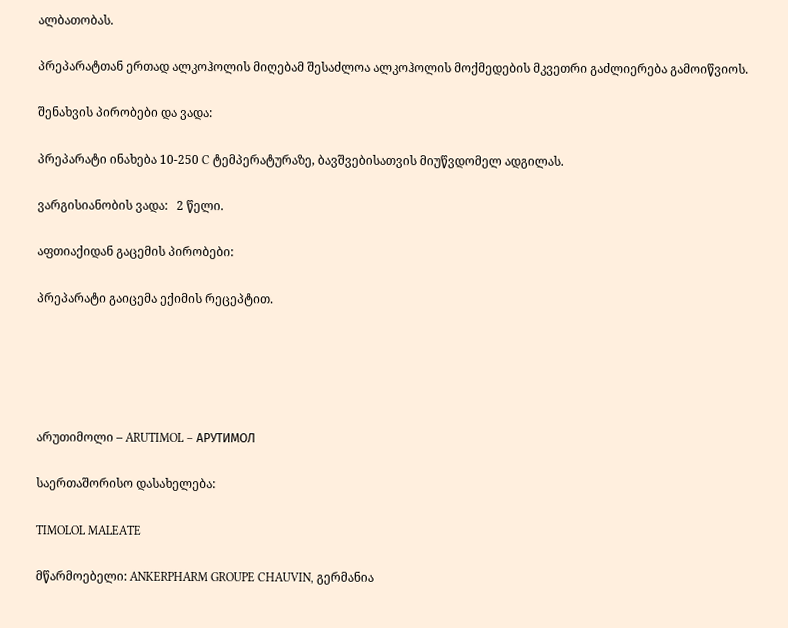ალბათობას.

პრეპარატთან ერთად ალკოჰოლის მიღებამ შესაძლოა ალკოჰოლის მოქმედების მკვეთრი გაძლიერება გამოიწვიოს.

შენახვის პირობები და ვადა:

პრეპარატი ინახება 10-250 C ტემპერატურაზე, ბავშვებისათვის მიუწვდომელ ადგილას.

ვარგისიანობის ვადა:   2 წელი.

აფთიაქიდან გაცემის პირობები:

პრეპარატი გაიცემა ექიმის რეცეპტით.





არუთიმოლი – ARUTIMOL – АРУТИМОЛ

საერთაშორისო დასახელება:

TIMOLOL MALEATE

მწარმოებელი: ANKERPHARM GROUPE CHAUVIN, გერმანია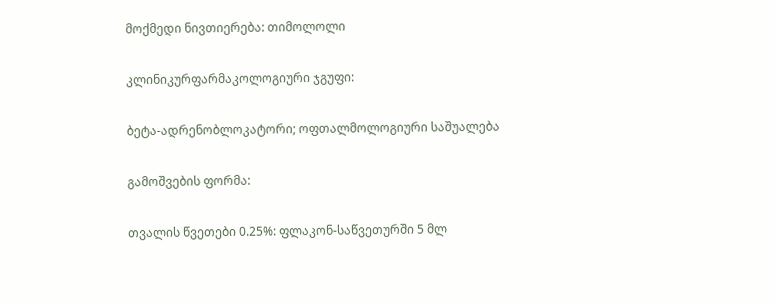მოქმედი ნივთიერება: თიმოლოლი

კლინიკურფარმაკოლოგიური ჯგუფი:

ბეტა-ადრენობლოკატორი; ოფთალმოლოგიური საშუალება

გამოშვების ფორმა:

თვალის წვეთები 0.25%: ფლაკონ-საწვეთურში 5 მლ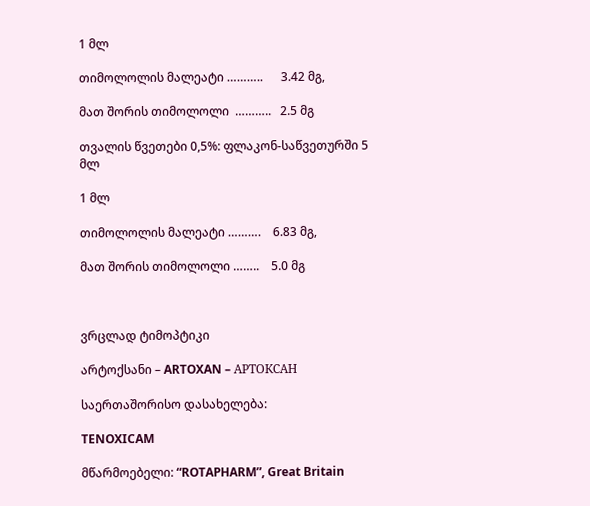1 მლ

თიმოლოლის მალეატი ………..      3.42 მგ,

მათ შორის თიმოლოლი  ………..   2.5 მგ

თვალის წვეთები 0,5%: ფლაკონ-საწვეთურში 5 მლ

1 მლ

თიმოლოლის მალეატი ……….    6.83 მგ,

მათ შორის თიმოლოლი ……..    5.0 მგ



ვრცლად ტიმოპტიკი

არტოქსანი – ARTOXAN – АРТОКСАН

საერთაშორისო დასახელება:

TENOXICAM

მწარმოებელი: “ROTAPHARM”, Great Britain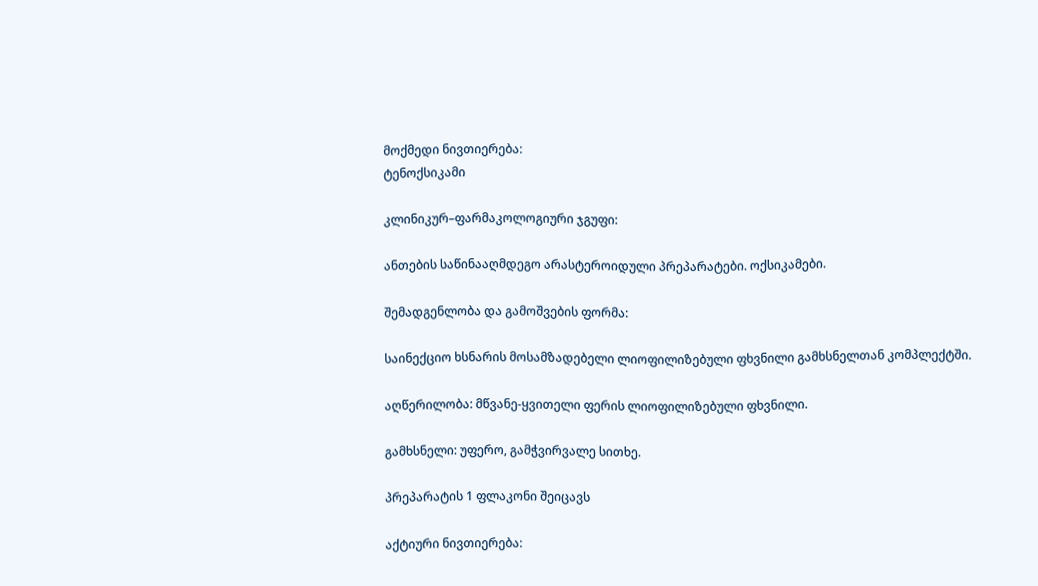მოქმედი ნივთიერება:
ტენოქსიკამი

კლინიკურ–ფარმაკოლოგიური ჯგუფი:

ანთების საწინააღმდეგო არასტეროიდული პრეპარატები. ოქსიკამები.

შემადგენლობა და გამოშვების ფორმა:

საინექციო ხსნარის მოსამზადებელი ლიოფილიზებული ფხვნილი გამხსნელთან კომპლექტში.

აღწერილობა: მწვანე-ყვითელი ფერის ლიოფილიზებული ფხვნილი.

გამხსნელი: უფერო, გამჭვირვალე სითხე.

პრეპარატის 1 ფლაკონი შეიცავს

აქტიური ნივთიერება: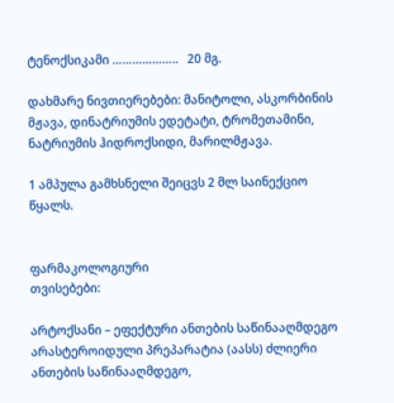ტენოქსიკამი ………………..   20 მგ.

დახმარე ნივთიერებები: მანიტოლი, ასკორბინის მჟავა, დინატრიუმის ედეტატი, ტრომეთამინი, ნატრიუმის ჰიდროქსიდი, მარილმჟავა.

1 ამპულა გამხსნელი შეიცვს 2 მლ საინექციო წყალს.


ფარმაკოლოგიური
თვისებები:

არტოქსანი – ეფექტური ანთების საწინააღმდეგო არასტეროიდული პრეპარატია (აასს) ძლიერი  ანთების საწინააღმდეგო,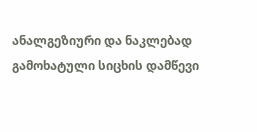ანალგეზიური და ნაკლებად გამოხატული სიცხის დამწევი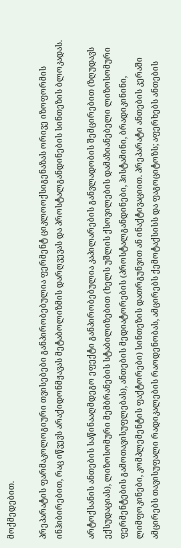მოქმედებით.

პრეპარატის ფარმაკოლოგიური თვისებები განპირობებულია ფერმენტ ციკლოოქსიგენაზას ორივე იზოფორმის ინჰიბირებით, რაც იწვევს არაქიდონმჟავას მეტაბოლიზმის დარღვევას და პროსტალგანდინების სინთეზის ბლოკადას.

არტოქსანის ანთების საწინააღმდეგო ეფექტი განპირობებულია კაპილარების განვლადობის შემცირებით (ზღუდავს ექსუდაციას), ლიზოსომური მემბრანების სტაბილიზებით (ხელს უშლის ქსოვილების დამაზიანებელი ლიზოსომური ფერმენტების გამოთავისუფლებას), ანთების მედიატორების (პროსტალგანდინები, ჰისტამინი, ბრადიკინინი, ლიმფოკინები, კომპლემენტის ფაქტორები) სინთეზის დათრგუნვით ან ინაქტივაციით. პრეპარატი ანთების კერაში ამცირებს თავისუფალი რადიკალების რაოდენობას, ამცირებს ქემოტაქსისს და ფაგოციტოზს; აფერხებს ანთების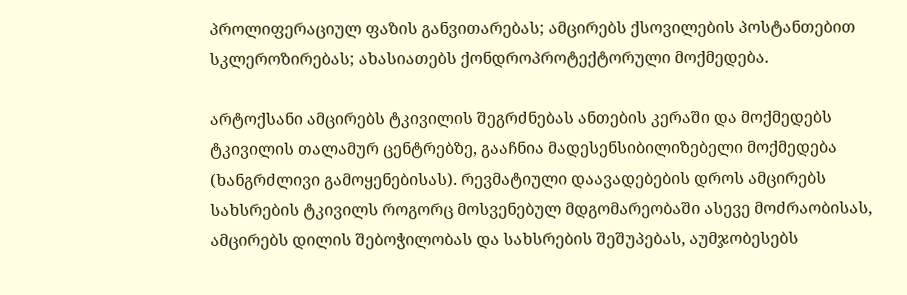პროლიფერაციულ ფაზის განვითარებას; ამცირებს ქსოვილების პოსტანთებით სკლეროზირებას; ახასიათებს ქონდროპროტექტორული მოქმედება.

არტოქსანი ამცირებს ტკივილის შეგრძნებას ანთების კერაში და მოქმედებს ტკივილის თალამურ ცენტრებზე, გააჩნია მადესენსიბილიზებელი მოქმედება (ხანგრძლივი გამოყენებისას). რევმატიული დაავადებების დროს ამცირებს სახსრების ტკივილს როგორც მოსვენებულ მდგომარეობაში ასევე მოძრაობისას, ამცირებს დილის შებოჭილობას და სახსრების შეშუპებას, აუმჯობესებს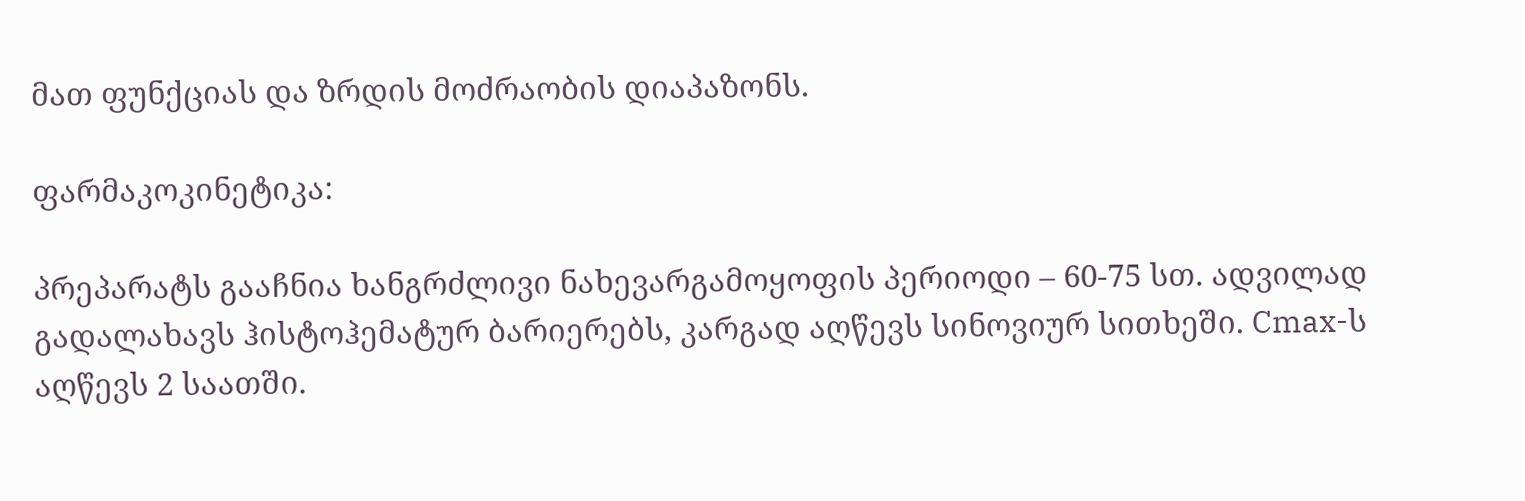მათ ფუნქციას და ზრდის მოძრაობის დიაპაზონს.

ფარმაკოკინეტიკა:

პრეპარატს გააჩნია ხანგრძლივი ნახევარგამოყოფის პერიოდი – 60-75 სთ. ადვილად გადალახავს ჰისტოჰემატურ ბარიერებს, კარგად აღწევს სინოვიურ სითხეში. Cmax-ს აღწევს 2 საათში.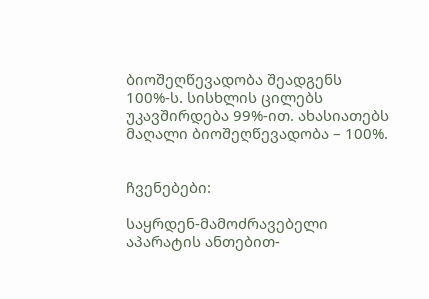ბიოშეღწევადობა შეადგენს 100%-ს. სისხლის ცილებს უკავშირდება 99%-ით. ახასიათებს მაღალი ბიოშეღწევადობა – 100%.


ჩვენებები:

საყრდენ-მამოძრავებელი აპარატის ანთებით-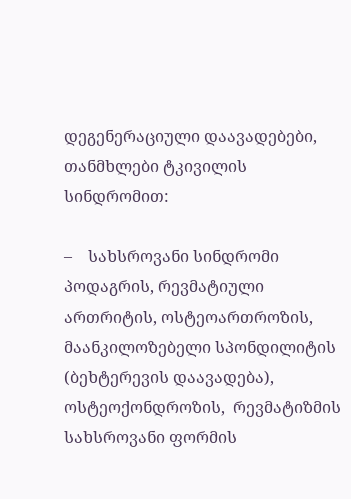დეგენერაციული დაავადებები, თანმხლები ტკივილის სინდრომით:

–    სახსროვანი სინდრომი პოდაგრის, რევმატიული ართრიტის, ოსტეოართროზის, მაანკილოზებელი სპონდილიტის (ბეხტერევის დაავადება), ოსტეოქონდროზის,  რევმატიზმის სახსროვანი ფორმის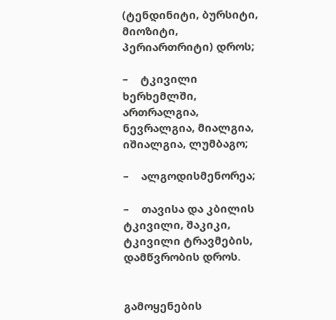(ტენდინიტი, ბურსიტი, მიოზიტი, პერიართრიტი) დროს;

–    ტკივილი ხერხემლში, ართრალგია, ნევრალგია, მიალგია, იშიალგია, ლუმბაგო;

–    ალგოდისმენორეა;

–    თავისა და კბილის ტკივილი, შაკიკი, ტკივილი ტრავმების, დამწვრობის დროს.


გამოყენების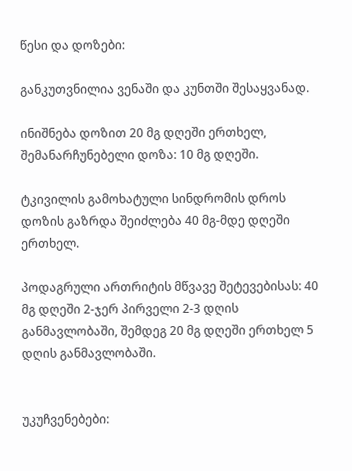წესი და დოზები:

განკუთვნილია ვენაში და კუნთში შესაყვანად.

ინიშნება დოზით 20 მგ დღეში ერთხელ, შემანარჩუნებელი დოზა: 10 მგ დღეში.

ტკივილის გამოხატული სინდრომის დროს დოზის გაზრდა შეიძლება 40 მგ-მდე დღეში ერთხელ.

პოდაგრული ართრიტის მწვავე შეტევებისას: 40 მგ დღეში 2-ჯერ პირველი 2-3 დღის განმავლობაში, შემდეგ 20 მგ დღეში ერთხელ 5 დღის განმავლობაში.


უკუჩვენებები: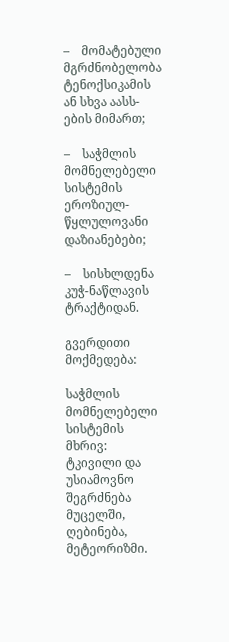–    მომატებული მგრძნობელობა ტენოქსიკამის ან სხვა აასს-ების მიმართ;

–    საჭმლის მომნელებელი სისტემის ეროზიულ-წყლულოვანი დაზიანებები;

–    სისხლდენა კუჭ-ნაწლავის ტრაქტიდან.

გვერდითი მოქმედება:

საჭმლის მომნელებელი სისტემის მხრივ: ტკივილი და უსიამოვნო შეგრძნება მუცელში, ღებინება, მეტეორიზმი.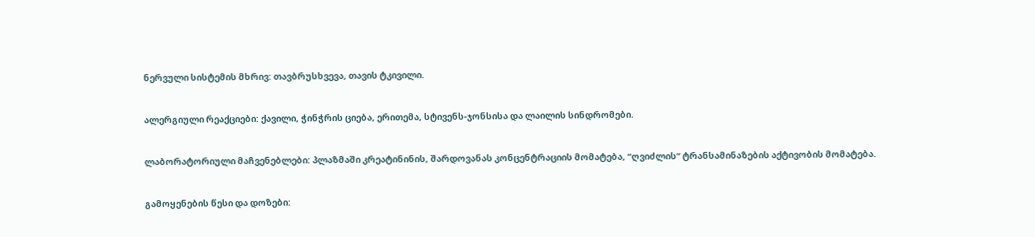ნერვული სისტემის მხრივ: თავბრუსხვევა, თავის ტკივილი.

ალერგიული რეაქციები: ქავილი, ჭინჭრის ციება, ერითემა, სტივენს-ჯონსისა და ლაილის სინდრომები.

ლაბორატორიული მაჩვენებლები: პლაზმაში კრეატინინის, შარდოვანას კონცენტრაციის მომატება, “ღვიძლის” ტრანსამინაზების აქტივობის მომატება.

გამოყენების წესი და დოზები: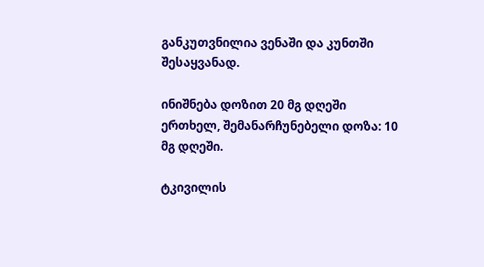განკუთვნილია ვენაში და კუნთში შესაყვანად.

ინიშნება დოზით 20 მგ დღეში ერთხელ, შემანარჩუნებელი დოზა: 10 მგ დღეში.

ტკივილის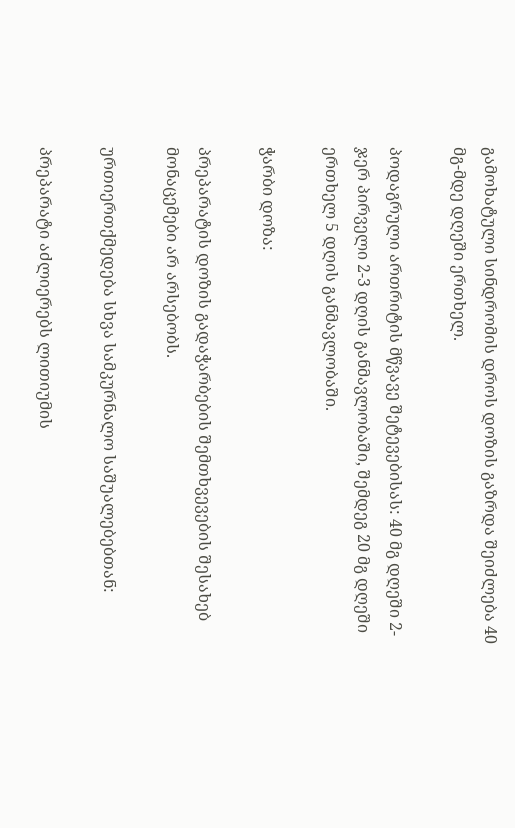გამოხატული სინდრომის დროს დოზის გაზრდა შეიძლება 40 მგ-მდე დღეში ერთხელ.

პოდაგრული ართრიტის მწვავე შეტევებისას: 40 მგ დღეში 2-ჯერ პირველი 2-3 დღის განმავლობაში, შემდეგ 20 მგ დღეში ერთხელ 5 დღის განმავლობაში.

ჭარბი დოზა:

პრეპარატის დოზის გადაჭარბების შემთხვევების შესახებ მონაცემები არ არსებობს.

ურთიერთქმედება სხვა სამკურნალო საშუალებებთან:

პრეპარატი აძლიერებს ლითიუმის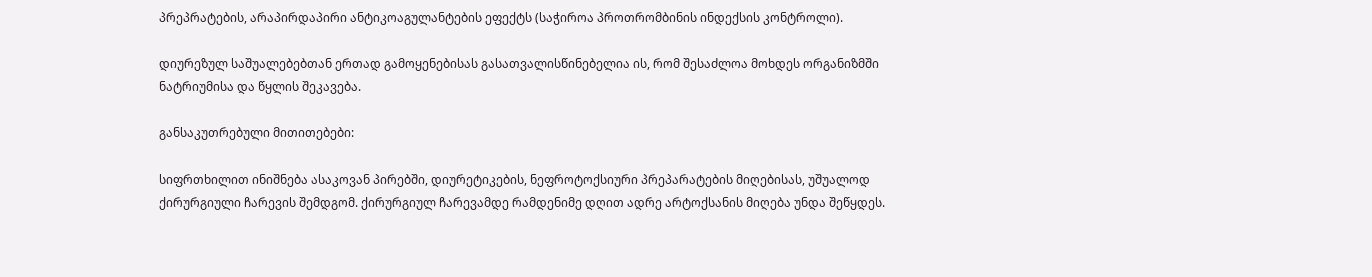პრეპრატების, არაპირდაპირი ანტიკოაგულანტების ეფექტს (საჭიროა პროთრომბინის ინდექსის კონტროლი).

დიურეზულ საშუალებებთან ერთად გამოყენებისას გასათვალისწინებელია ის, რომ შესაძლოა მოხდეს ორგანიზმში ნატრიუმისა და წყლის შეკავება.

განსაკუთრებული მითითებები:

სიფრთხილით ინიშნება ასაკოვან პირებში, დიურეტიკების, ნეფროტოქსიური პრეპარატების მიღებისას, უშუალოდ ქირურგიული ჩარევის შემდგომ. ქირურგიულ ჩარევამდე რამდენიმე დღით ადრე არტოქსანის მიღება უნდა შეწყდეს.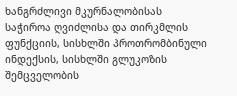ხანგრძლივი მკურნალობისას საჭიროა ღვიძლისა და თირკმლის ფუნქციის, სისხლში პროთრომბინული ინდექსის, სისხლში გლუკოზის შემცველობის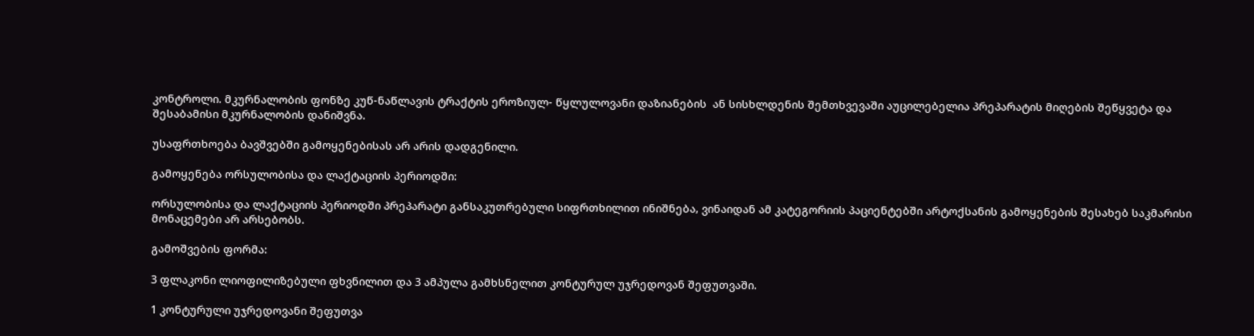კონტროლი. მკურნალობის ფონზე კუწ-ნაწლავის ტრაქტის ეროზიულ- წყლულოვანი დაზიანების  ან სისხლდენის შემთხვევაში აუცილებელია პრეპარატის მიღების შეწყვეტა და შესაბამისი მკურნალობის დანიშვნა.

უსაფრთხოება ბავშვებში გამოყენებისას არ არის დადგენილი.

გამოყენება ორსულობისა და ლაქტაციის პერიოდში:

ორსულობისა და ლაქტაციის პერიოდში პრეპარატი განსაკუთრებული სიფრთხილით ინიშნება, ვინაიდან ამ კატეგორიის პაციენტებში არტოქსანის გამოყენების შესახებ საკმარისი მონაცემები არ არსებობს.

გამოშვების ფორმა:

3 ფლაკონი ლიოფილიზებული ფხვნილით და 3 ამპულა გამხსნელით კონტურულ უჯრედოვან შეფუთვაში.

1 კონტურული უჯრედოვანი შეფუთვა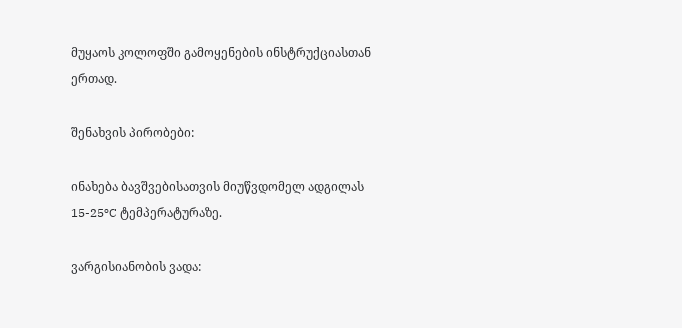მუყაოს კოლოფში გამოყენების ინსტრუქციასთან ერთად.

შენახვის პირობები:

ინახება ბავშვებისათვის მიუწვდომელ ადგილას 15-25ºC ტემპერატურაზე.

ვარგისიანობის ვადა: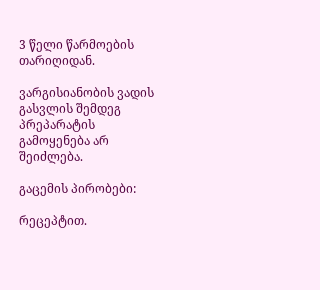3 წელი წარმოების თარიღიდან.

ვარგისიანობის ვადის გასვლის შემდეგ პრეპარატის გამოყენება არ შეიძლება.

გაცემის პირობები:

რეცეპტით.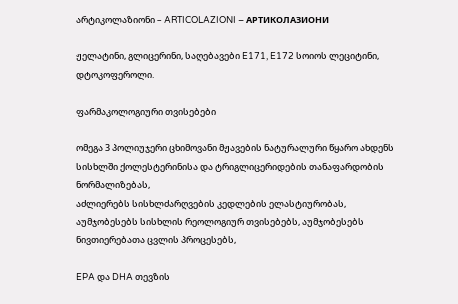არტიკოლაზიონი – ARTICOLAZIONI – АРТИКОЛАЗИОНИ

ჟელატინი, გლიცერინი, საღებავები E171, E172 სოიოს ლეციტინი, დტოკოფეროლი.

ფარმაკოლოგიური თვისებები

ომეგა 3 პოლიუჯერი ცხიმოვანი მჟავების ნატურალური წყარო ახდენს სისხლში ქოლესტერინისა და ტრიგლიცერიდების თანაფარდობის ნორმალიზებას,
აძლიერებს სისხლძარღვების კედლების ელასტიურობას, აუმჯობესებს სისხლის რეოლოგიურ თვისებებს, აუმჯობესებს ნივთიერებათა ცვლის პროცესებს,

EPA და DHA თევზის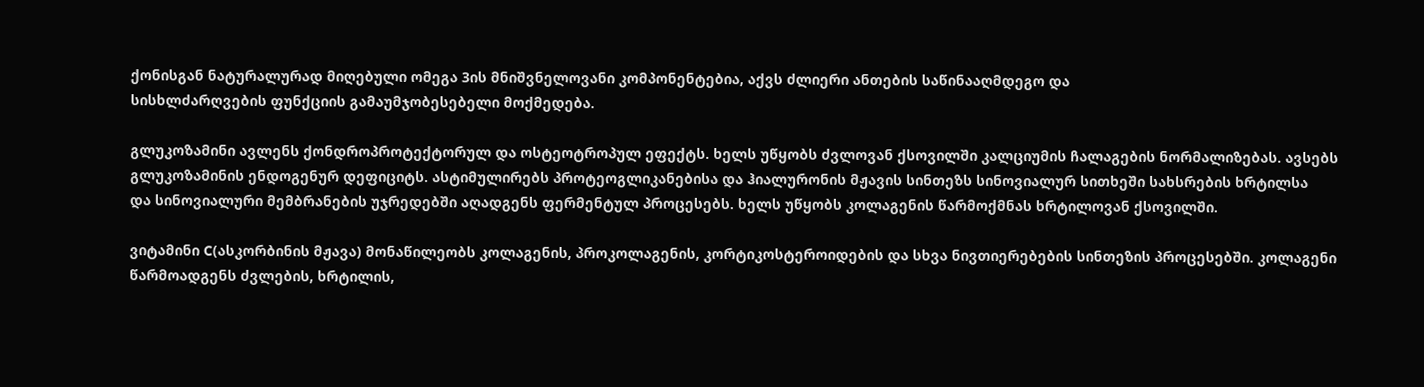ქონისგან ნატურალურად მიღებული ომეგა 3ის მნიშვნელოვანი კომპონენტებია, აქვს ძლიერი ანთების საწინააღმდეგო და
სისხლძარღვების ფუნქციის გამაუმჯობესებელი მოქმედება.

გლუკოზამინი ავლენს ქონდროპროტექტორულ და ოსტეოტროპულ ეფექტს. ხელს უწყობს ძვლოვან ქსოვილში კალციუმის ჩალაგების ნორმალიზებას. ავსებს
გლუკოზამინის ენდოგენურ დეფიციტს. ასტიმულირებს პროტეოგლიკანებისა და ჰიალურონის მჟავის სინთეზს სინოვიალურ სითხეში სახსრების ხრტილსა
და სინოვიალური მემბრანების უჯრედებში აღადგენს ფერმენტულ პროცესებს. ხელს უწყობს კოლაგენის წარმოქმნას ხრტილოვან ქსოვილში.

ვიტამინი C(ასკორბინის მჟავა) მონაწილეობს კოლაგენის, პროკოლაგენის, კორტიკოსტეროიდების და სხვა ნივთიერებების სინთეზის პროცესებში. კოლაგენი
წარმოადგენს ძვლების, ხრტილის,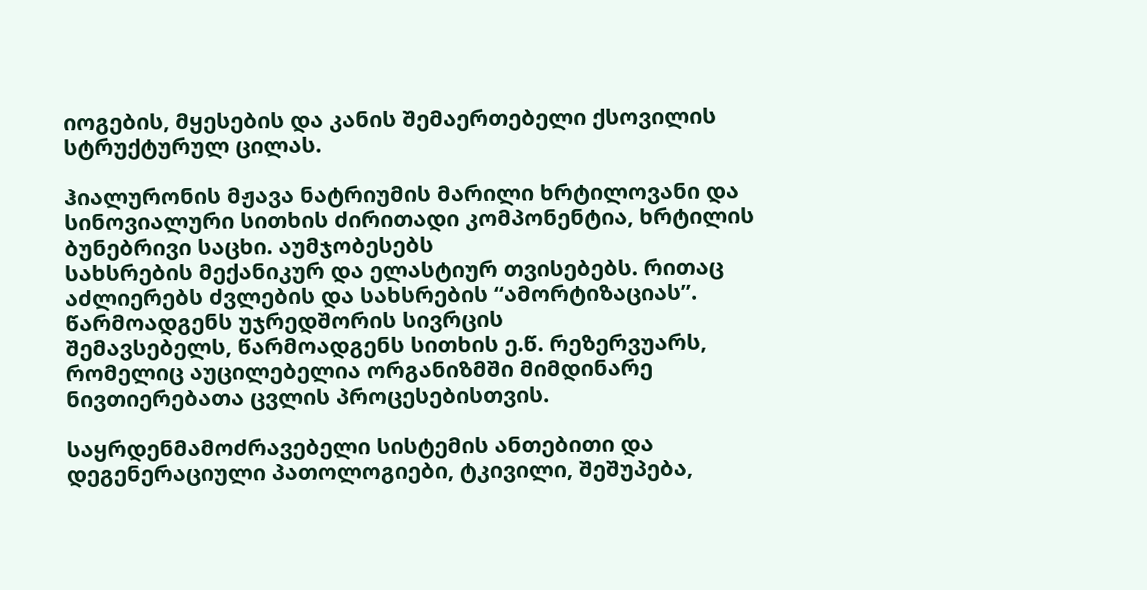იოგების, მყესების და კანის შემაერთებელი ქსოვილის სტრუქტურულ ცილას.

ჰიალურონის მჟავა ნატრიუმის მარილი ხრტილოვანი და სინოვიალური სითხის ძირითადი კომპონენტია, ხრტილის ბუნებრივი საცხი. აუმჯობესებს
სახსრების მექანიკურ და ელასტიურ თვისებებს. რითაც აძლიერებს ძვლების და სახსრების “ამორტიზაციას”. წარმოადგენს უჯრედშორის სივრცის
შემავსებელს, წარმოადგენს სითხის ე.წ. რეზერვუარს, რომელიც აუცილებელია ორგანიზმში მიმდინარე ნივთიერებათა ცვლის პროცესებისთვის.

საყრდენმამოძრავებელი სისტემის ანთებითი და დეგენერაციული პათოლოგიები, ტკივილი, შეშუპება,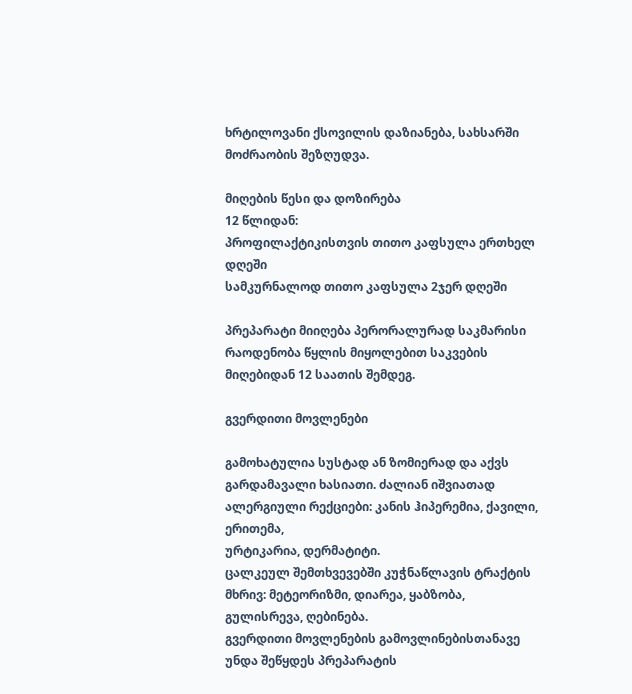ხრტილოვანი ქსოვილის დაზიანება, სახსარში
მოძრაობის შეზღუდვა.

მიღების წესი და დოზირება
12 წლიდან:
პროფილაქტიკისთვის თითო კაფსულა ერთხელ დღეში
სამკურნალოდ თითო კაფსულა 2ჯერ დღეში

პრეპარატი მიიღება პერორალურად საკმარისი რაოდენობა წყლის მიყოლებით საკვების მიღებიდან 12 საათის შემდეგ.

გვერდითი მოვლენები

გამოხატულია სუსტად ან ზომიერად და აქვს გარდამავალი ხასიათი. ძალიან იშვიათად ალერგიული რექციები: კანის ჰიპერემია, ქავილი, ერითემა,
ურტიკარია, დერმატიტი.
ცალკეულ შემთხვევებში კუჭნაწლავის ტრაქტის მხრივ: მეტეორიზმი, დიარეა, ყაბზობა, გულისრევა, ღებინება.
გვერდითი მოვლენების გამოვლინებისთანავე უნდა შეწყდეს პრეპარატის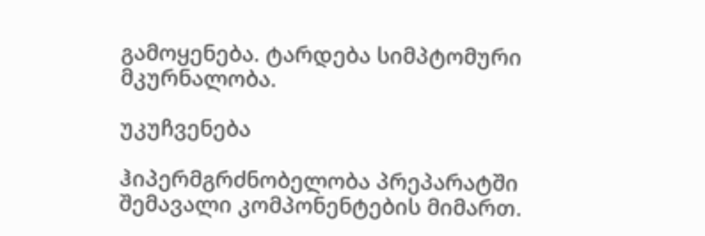გამოყენება. ტარდება სიმპტომური მკურნალობა.

უკუჩვენება

ჰიპერმგრძნობელობა პრეპარატში შემავალი კომპონენტების მიმართ.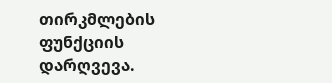თირკმლების ფუნქციის დარღვევა.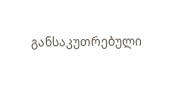განსაკუთრებული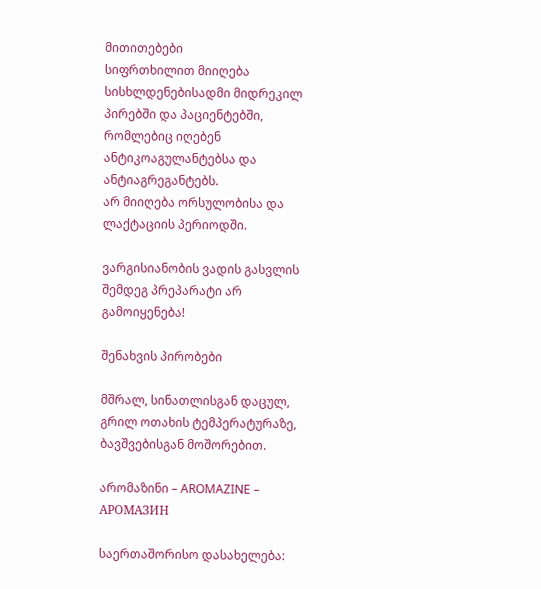მითითებები
სიფრთხილით მიიღება სისხლდენებისადმი მიდრეკილ პირებში და პაციენტებში, რომლებიც იღებენ ანტიკოაგულანტებსა და ანტიაგრეგანტებს.
არ მიიღება ორსულობისა და ლაქტაციის პერიოდში.

ვარგისიანობის ვადის გასვლის შემდეგ პრეპარატი არ გამოიყენება!

შენახვის პირობები

მშრალ, სინათლისგან დაცულ, გრილ ოთახის ტემპერატურაზე, ბავშვებისგან მოშორებით.

არომაზინი – AROMAZINE – АРОМАЗИН

საერთაშორისო დასახელება: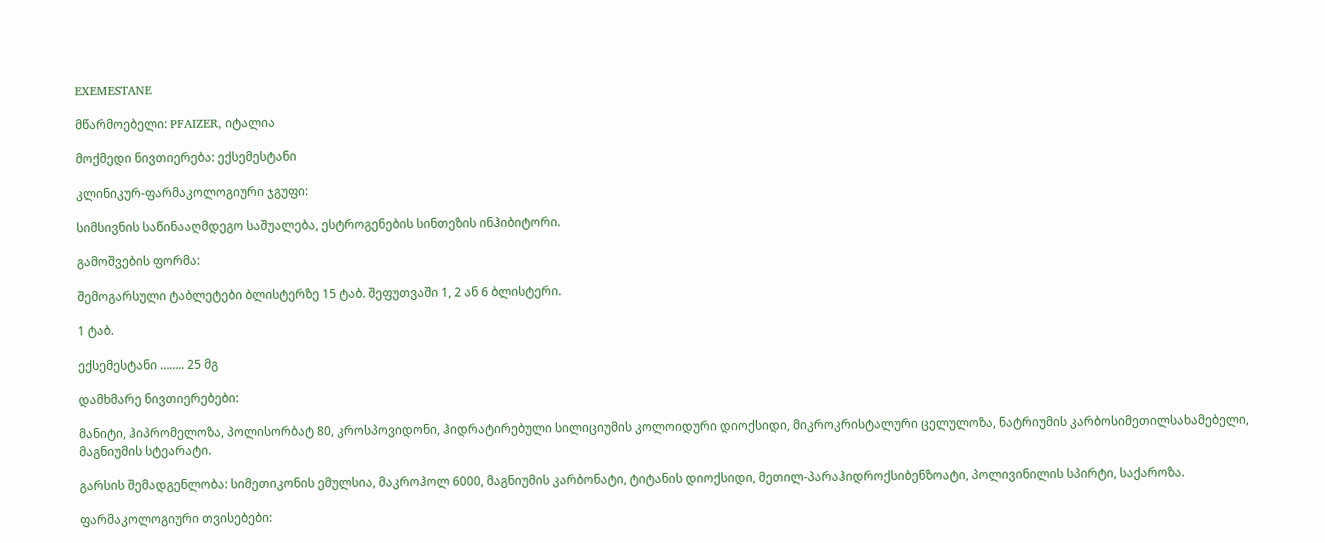EXEMESTANE

მწარმოებელი: PFAIZER, იტალია

მოქმედი ნივთიერება: ექსემესტანი

კლინიკურ-ფარმაკოლოგიური ჯგუფი:

სიმსივნის საწინააღმდეგო საშუალება, ესტროგენების სინთეზის ინჰიბიტორი.

გამოშვების ფორმა:

შემოგარსული ტაბლეტები ბლისტერზე 15 ტაბ. შეფუთვაში 1, 2 ან 6 ბლისტერი.

1 ტაბ.

ექსემესტანი …….. 25 მგ

დამხმარე ნივთიერებები:

მანიტი, ჰიპრომელოზა, პოლისორბატ 80, კროსპოვიდონი, ჰიდრატირებული სილიციუმის კოლოიდური დიოქსიდი, მიკროკრისტალური ცელულოზა, ნატრიუმის კარბოსიმეთილსახამებელი, მაგნიუმის სტეარატი.

გარსის შემადგენლობა: სიმეთიკონის ემულსია, მაკროჰოლ 6000, მაგნიუმის კარბონატი, ტიტანის დიოქსიდი, მეთილ-პარაჰიდროქსიბენზოატი, პოლივინილის სპირტი, საქაროზა.

ფარმაკოლოგიური თვისებები: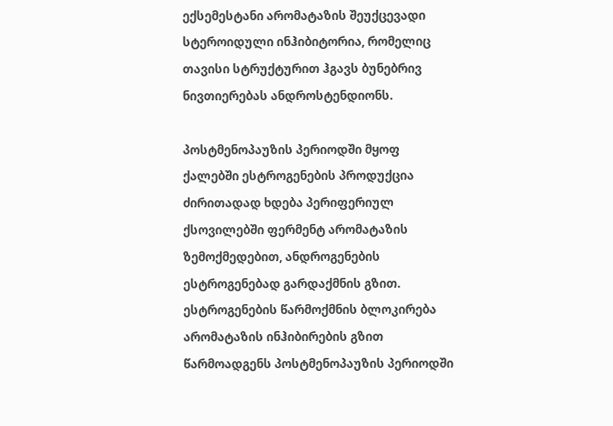ექსემესტანი არომატაზის შეუქცევადი სტეროიდული ინჰიბიტორია, რომელიც თავისი სტრუქტურით ჰგავს ბუნებრივ ნივთიერებას ანდროსტენდიონს.

პოსტმენოპაუზის პერიოდში მყოფ ქალებში ესტროგენების პროდუქცია ძირითადად ხდება პერიფერიულ ქსოვილებში ფერმენტ არომატაზის ზემოქმედებით, ანდროგენების ესტროგენებად გარდაქმნის გზით. ესტროგენების წარმოქმნის ბლოკირება არომატაზის ინჰიბირების გზით წარმოადგენს პოსტმენოპაუზის პერიოდში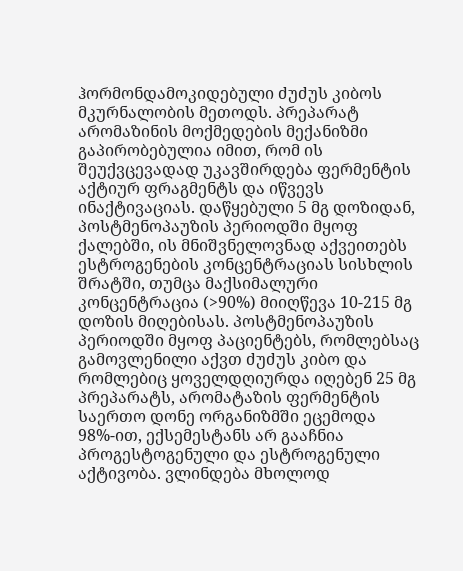ჰორმონდამოკიდებული ძუძუს კიბოს მკურნალობის მეთოდს. პრეპარატ არომაზინის მოქმედების მექანიზმი გაპირობებულია იმით, რომ ის შეუქვცევადად უკავშირდება ფერმენტის აქტიურ ფრაგმენტს და იწვევს ინაქტივაციას. დაწყებული 5 მგ დოზიდან, პოსტმენოპაუზის პერიოდში მყოფ ქალებში, ის მნიშვნელოვნად აქვეითებს ესტროგენების კონცენტრაციას სისხლის შრატში, თუმცა მაქსიმალური კონცენტრაცია (>90%) მიიღწევა 10-215 მგ დოზის მიღებისას. პოსტმენოპაუზის პერიოდში მყოფ პაციენტებს, რომლებსაც გამოვლენილი აქვთ ძუძუს კიბო და რომლებიც ყოველდღიურდა იღებენ 25 მგ პრეპარატს, არომატაზის ფერმენტის საერთო დონე ორგანიზმში ეცემოდა 98%-ით, ექსემესტანს არ გააჩნია პროგესტოგენული და ესტროგენული აქტივობა. ვლინდება მხოლოდ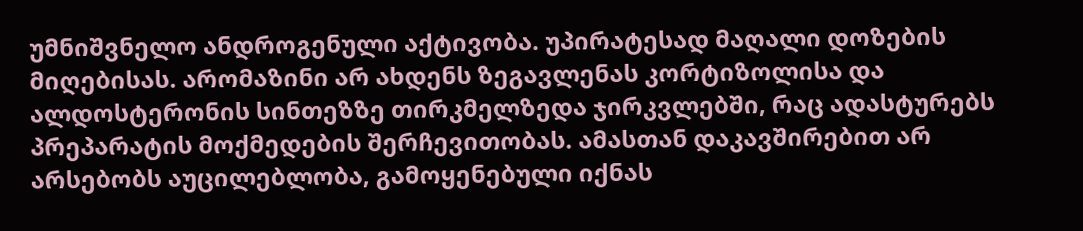უმნიშვნელო ანდროგენული აქტივობა. უპირატესად მაღალი დოზების მიღებისას. არომაზინი არ ახდენს ზეგავლენას კორტიზოლისა და ალდოსტერონის სინთეზზე თირკმელზედა ჯირკვლებში, რაც ადასტურებს პრეპარატის მოქმედების შერჩევითობას. ამასთან დაკავშირებით არ არსებობს აუცილებლობა, გამოყენებული იქნას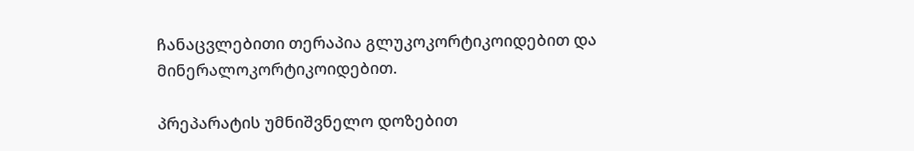ჩანაცვლებითი თერაპია გლუკოკორტიკოიდებით და მინერალოკორტიკოიდებით.

პრეპარატის უმნიშვნელო დოზებით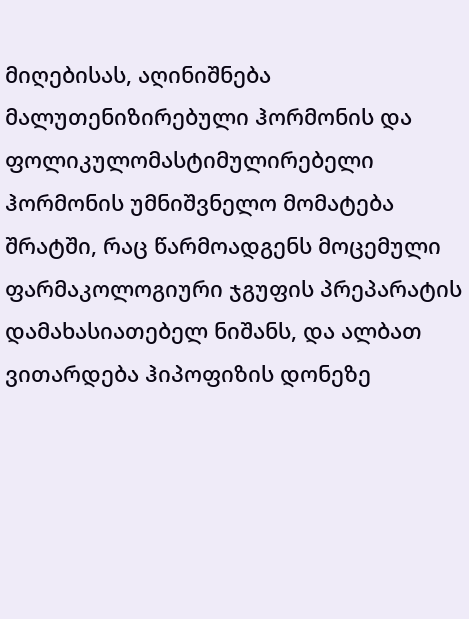მიღებისას, აღინიშნება მალუთენიზირებული ჰორმონის და ფოლიკულომასტიმულირებელი ჰორმონის უმნიშვნელო მომატება შრატში, რაც წარმოადგენს მოცემული ფარმაკოლოგიური ჯგუფის პრეპარატის დამახასიათებელ ნიშანს, და ალბათ ვითარდება ჰიპოფიზის დონეზე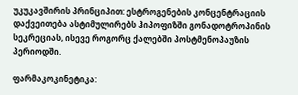უკუკავშირის პრინციპით: ესტროგენების კონცენტრაციის დაქვეითება ასტიმულირებს ჰიპოფიზში გონადოტროპინის სეკრეციას, ისევე როგორც ქალებში პოსტმენოპაუზის პერიოდში.

ფარმაკოკინეტიკა: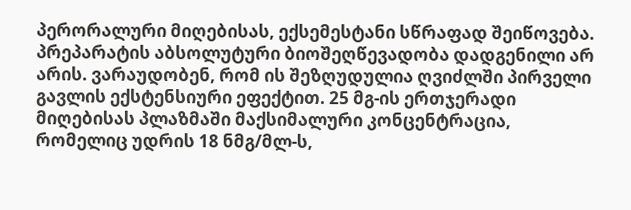პერორალური მიღებისას, ექსემესტანი სწრაფად შეიწოვება. პრეპარატის აბსოლუტური ბიოშეღწევადობა დადგენილი არ არის. ვარაუდობენ, რომ ის შეზღუდულია ღვიძლში პირველი გავლის ექსტენსიური ეფექტით. 25 მგ-ის ერთჯერადი მიღებისას პლაზმაში მაქსიმალური კონცენტრაცია, რომელიც უდრის 18 ნმგ/მლ-ს,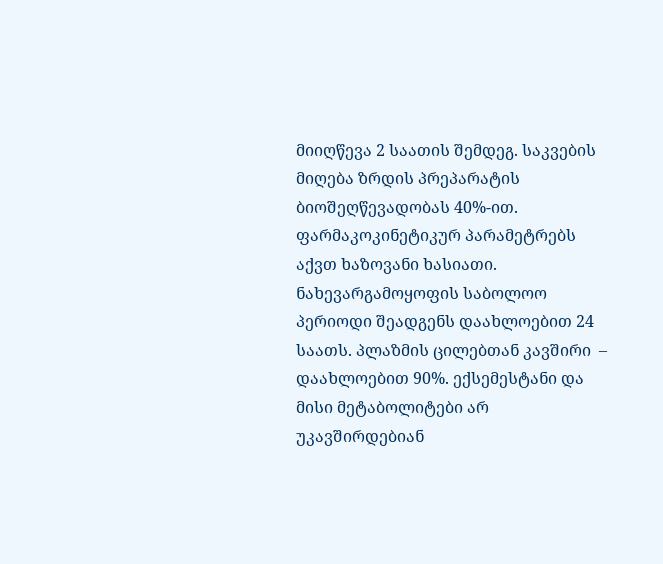მიიღწევა 2 საათის შემდეგ. საკვების მიღება ზრდის პრეპარატის ბიოშეღწევადობას 40%-ით. ფარმაკოკინეტიკურ პარამეტრებს აქვთ ხაზოვანი ხასიათი. ნახევარგამოყოფის საბოლოო პერიოდი შეადგენს დაახლოებით 24 საათს. პლაზმის ცილებთან კავშირი  – დაახლოებით 90%. ექსემესტანი და მისი მეტაბოლიტები არ უკავშირდებიან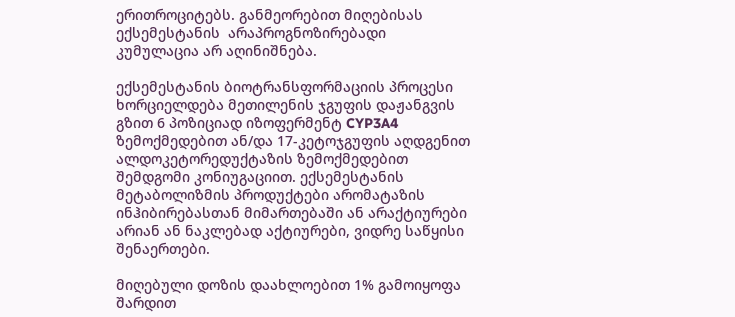ერითროციტებს. განმეორებით მიღებისას ექსემესტანის  არაპროგნოზირებადი კუმულაცია არ აღინიშნება.

ექსემესტანის ბიოტრანსფორმაციის პროცესი ხორციელდება მეთილენის ჯგუფის დაჟანგვის გზით 6 პოზიციად იზოფერმენტ CYP3A4 ზემოქმედებით ან/და 17-კეტოჯგუფის აღდგენით ალდოკეტორედუქტაზის ზემოქმედებით შემდგომი კონიუგაციით. ექსემესტანის მეტაბოლიზმის პროდუქტები არომატაზის ინჰიბირებასთან მიმართებაში ან არაქტიურები არიან ან ნაკლებად აქტიურები, ვიდრე საწყისი შენაერთები.

მიღებული დოზის დაახლოებით 1% გამოიყოფა შარდით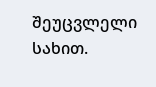შეუცვლელი სახით.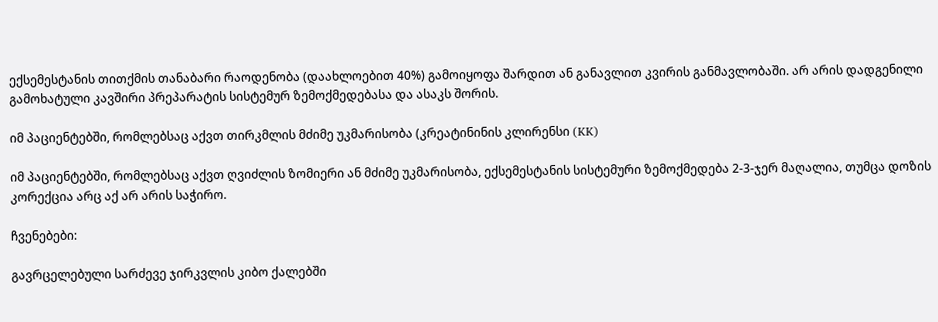ექსემესტანის თითქმის თანაბარი რაოდენობა (დაახლოებით 40%) გამოიყოფა შარდით ან განავლით კვირის განმავლობაში. არ არის დადგენილი გამოხატული კავშირი პრეპარატის სისტემურ ზემოქმედებასა და ასაკს შორის.

იმ პაციენტებში, რომლებსაც აქვთ თირკმლის მძიმე უკმარისობა (კრეატინინის კლირენსი (KK)

იმ პაციენტებში, რომლებსაც აქვთ ღვიძლის ზომიერი ან მძიმე უკმარისობა, ექსემესტანის სისტემური ზემოქმედება 2-3-ჯერ მაღალია, თუმცა დოზის კორექცია არც აქ არ არის საჭირო.

ჩვენებები:

გავრცელებული სარძევე ჯირკვლის კიბო ქალებში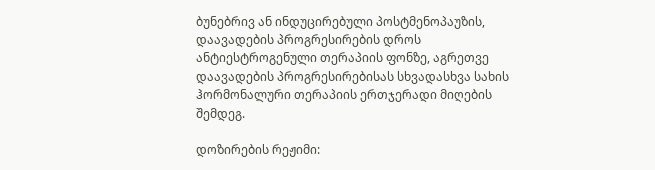ბუნებრივ ან ინდუცირებული პოსტმენოპაუზის, დაავადების პროგრესირების დროს ანტიესტროგენული თერაპიის ფონზე, აგრეთვე დაავადების პროგრესირებისას სხვადასხვა სახის ჰორმონალური თერაპიის ერთჯერადი მიღების შემდეგ.

დოზირების რეჟიმი: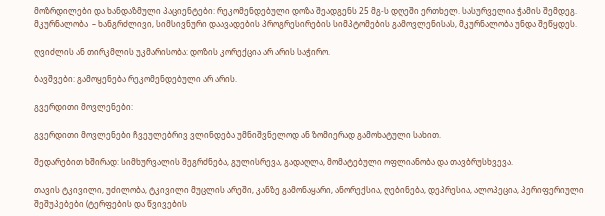მოზრდილები და ხანდაზმული პაციენტები: რეკომენდებული დოზა შეადგენს 25 მგ-ს დღეში ერთხელ. სასურველია ჭამის შემდეგ. მკურნალობა  – ხანგრძლივი, სიმსივნური დაავადების პროგრესირების სიმპტომების გამოვლენისას, მკურნალობა უნდა შეწყდეს.

ღვიძლის ან თირკმლის უკმარისობა: დოზის კორექცია არ არის საჭირო.

ბავშვები: გამოყენება რეკომენდებული არ არის.

გვერდითი მოვლენები:

გვერდითი მოვლენები ჩვეულებრივ ვლინდება უმნიშვნელოდ ან ზომიერად გამოხატული სახით.

შედარებით ხშირად: სიმხურვალის შეგრძნება, გულისრევა, გადაღლა, მომატებული ოფლიანობა და თავბრუსხვევა.

თავის ტკივილი, უძილობა, ტკივილი მუცლის არეში, კანზე გამონაყარი, ანორექსია, ღებინება, დეპრესია, ალოპეცია, პერიფერიული შეშუპებები (ტერფების და წვივების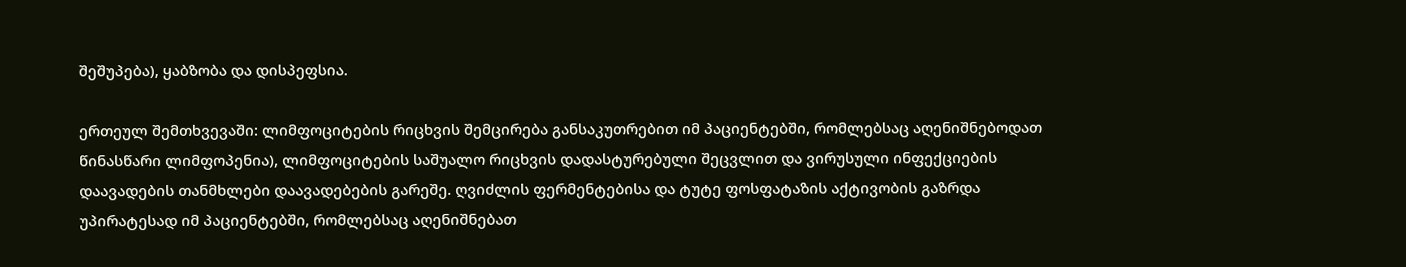შეშუპება), ყაბზობა და დისპეფსია.

ერთეულ შემთხვევაში: ლიმფოციტების რიცხვის შემცირება განსაკუთრებით იმ პაციენტებში, რომლებსაც აღენიშნებოდათ წინასწარი ლიმფოპენია), ლიმფოციტების საშუალო რიცხვის დადასტურებული შეცვლით და ვირუსული ინფექციების დაავადების თანმხლები დაავადებების გარეშე. ღვიძლის ფერმენტებისა და ტუტე ფოსფატაზის აქტივობის გაზრდა უპირატესად იმ პაციენტებში, რომლებსაც აღენიშნებათ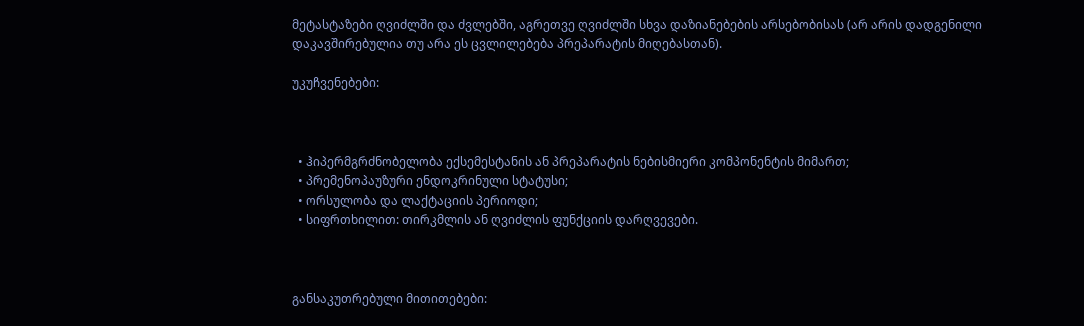მეტასტაზები ღვიძლში და ძვლებში, აგრეთვე ღვიძლში სხვა დაზიანებების არსებობისას (არ არის დადგენილი დაკავშირებულია თუ არა ეს ცვლილებება პრეპარატის მიღებასთან).

უკუჩვენებები:



  • ჰიპერმგრძნობელობა ექსემესტანის ან პრეპარატის ნებისმიერი კომპონენტის მიმართ;
  • პრემენოპაუზური ენდოკრინული სტატუსი;
  • ორსულობა და ლაქტაციის პერიოდი;
  • სიფრთხილით: თირკმლის ან ღვიძლის ფუნქციის დარღვევები.



განსაკუთრებული მითითებები: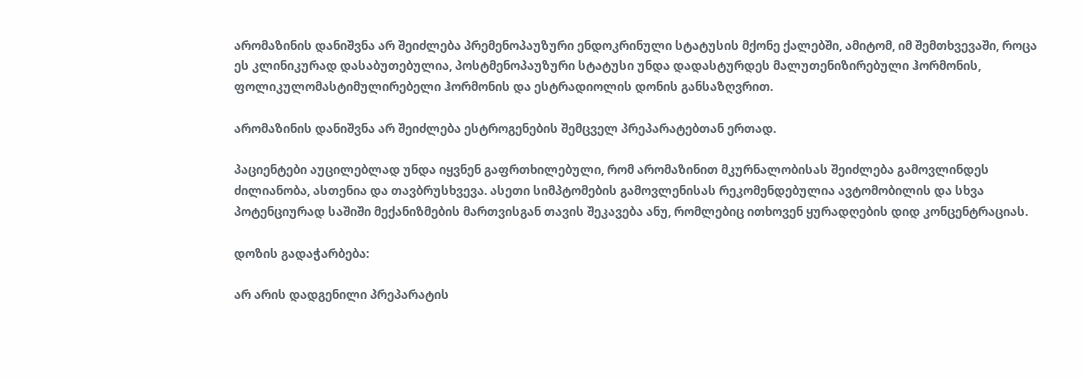არომაზინის დანიშვნა არ შეიძლება პრემენოპაუზური ენდოკრინული სტატუსის მქონე ქალებში, ამიტომ, იმ შემთხვევაში, როცა ეს კლინიკურად დასაბუთებულია, პოსტმენოპაუზური სტატუსი უნდა დადასტურდეს მალუთენიზირებული ჰორმონის, ფოლიკულომასტიმულირებელი ჰორმონის და ესტრადიოლის დონის განსაზღვრით.

არომაზინის დანიშვნა არ შეიძლება ესტროგენების შემცველ პრეპარატებთან ერთად.

პაციენტები აუცილებლად უნდა იყვნენ გაფრთხილებული, რომ არომაზინით მკურნალობისას შეიძლება გამოვლინდეს ძილიანობა, ასთენია და თავბრუსხვევა. ასეთი სიმპტომების გამოვლენისას რეკომენდებულია ავტომობილის და სხვა პოტენციურად საშიში მექანიზმების მართვისგან თავის შეკავება ანუ, რომლებიც ითხოვენ ყურადღების დიდ კონცენტრაციას.

დოზის გადაჭარბება:

არ არის დადგენილი პრეპარატის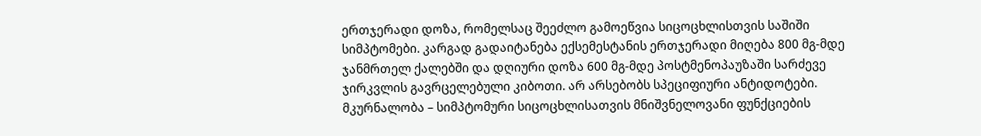ერთჯერადი დოზა, რომელსაც შეეძლო გამოეწვია სიცოცხლისთვის საშიში სიმპტომები. კარგად გადაიტანება ექსემესტანის ერთჯერადი მიღება 800 მგ-მდე ჯანმრთელ ქალებში და დღიური დოზა 600 მგ-მდე პოსტმენოპაუზაში სარძევე ჯირკვლის გავრცელებული კიბოთი. არ არსებობს სპეციფიური ანტიდოტები. მკურნალობა – სიმპტომური სიცოცხლისათვის მნიშვნელოვანი ფუნქციების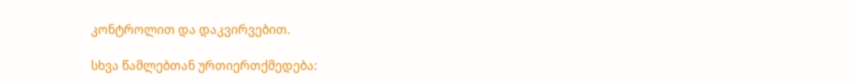კონტროლით და დაკვირვებით.

სხვა წამლებთან ურთიერთქმედება: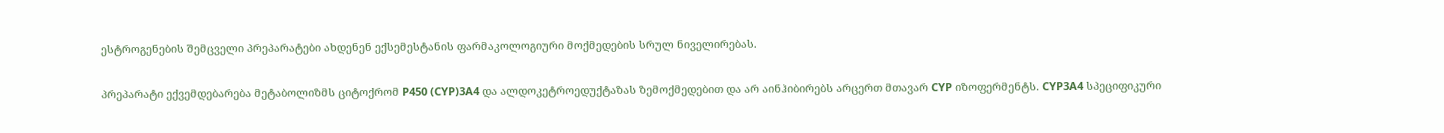ესტროგენების შემცველი პრეპარატები ახდენენ ექსემესტანის ფარმაკოლოგიური მოქმედების სრულ ნიველირებას.

პრეპარატი ექვემდებარება მეტაბოლიზმს ციტოქრომ P450 (CYP)3A4 და ალდოკეტროედუქტაზას ზემოქმედებით და არ აინჰიბირებს არცერთ მთავარ CYP იზოფერმენტს. CYP3A4 სპეციფიკური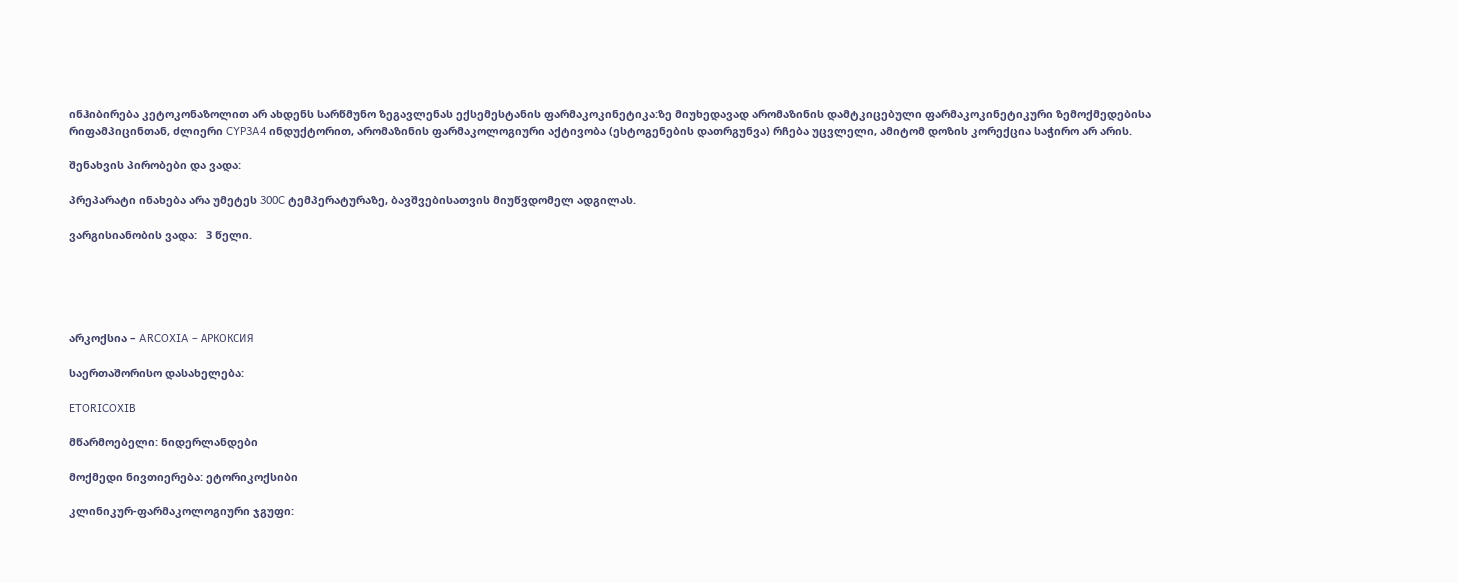ინჰიბირება კეტოკონაზოლით არ ახდენს სარწმუნო ზეგავლენას ექსემესტანის ფარმაკოკინეტიკა:ზე მიუხედავად არომაზინის დამტკიცებული ფარმაკოკინეტიკური ზემოქმედებისა რიფამპიცინთან, ძლიერი CYP3A4 ინდუქტორით, არომაზინის ფარმაკოლოგიური აქტივობა (ესტოგენების დათრგუნვა) რჩება უცვლელი, ამიტომ დოზის კორექცია საჭირო არ არის.

შენახვის პირობები და ვადა:

პრეპარატი ინახება არა უმეტეს 300C ტემპერატურაზე, ბავშვებისათვის მიუწვდომელ ადგილას.

ვარგისიანობის ვადა:   3 წელი.





არკოქსია – ARCOXIA – АРКОКСИЯ

საერთაშორისო დასახელება:

ETORICOXIB

მწარმოებელი: ნიდერლანდები

მოქმედი ნივთიერება: ეტორიკოქსიბი

კლინიკურ-ფარმაკოლოგიური ჯგუფი: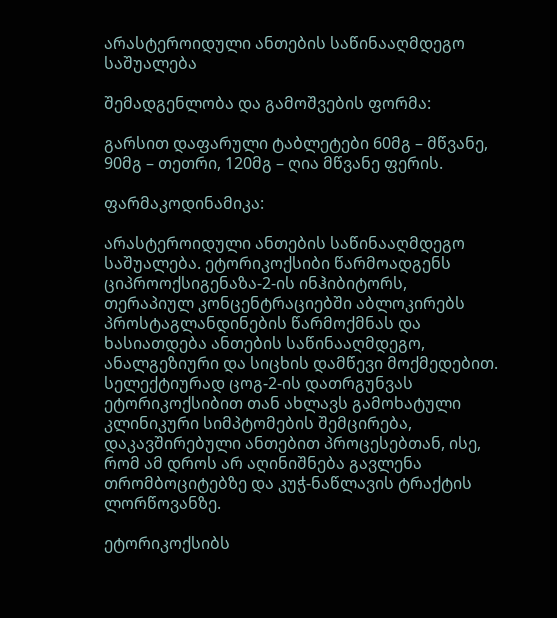არასტეროიდული ანთების საწინააღმდეგო საშუალება

შემადგენლობა და გამოშვების ფორმა:

გარსით დაფარული ტაბლეტები 60მგ – მწვანე, 90მგ – თეთრი, 120მგ – ღია მწვანე ფერის.

ფარმაკოდინამიკა:

არასტეროიდული ანთების საწინააღმდეგო საშუალება. ეტორიკოქსიბი წარმოადგენს ციპროოქსიგენაზა-2-ის ინჰიბიტორს, თერაპიულ კონცენტრაციებში აბლოკირებს პროსტაგლანდინების წარმოქმნას და ხასიათდება ანთების საწინააღმდეგო, ანალგეზიური და სიცხის დამწევი მოქმედებით. სელექტიურად ცოგ-2-ის დათრგუნვას ეტორიკოქსიბით თან ახლავს გამოხატული კლინიკური სიმპტომების შემცირება, დაკავშირებული ანთებით პროცესებთან, ისე, რომ ამ დროს არ აღინიშნება გავლენა თრომბოციტებზე და კუჭ-ნაწლავის ტრაქტის ლორწოვანზე.

ეტორიკოქსიბს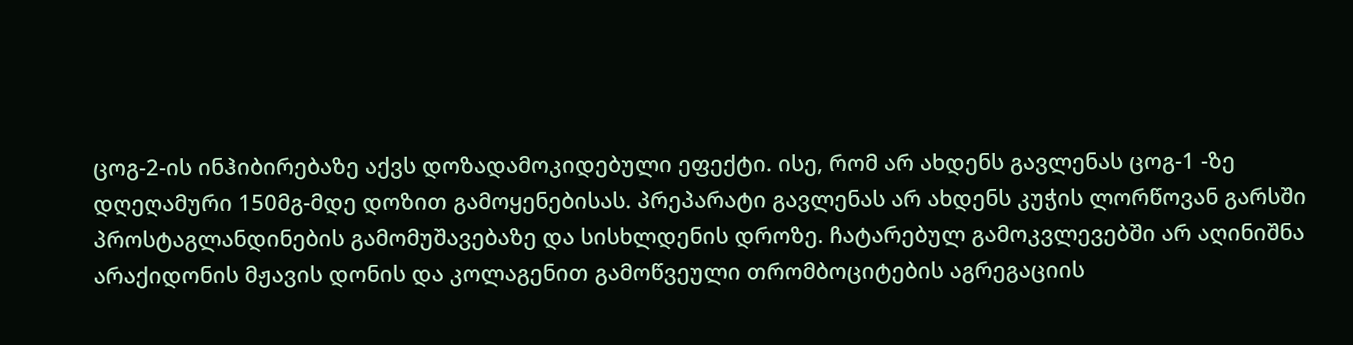ცოგ-2-ის ინჰიბირებაზე აქვს დოზადამოკიდებული ეფექტი. ისე, რომ არ ახდენს გავლენას ცოგ-1 -ზე დღეღამური 150მგ-მდე დოზით გამოყენებისას. პრეპარატი გავლენას არ ახდენს კუჭის ლორწოვან გარსში პროსტაგლანდინების გამომუშავებაზე და სისხლდენის დროზე. ჩატარებულ გამოკვლევებში არ აღინიშნა არაქიდონის მჟავის დონის და კოლაგენით გამოწვეული თრომბოციტების აგრეგაციის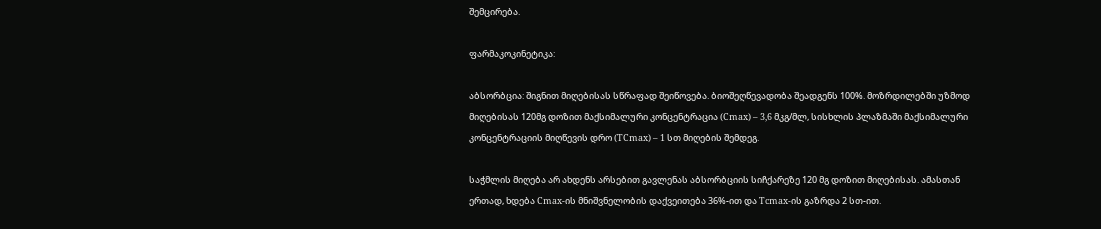შემცირება.

ფარმაკოკინეტიკა:

აბსორბცია: შიგნით მიღებისას სწრაფად შეიწოვება. ბიოშეღწევადობა შეადგენს 100%. მოზრდილებში უზმოდ მიღებისას 120მგ დოზით მაქსიმალური კონცენტრაცია (Cmax) – 3,6 მკგ/მლ, სისხლის პლაზმაში მაქსიმალური კონცენტრაციის მიღწევის დრო (TCmax) – 1 სთ მიღების შემდეგ.

საჭმლის მიღება არ ახდენს არსებით გავლენას აბსორბციის სიჩქარეზე 120 მგ დოზით მიღებისას. ამასთან ერთად, ხდება Cmax-ის მნიშვნელობის დაქვეითება 36%-ით და Tcmax-ის გაზრდა 2 სთ-ით.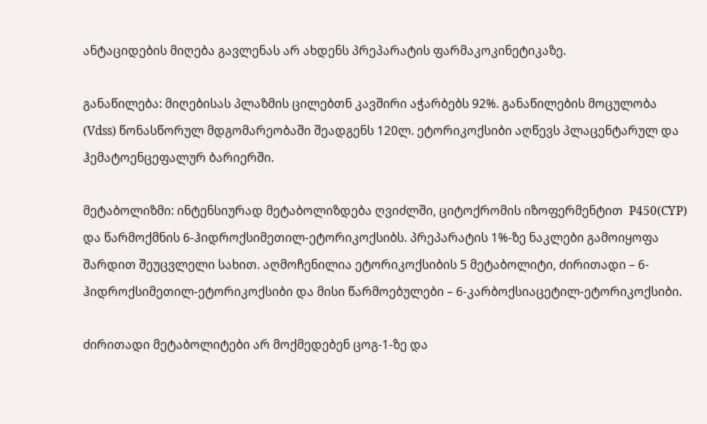ანტაციდების მიღება გავლენას არ ახდენს პრეპარატის ფარმაკოკინეტიკაზე.

განაწილება: მიღებისას პლაზმის ცილებთნ კავშირი აჭარბებს 92%. განაწილების მოცულობა (Vdss) წონასწორულ მდგომარეობაში შეადგენს 120ლ. ეტორიკოქსიბი აღწევს პლაცენტარულ და ჰემატოენცეფალურ ბარიერში.

მეტაბოლიზმი: ინტენსიურად მეტაბოლიზდება ღვიძლში, ციტოქრომის იზოფერმენტით  P450(CYP) და წარმოქმნის 6-ჰიდროქსიმეთილ-ეტორიკოქსიბს. პრეპარატის 1%-ზე ნაკლები გამოიყოფა შარდით შეუცვლელი სახით. აღმოჩენილია ეტორიკოქსიბის 5 მეტაბოლიტი, ძირითადი – 6-ჰიდროქსიმეთილ-ეტორიკოქსიბი და მისი წარმოებულები – 6-კარბოქსიაცეტილ-ეტორიკოქსიბი.

ძირითადი მეტაბოლიტები არ მოქმედებენ ცოგ-1-ზე და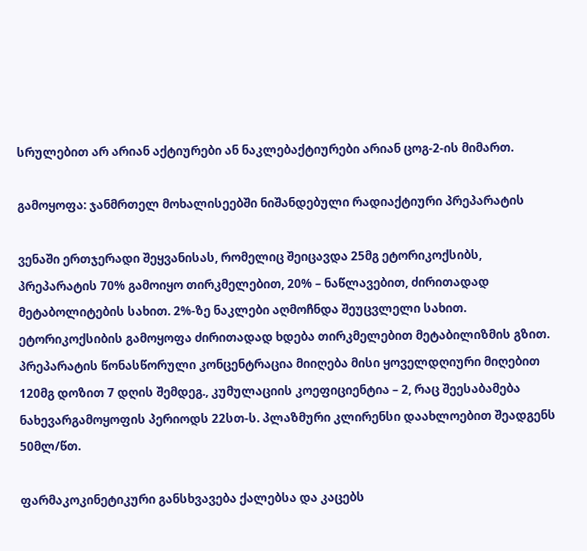სრულებით არ არიან აქტიურები ან ნაკლებაქტიურები არიან ცოგ-2-ის მიმართ.

გამოყოფა: ჯანმრთელ მოხალისეებში ნიშანდებული რადიაქტიური პრეპარატის

ვენაში ერთჯერადი შეყვანისას, რომელიც შეიცავდა 25მგ ეტორიკოქსიბს, პრეპარატის 70% გამოიყო თირკმელებით, 20% – ნაწლავებით, ძირითადად მეტაბოლიტების სახით. 2%-ზე ნაკლები აღმოჩნდა შეუცვლელი სახით. ეტორიკოქსიბის გამოყოფა ძირითადად ხდება თირკმელებით მეტაბილიზმის გზით. პრეპარატის წონასწორული კონცენტრაცია მიიღება მისი ყოველდღიური მიღებით 120მგ დოზით 7 დღის შემდეგ., კუმულაციის კოეფიციენტია – 2, რაც შეესაბამება ნახევარგამოყოფის პერიოდს 22სთ-ს. პლაზმური კლირენსი დაახლოებით შეადგენს 50მლ/წთ.

ფარმაკოკინეტიკური განსხვავება ქალებსა და კაცებს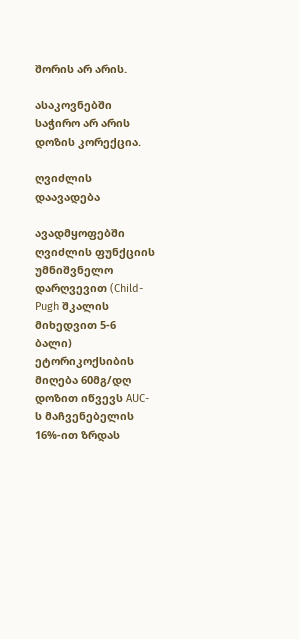შორის არ არის.

ასაკოვნებში საჭირო არ არის დოზის კორექცია.

ღვიძლის დაავადება

ავადმყოფებში ღვიძლის ფუნქციის უმნიშვნელო დარღვევით (Child-Pugh შკალის მიხედვით 5-6 ბალი) ეტორიკოქსიბის მიღება 60მგ/დღ დოზით იწვევს AUC-ს მაჩვენებელის 16%-ით ზრდას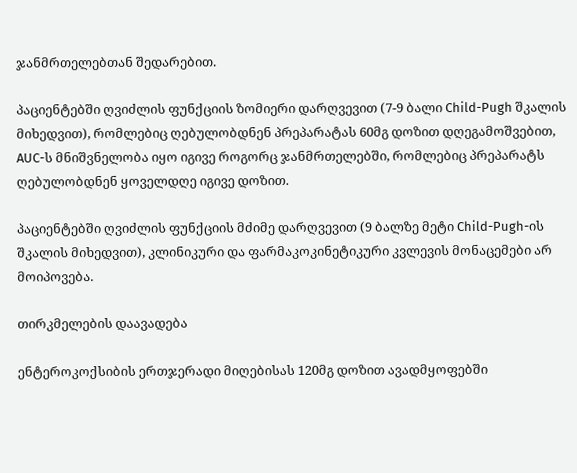ჯანმრთელებთან შედარებით.

პაციენტებში ღვიძლის ფუნქციის ზომიერი დარღვევით (7-9 ბალი Child-Pugh შკალის მიხედვით), რომლებიც ღებულობდნენ პრეპარატას 60მგ დოზით დღეგამოშვებით, AUC-ს მნიშვნელობა იყო იგივე როგორც ჯანმრთელებში, რომლებიც პრეპარატს ღებულობდნენ ყოველდღე იგივე დოზით.

პაციენტებში ღვიძლის ფუნქციის მძიმე დარღვევით (9 ბალზე მეტი Child-Pugh-ის შკალის მიხედვით), კლინიკური და ფარმაკოკინეტიკური კვლევის მონაცემები არ მოიპოვება.

თირკმელების დაავადება

ენტეროკოქსიბის ერთჯერადი მიღებისას 120მგ დოზით ავადმყოფებში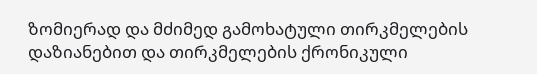ზომიერად და მძიმედ გამოხატული თირკმელების დაზიანებით და თირკმელების ქრონიკული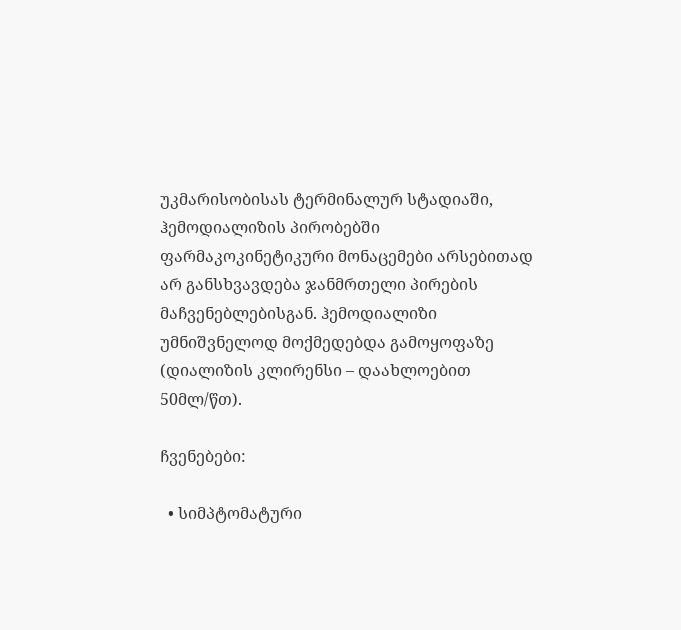უკმარისობისას ტერმინალურ სტადიაში, ჰემოდიალიზის პირობებში ფარმაკოკინეტიკური მონაცემები არსებითად არ განსხვავდება ჯანმრთელი პირების მაჩვენებლებისგან. ჰემოდიალიზი უმნიშვნელოდ მოქმედებდა გამოყოფაზე (დიალიზის კლირენსი – დაახლოებით 50მლ/წთ).

ჩვენებები:

  • სიმპტომატური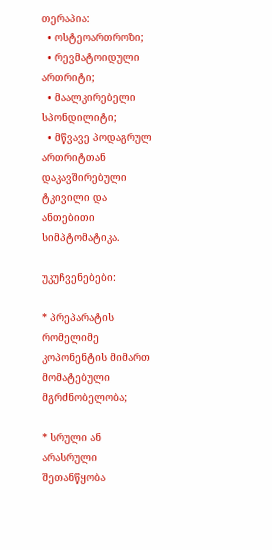თერაპია:
  • ოსტეოართროზი;
  • რევმატოიდული ართრიტი;
  • მაალკირებელი სპონდილიტი;
  • მწვავე პოდაგრულ ართრიტთან დაკავშირებული ტკივილი და ანთებითი სიმპტომატიკა.

უკუჩვენებები:

* პრეპარატის რომელიმე კოპონენტის მიმართ მომატებული მგრძნობელობა;

* სრული ან არასრული შეთანწყობა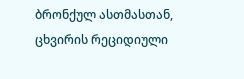ბრონქულ ასთმასთან, ცხვირის რეციდიული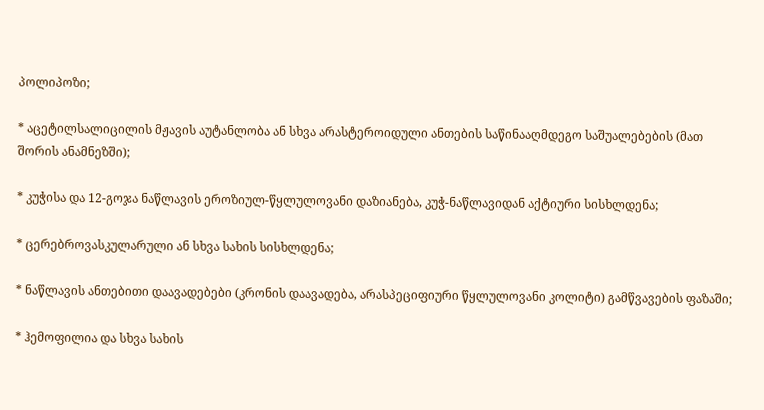პოლიპოზი;

* აცეტილსალიცილის მჟავის აუტანლობა ან სხვა არასტეროიდული ანთების საწინააღმდეგო საშუალებების (მათ შორის ანამნეზში);

* კუჭისა და 12-გოჯა ნაწლავის ეროზიულ-წყლულოვანი დაზიანება, კუჭ-ნაწლავიდან აქტიური სისხლდენა;

* ცერებროვასკულარული ან სხვა სახის სისხლდენა;

* ნაწლავის ანთებითი დაავადებები (კრონის დაავადება, არასპეციფიური წყლულოვანი კოლიტი) გამწვავების ფაზაში;

* ჰემოფილია და სხვა სახის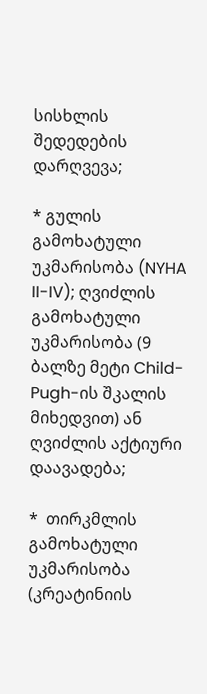სისხლის შედედების დარღვევა;

* გულის გამოხატული უკმარისობა (NYHA II-IV); ღვიძლის გამოხატული უკმარისობა (9 ბალზე მეტი Child-Pugh-ის შკალის მიხედვით) ან ღვიძლის აქტიური დაავადება;

*  თირკმლის გამოხატული უკმარისობა (კრეატინიის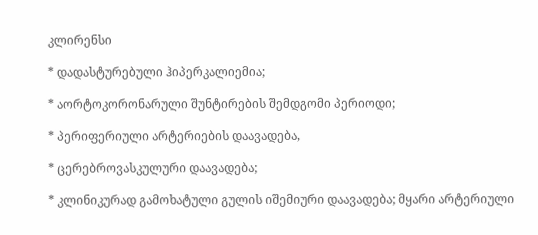კლირენსი

* დადასტურებული ჰიპერკალიემია;

* აორტოკორონარული შუნტირების შემდგომი პერიოდი;

* პერიფერიული არტერიების დაავადება,

* ცერებროვასკულური დაავადება;

* კლინიკურად გამოხატული გულის იშემიური დაავადება; მყარი არტერიული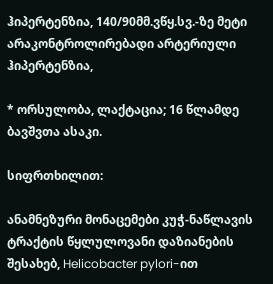ჰიპერტენზია, 140/90მმ.ვწყ.სვ.-ზე მეტი არაკონტროლირებადი არტერიული ჰიპერტენზია,

* ორსულობა, ლაქტაცია; 16 წლამდე ბავშვთა ასაკი.

სიფრთხილით:

ანამნეზური მონაცემები კუჭ-ნაწლავის ტრაქტის წყლულოვანი დაზიანების შესახებ, Helicobacter pylori-ით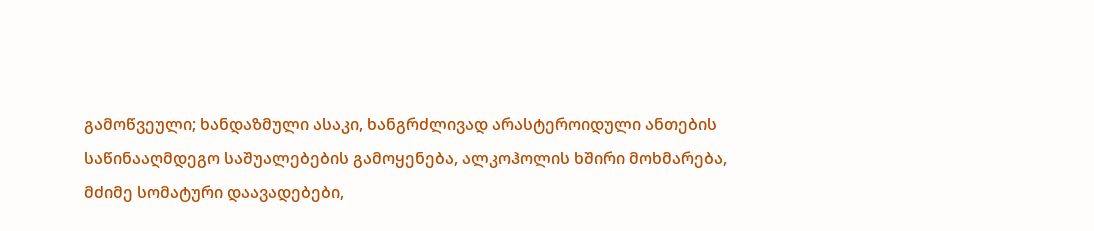გამოწვეული; ხანდაზმული ასაკი, ხანგრძლივად არასტეროიდული ანთების საწინააღმდეგო საშუალებების გამოყენება, ალკოჰოლის ხშირი მოხმარება, მძიმე სომატური დაავადებები,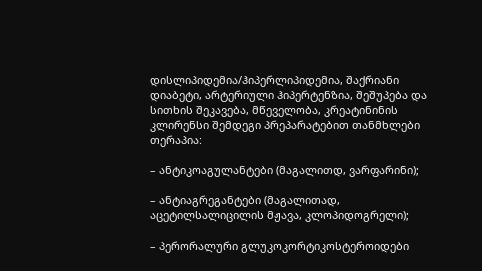დისლიპიდემია/ჰიპერლიპიდემია, შაქრიანი დიაბეტი, არტერიული ჰიპერტენზია, შეშუპება და სითხის შეკავება, მწეველობა, კრეატინინის კლირენსი შემდეგი პრეპარატებით თანმხლები თერაპია:

– ანტიკოაგულანტები (მაგალითდ, ვარფარინი);

– ანტიაგრეგანტები (მაგალითად, აცეტილსალიცილის მჟავა, კლოპიდოგრელი);

– პერორალური გლუკოკორტიკოსტეროიდები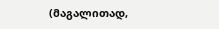(მაგალითად,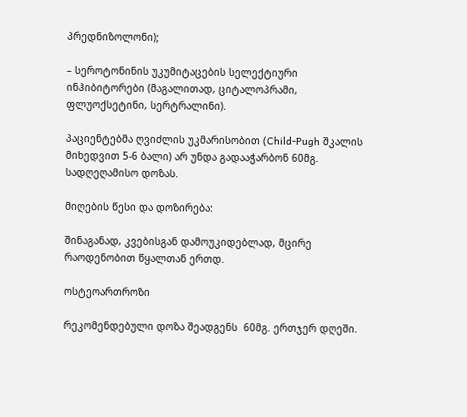პრედნიზოლონი);

– სეროტონინის უკუმიტაცების სელექტიური ინჰიბიტორები (მაგალითად, ციტალოპრამი, ფლუოქსეტინი, სერტრალინი).

პაციენტებმა ღვიძლის უკმარისობით (Child-Pugh შკალის მიხედვით 5-6 ბალი) არ უნდა გადააჭარბონ 60მგ. სადღეღამისო დოზას.

მიღების წესი და დოზირება:

შინაგანად, კვებისგან დამოუკიდებლად, მცირე რაოდენობით წყალთან ერთდ.

ოსტეოართროზი

რეკომენდებული დოზა შეადგენს  60მგ. ერთჯერ დღეში.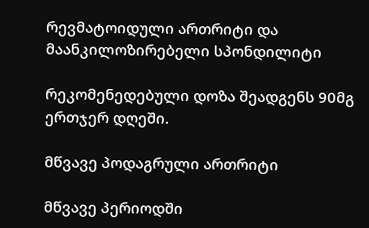რევმატოიდული ართრიტი და მაანკილოზირებელი სპონდილიტი

რეკომენედებული დოზა შეადგენს 90მგ ერთჯერ დღეში.

მწვავე პოდაგრული ართრიტი

მწვავე პერიოდში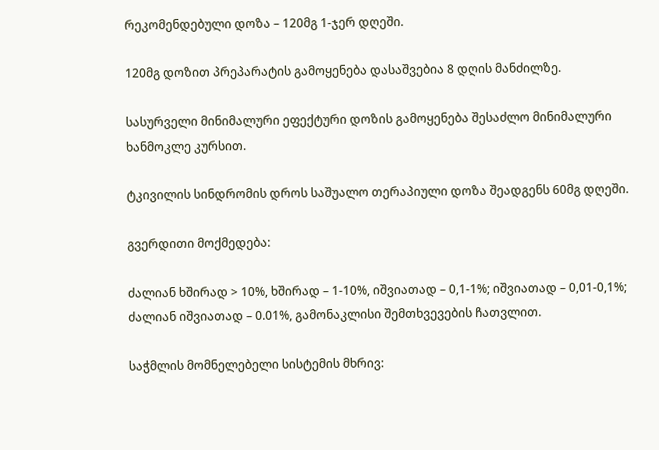რეკომენდებული დოზა – 120მგ 1-ჯერ დღეში.

120მგ დოზით პრეპარატის გამოყენება დასაშვებია 8 დღის მანძილზე.

სასურველი მინიმალური ეფექტური დოზის გამოყენება შესაძლო მინიმალური ხანმოკლე კურსით.

ტკივილის სინდრომის დროს საშუალო თერაპიული დოზა შეადგენს 60მგ დღეში.

გვერდითი მოქმედება:

ძალიან ხშირად > 10%, ხშირად – 1-10%, იშვიათად – 0,1-1%; იშვიათად – 0,01-0,1%; ძალიან იშვიათად – 0.01%, გამონაკლისი შემთხვევების ჩათვლით.

საჭმლის მომნელებელი სისტემის მხრივ: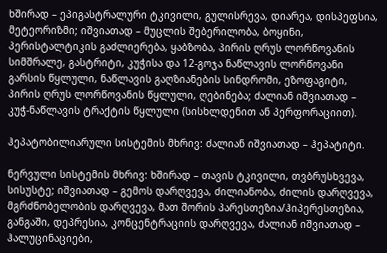ხშირად – ეპიგასტრალური ტკივილი, გულისრევა, დიარეა, დისპეფსია, მეტეორიზმი; იშვიათად – მუცლის შებერილობა, ბოყინი, პერისტალტიკის გაძლიერება, ყაბზობა, პირის ღრუს ლორწოვანის სიმშრალე, გასტრიტი, კუჭისა და 12-გოჯა ნაწლავის ლორწოვანი გარსის წყლული, ნაწლავის გაღზიანების სინდრომი, ეზოფაგიტი, პირის ღრუს ლორწოვანის წყლული, ღებინება; ძალიან იშვიათად – კუჭ-ნაწლავის ტრაქტის წყლული (სისხლდენით ან პერფორაციით).

ჰეპატობილიარული სისტემის მხრივ: ძალიან იშვიათად – ჰეპატიტი.

ნერვული სისტემის მხრივ: ხშირად – თავის ტკივილი, თვბრუსხვევა, სისუსტე; იშვიათად – გემოს დარღვევა, ძილიანობა, ძილის დარღვევა, მგრძნობელობის დარღვევა, მათ შორის პარესთეზია/ჰიპერესთეზია, განგაში, დეპრესია, კონცენტრაციის დარღვევა, ძალიან იშვიათად – ჰალუცინაციები,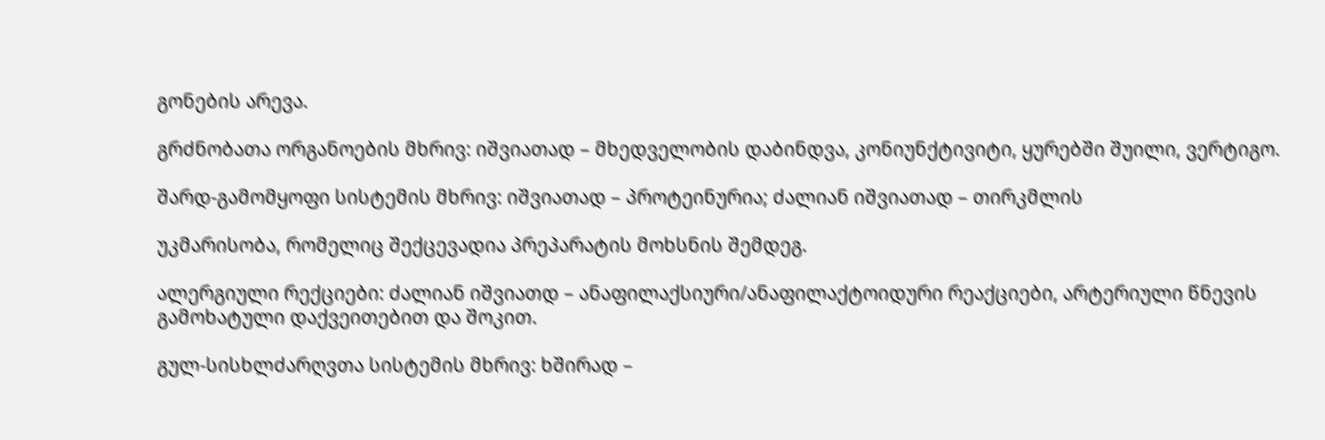გონების არევა.

გრძნობათა ორგანოების მხრივ: იშვიათად – მხედველობის დაბინდვა, კონიუნქტივიტი, ყურებში შუილი, ვერტიგო.

შარდ-გამომყოფი სისტემის მხრივ: იშვიათად – პროტეინურია; ძალიან იშვიათად – თირკმლის

უკმარისობა, რომელიც შექცევადია პრეპარატის მოხსნის შემდეგ.

ალერგიული რექციები: ძალიან იშვიათდ – ანაფილაქსიური/ანაფილაქტოიდური რეაქციები, არტერიული წნევის გამოხატული დაქვეითებით და შოკით.

გულ-სისხლძარღვთა სისტემის მხრივ: ხშირად –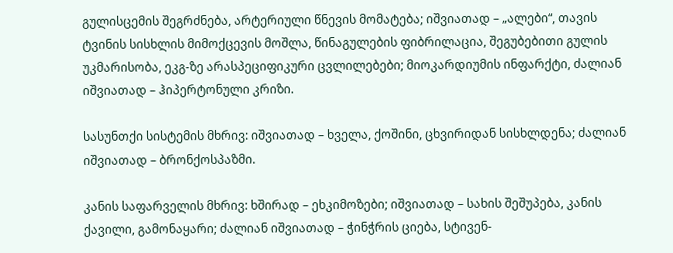გულისცემის შეგრძნება, არტერიული წნევის მომატება; იშვიათად – „ალები“, თავის ტვინის სისხლის მიმოქცევის მოშლა, წინაგულების ფიბრილაცია, შეგუბებითი გულის უკმარისობა, ეკგ-ზე არასპეციფიკური ცვლილებები; მიოკარდიუმის ინფარქტი, ძალიან იშვიათად – ჰიპერტონული კრიზი.

სასუნთქი სისტემის მხრივ: იშვიათად – ხველა, ქოშინი, ცხვირიდან სისხლდენა; ძალიან იშვიათად – ბრონქოსპაზმი.

კანის საფარველის მხრივ: ხშირად – ეხკიმოზები; იშვიათად – სახის შეშუპება, კანის ქავილი, გამონაყარი; ძალიან იშვიათად – ჭინჭრის ციება, სტივენ-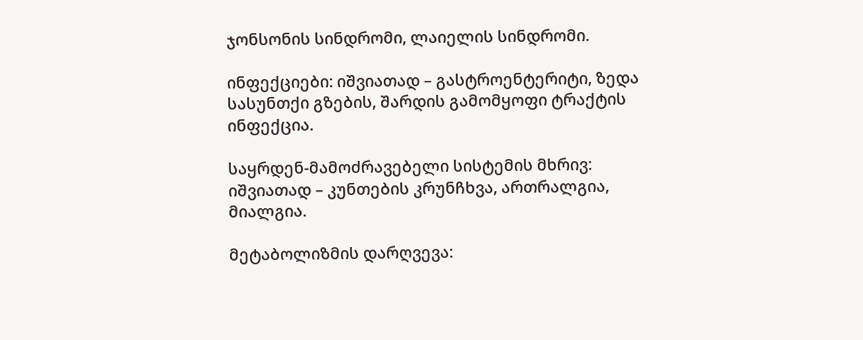ჯონსონის სინდრომი, ლაიელის სინდრომი.

ინფექციები: იშვიათად – გასტროენტერიტი, ზედა სასუნთქი გზების, შარდის გამომყოფი ტრაქტის ინფექცია.

საყრდენ-მამოძრავებელი სისტემის მხრივ: იშვიათად – კუნთების კრუნჩხვა, ართრალგია, მიალგია.

მეტაბოლიზმის დარღვევა: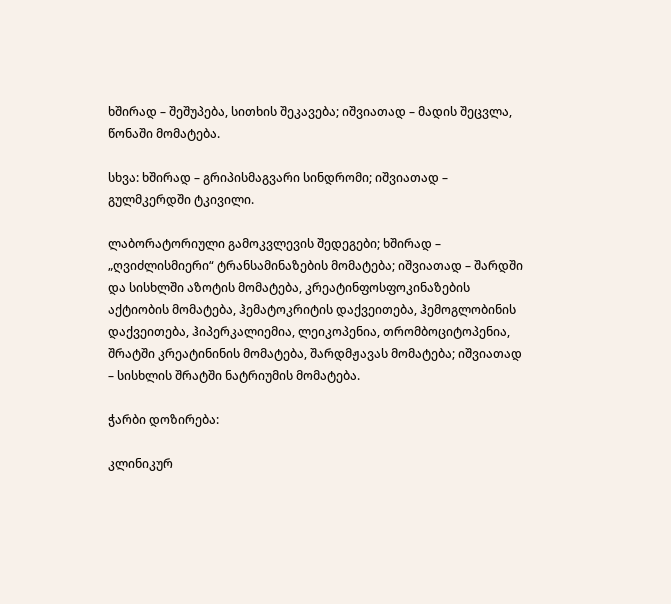ხშირად – შეშუპება, სითხის შეკავება; იშვიათად – მადის შეცვლა, წონაში მომატება.

სხვა: ხშირად – გრიპისმაგვარი სინდრომი; იშვიათად – გულმკერდში ტკივილი.

ლაბორატორიული გამოკვლევის შედეგები; ხშირად – „ღვიძლისმიერი“ ტრანსამინაზების მომატება; იშვიათად – შარდში და სისხლში აზოტის მომატება, კრეატინფოსფოკინაზების აქტიობის მომატება, ჰემატოკრიტის დაქვეითება, ჰემოგლობინის დაქვეითება, ჰიპერკალიემია, ლეიკოპენია, თრომბოციტოპენია, შრატში კრეატინინის მომატება, შარდმჟავას მომატება; იშვიათად – სისხლის შრატში ნატრიუმის მომატება.

ჭარბი დოზირება:

კლინიკურ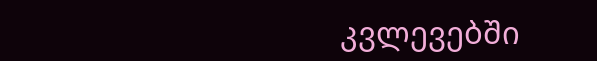კვლევებში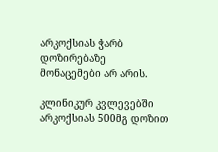არკოქსიას ჭარბ დოზირებაზე მონაცემები არ არის.

კლინიკურ კვლევებში არკოქსიას 500მგ დოზით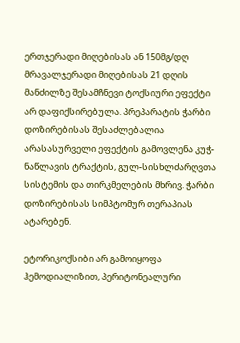ერთჯერადი მიღებისას ან 150მგ/დღ მრავალჯერადი მიღებისას 21 დღის მანძილზე შესამჩნევი ტოქსიური ეფექტი არ დაფიქსირებულა. პრეპარატის ჭარბი დოზირებისას შესაძლებალია არასასურველი ეფექტის გამოვლენა კუჭ-ნაწლავის ტრაქტის, გულ-სისხლძარღვთა სისტემის და თირკმელების მხრივ. ჭარბი დოზირებისას სიმპტომურ თერაპიას ატარებენ.

ეტორიკოქსიბი არ გამოიყოფა ჰემოდიალიზით, პერიტონეალური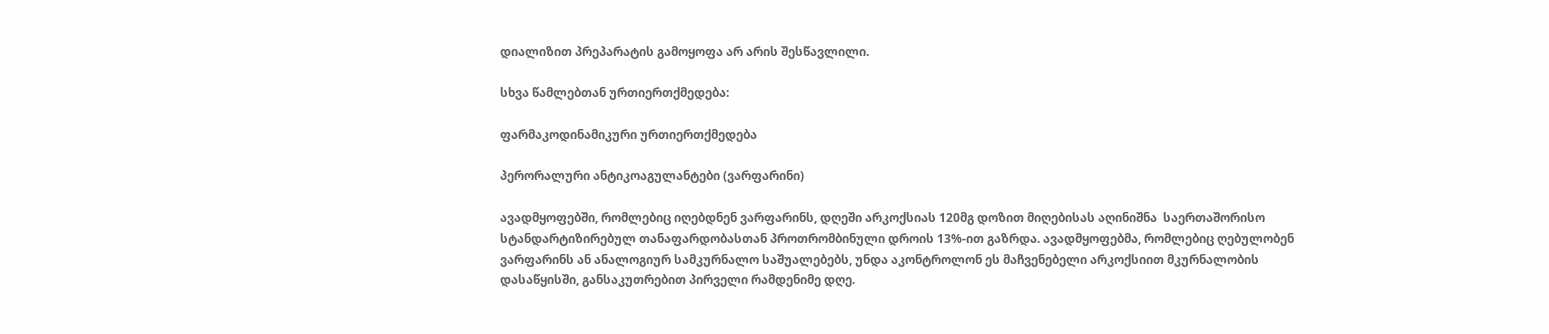დიალიზით პრეპარატის გამოყოფა არ არის შესწავლილი.

სხვა წამლებთან ურთიერთქმედება:

ფარმაკოდინამიკური ურთიერთქმედება

პერორალური ანტიკოაგულანტები (ვარფარინი)

ავადმყოფებში, რომლებიც იღებდნენ ვარფარინს, დღეში არკოქსიას 120მგ დოზით მიღებისას აღინიშნა  საერთაშორისო სტანდარტიზირებულ თანაფარდობასთან პროთრომბინული დროის 13%-ით გაზრდა. ავადმყოფებმა, რომლებიც ღებულობენ ვარფარინს ან ანალოგიურ სამკურნალო საშუალებებს, უნდა აკონტროლონ ეს მაჩვენებელი არკოქსიით მკურნალობის დასაწყისში, განსაკუთრებით პირველი რამდენიმე დღე.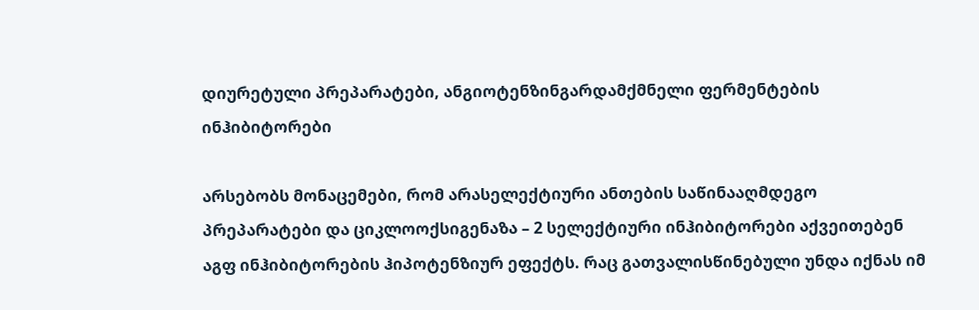დიურეტული პრეპარატები, ანგიოტენზინგარდამქმნელი ფერმენტების ინჰიბიტორები

არსებობს მონაცემები, რომ არასელექტიური ანთების საწინააღმდეგო პრეპარატები და ციკლოოქსიგენაზა – 2 სელექტიური ინჰიბიტორები აქვეითებენ აგფ ინჰიბიტორების ჰიპოტენზიურ ეფექტს. რაც გათვალისწინებული უნდა იქნას იმ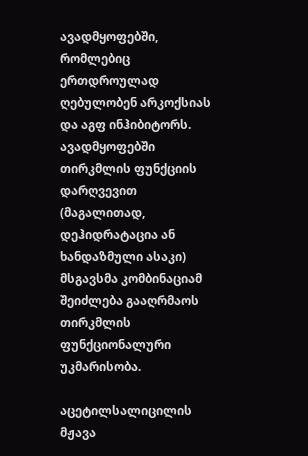ავადმყოფებში, რომლებიც ერთდროულად ღებულობენ არკოქსიას და აგფ ინჰიბიტორს. ავადმყოფებში თირკმლის ფუნქციის დარღვევით (მაგალითად, დეჰიდრატაცია ან ხანდაზმული ასაკი) მსგავსმა კომბინაციამ შეიძლება გააღრმაოს თირკმლის ფუნქციონალური უკმარისობა.

აცეტილსალიცილის მჟავა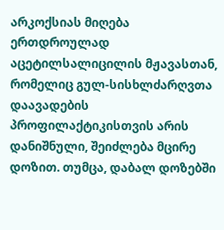არკოქსიას მიღება ერთდროულად აცეტილსალიცილის მჟავასთან, რომელიც გულ-სისხლძარღვთა დაავადების პროფილაქტიკისთვის არის დანიშნული, შეიძლება მცირე დოზით. თუმცა, დაბალ დოზებში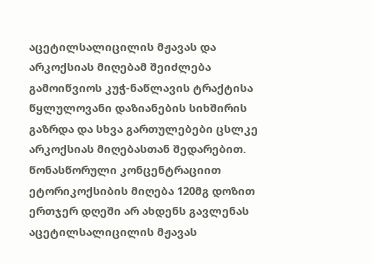აცეტილსალიცილის მჟავას და არკოქსიას მიღებამ შეიძლება გამოიწვიოს კუჭ-ნაწლავის ტრაქტისა წყლულოვანი დაზიანების სიხშირის გაზრდა და სხვა გართულებები ცსლკე არკოქსიას მიღებასთან შედარებით. წონასწორული კონცენტრაციით ეტორიკოქსიბის მიღება 120მგ დოზით ერთჯერ დღეში არ ახდენს გავლენას აცეტილსალიცილის მჟავას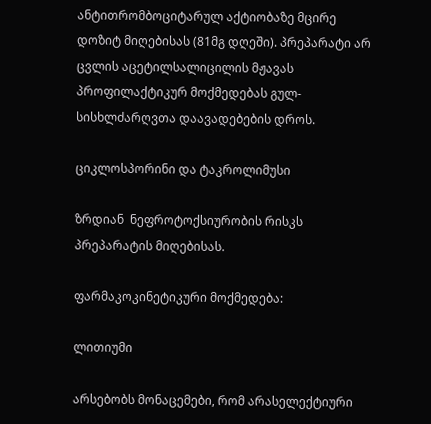ანტითრომბოციტარულ აქტიობაზე მცირე დოზიტ მიღებისას (81მგ დღეში). პრეპარატი არ ცვლის აცეტილსალიცილის მჟავას პროფილაქტიკურ მოქმედებას გულ-სისხლძარღვთა დაავადებების დროს.

ციკლოსპორინი და ტაკროლიმუსი

ზრდიან  ნეფროტოქსიურობის რისკს პრეპარატის მიღებისას.

ფარმაკოკინეტიკური მოქმედება:

ლითიუმი

არსებობს მონაცემები, რომ არასელექტიური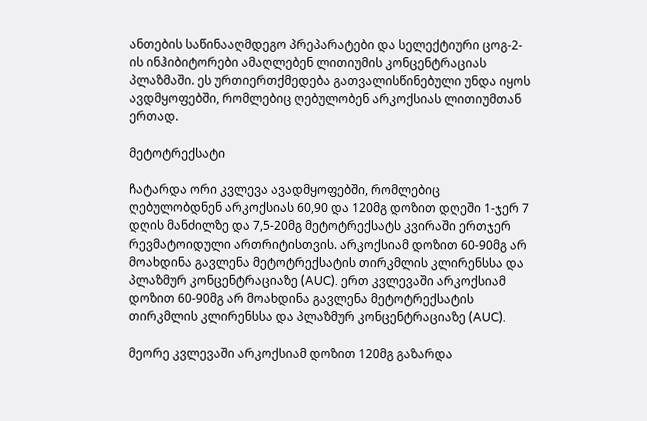ანთების საწინააღმდეგო პრეპარატები და სელექტიური ცოგ-2-ის ინჰიბიტორები ამაღლებენ ლითიუმის კონცენტრაციას პლაზმაში. ეს ურთიერთქმედება გათვალისწინებული უნდა იყოს ავდმყოფებში, რომლებიც ღებულობენ არკოქსიას ლითიუმთან ერთად.

მეტოტრექსატი

ჩატარდა ორი კვლევა ავადმყოფებში, რომლებიც ღებულობდნენ არკოქსიას 60,90 და 120მგ დოზით დღეში 1-ჯერ 7 დღის მანძილზე და 7,5-20მგ მეტოტრექსატს კვირაში ერთჯერ რევმატოიდული ართრიტისთვის. არკოქსიამ დოზით 60-90მგ არ მოახდინა გავლენა მეტოტრექსატის თირკმლის კლირენსსა და პლაზმურ კონცენტრაციაზე (AUC). ერთ კვლევაში არკოქსიამ დოზით 60-90მგ არ მოახდინა გავლენა მეტოტრექსატის თირკმლის კლირენსსა და პლაზმურ კონცენტრაციაზე (AUC).

მეორე კვლევაში არკოქსიამ დოზით 120მგ გაზარდა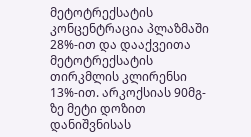მეტოტრექსატის კონცენტრაცია პლაზმაში 28%-ით და დააქვეითა მეტოტრექსატის  თირკმლის კლირენსი 13%-ით. არკოქსიას 90მგ-ზე მეტი დოზით დანიშვნისას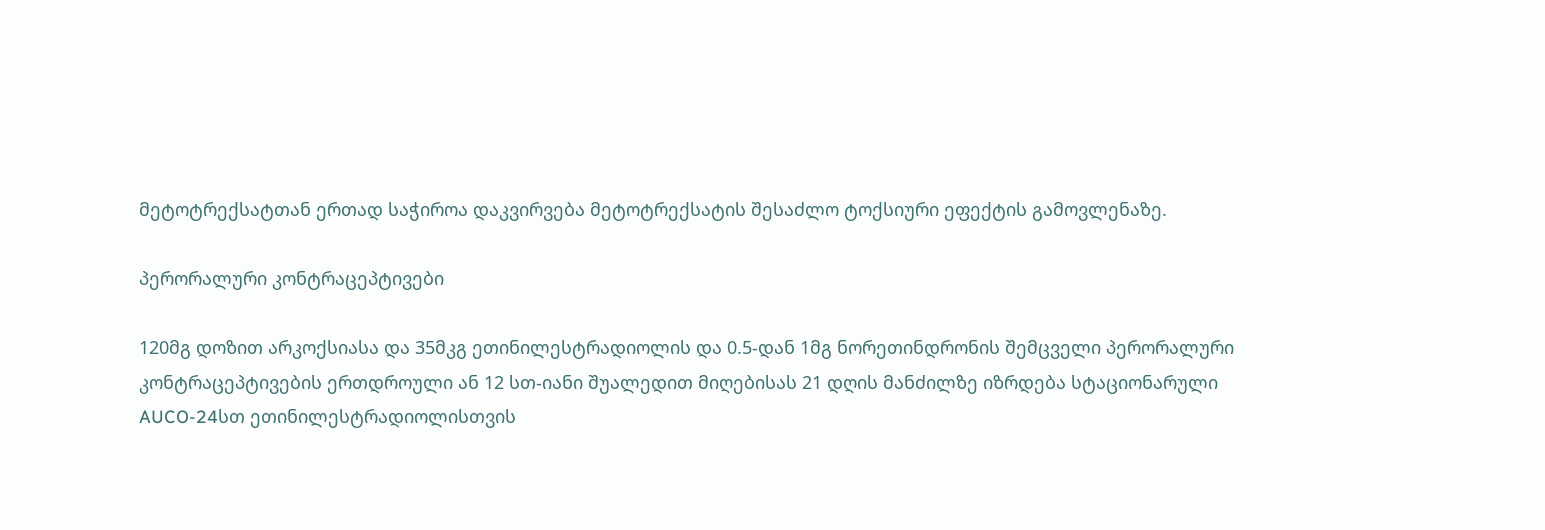მეტოტრექსატთან ერთად საჭიროა დაკვირვება მეტოტრექსატის შესაძლო ტოქსიური ეფექტის გამოვლენაზე.

პერორალური კონტრაცეპტივები

120მგ დოზით არკოქსიასა და 35მკგ ეთინილესტრადიოლის და 0.5-დან 1მგ ნორეთინდრონის შემცველი პერორალური კონტრაცეპტივების ერთდროული ან 12 სთ-იანი შუალედით მიღებისას 21 დღის მანძილზე იზრდება სტაციონარული AUCO-24სთ ეთინილესტრადიოლისთვის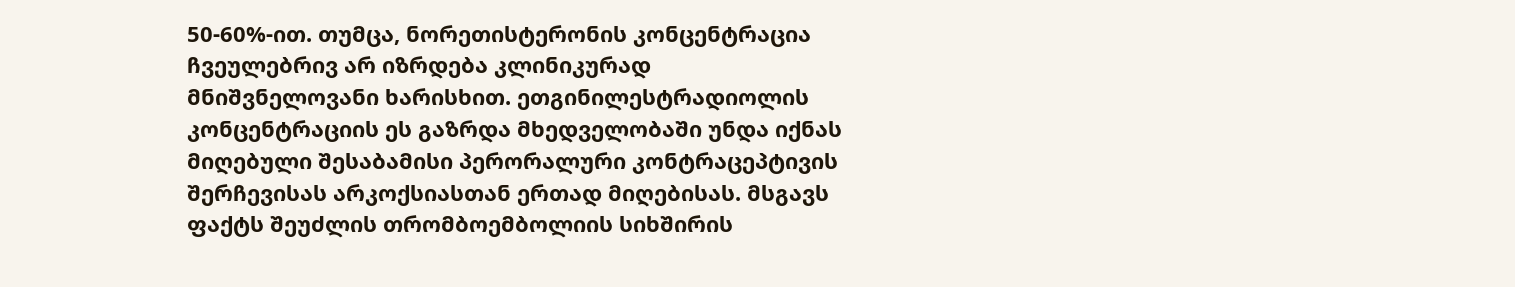50-60%-ით. თუმცა, ნორეთისტერონის კონცენტრაცია ჩვეულებრივ არ იზრდება კლინიკურად მნიშვნელოვანი ხარისხით. ეთგინილესტრადიოლის კონცენტრაციის ეს გაზრდა მხედველობაში უნდა იქნას მიღებული შესაბამისი პერორალური კონტრაცეპტივის შერჩევისას არკოქსიასთან ერთად მიღებისას. მსგავს ფაქტს შეუძლის თრომბოემბოლიის სიხშირის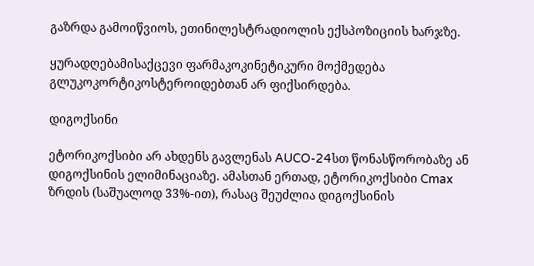გაზრდა გამოიწვიოს, ეთინილესტრადიოლის ექსპოზიციის ხარჯზე.

ყურადღებამისაქცევი ფარმაკოკინეტიკური მოქმედება გლუკოკორტიკოსტეროიდებთან არ ფიქსირდება.

დიგოქსინი

ეტორიკოქსიბი არ ახდენს გავლენას AUCO-24სთ წონასწორობაზე ან დიგოქსინის ელიმინაციაზე. ამასთან ერთად, ეტორიკოქსიბი Cmax ზრდის (საშუალოდ 33%-ით), რასაც შეუძლია დიგოქსინის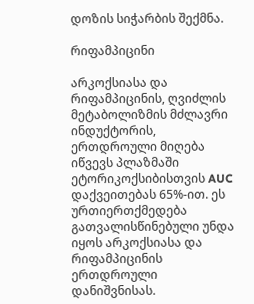დოზის სიჭარბის შექმნა.

რიფამპიცინი

არკოქსიასა და რიფამპიცინის, ღვიძლის მეტაბოლიზმის მძლავრი ინდუქტორის, ერთდროული მიღება იწვევს პლაზმაში ეტორიკოქსიბისთვის AUC დაქვეითებას 65%-ით. ეს ურთიერთქმედება გათვალისწინებული უნდა იყოს არკოქსიასა და რიფამპიცინის ერთდროული დანიშვნისას.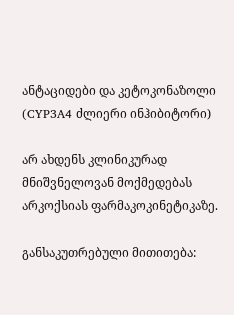ანტაციდები და კეტოკონაზოლი (CYP3A4 ძლიერი ინჰიბიტორი)

არ ახდენს კლინიკურად მნიშვნელოვან მოქმედებას არკოქსიას ფარმაკოკინეტიკაზე.

განსაკუთრებული მითითება: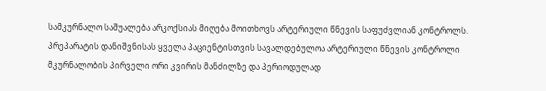სამკურნალო საშუალება არკოქსიას მიღება მოითხოვს არტერიული წნევის საფუძვლიან კონტროლს. პრეპარატის დანიშვნისას ყველა პაციენტისთვის სავალდებულოა არტერიული წნევის კონტროლი მკურნალობის პირველი ორი კვირის მანძილზე და პერიოდულად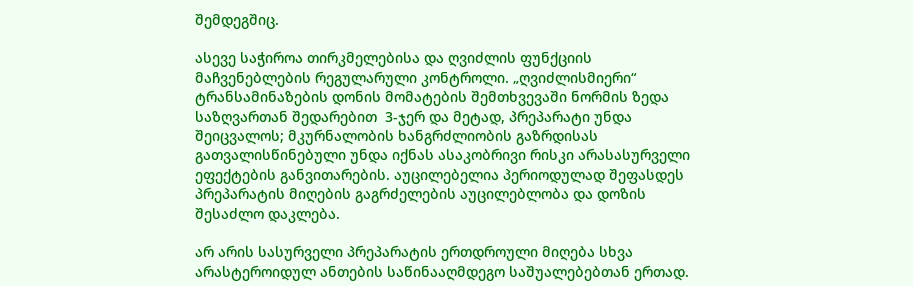შემდეგშიც.

ასევე საჭიროა თირკმელებისა და ღვიძლის ფუნქციის მაჩვენებლების რეგულარული კონტროლი. „ღვიძლისმიერი“ ტრანსამინაზების დონის მომატების შემთხვევაში ნორმის ზედა საზღვართან შედარებით  3-ჯერ და მეტად, პრეპარატი უნდა შეიცვალოს; მკურნალობის ხანგრძლიობის გაზრდისას გათვალისწინებული უნდა იქნას ასაკობრივი რისკი არასასურველი ეფექტების განვითარების. აუცილებელია პერიოდულად შეფასდეს პრეპარატის მიღების გაგრძელების აუცილებლობა და დოზის შესაძლო დაკლება.

არ არის სასურველი პრეპარატის ერთდროული მიღება სხვა არასტეროიდულ ანთების საწინააღმდეგო საშუალებებთან ერთად.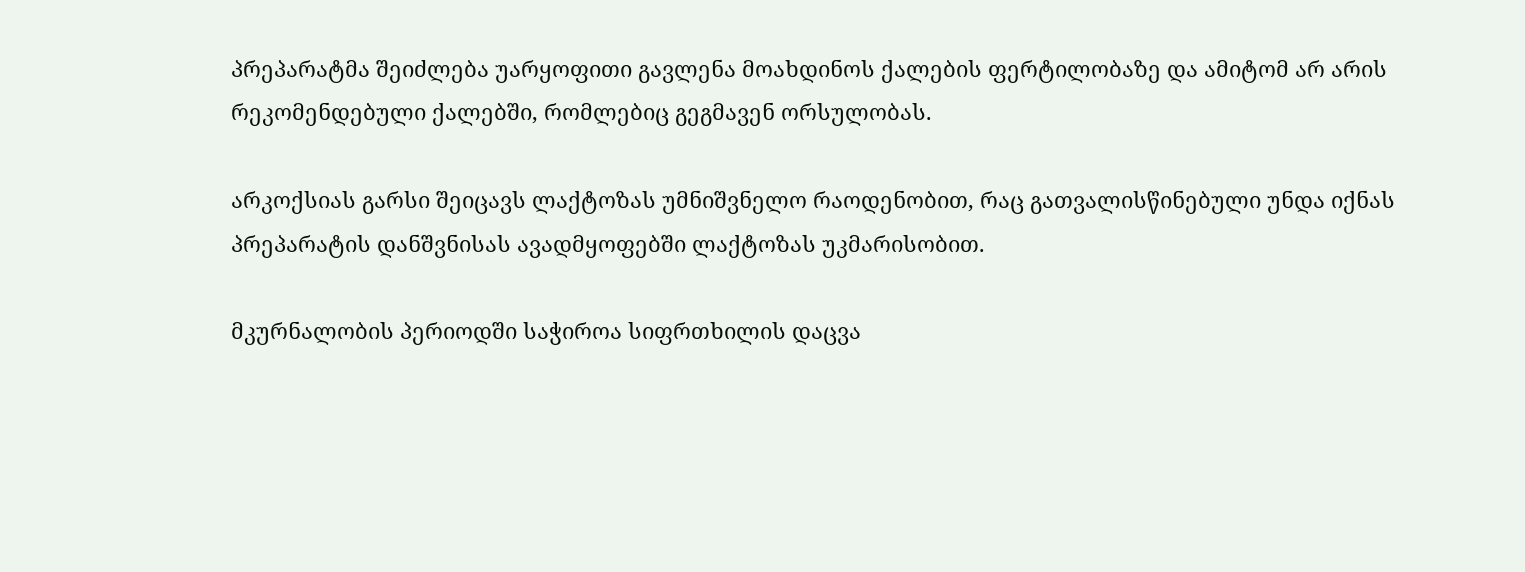პრეპარატმა შეიძლება უარყოფითი გავლენა მოახდინოს ქალების ფერტილობაზე და ამიტომ არ არის რეკომენდებული ქალებში, რომლებიც გეგმავენ ორსულობას.

არკოქსიას გარსი შეიცავს ლაქტოზას უმნიშვნელო რაოდენობით, რაც გათვალისწინებული უნდა იქნას პრეპარატის დანშვნისას ავადმყოფებში ლაქტოზას უკმარისობით.

მკურნალობის პერიოდში საჭიროა სიფრთხილის დაცვა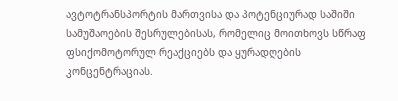ავტოტრანსპორტის მართვისა და პოტენციურად საშიში სამუშაოების შესრულებისას, რომელიც მოითხოვს სწრაფ ფსიქომოტორულ რეაქციებს და ყურადღების კონცენტრაციას.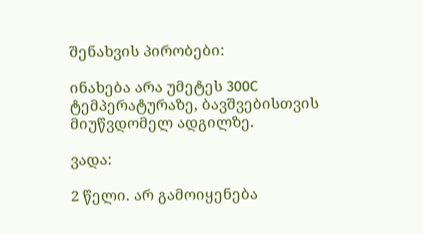შენახვის პირობები:

ინახება არა უმეტეს 300C ტემპერატურაზე, ბავშვებისთვის მიუწვდომელ ადგილზე.

ვადა:

2 წელი. არ გამოიყენება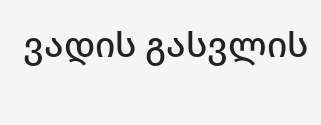ვადის გასვლის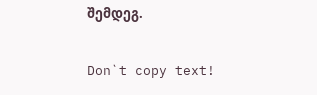შემდეგ.

Don`t copy text!